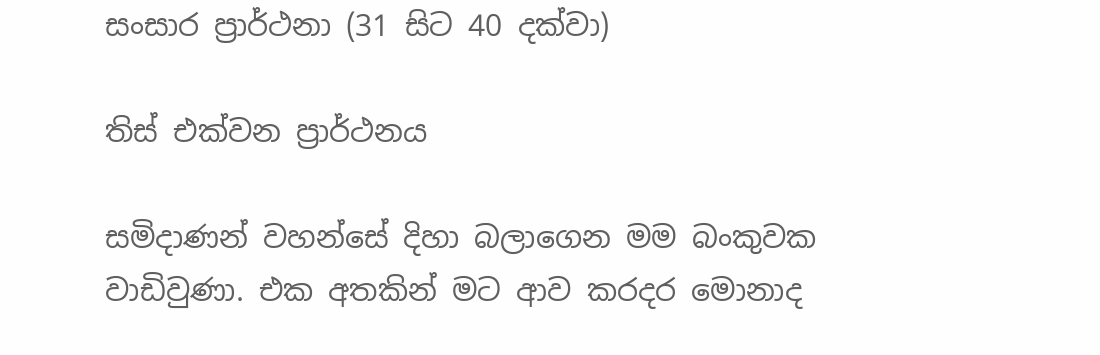සංසාර ප්‍රාර්ථනා (31 සිට 40 දක්වා)

තිස් එක්වන ප්‍රාර්ථනය

සමිදාණන් වහන්සේ දිහා බලාගෙන මම බංකුවක වාඩිවුණා. එක අතකින් මට ආව කරදර මොනාද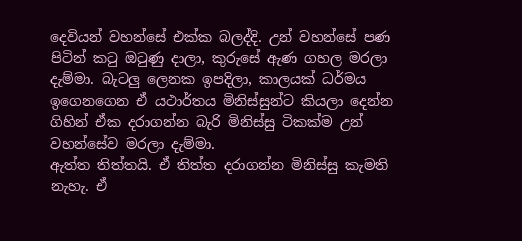දෙවියන් වහන්සේ එක්ක බලද්දි. උන් වහන්සේ පණ පිටින් කටු ඔටුණු දාලා, කුරුසේ ඇණ ගහල මරලා දැම්මා. බැටලු ලෙනක ඉපදිලා, කාලයක් ධර්මය ඉගෙනගෙන ඒ යථාර්තය මිනිස්සුන්ට කියලා දෙන්න ගිහින් ඒක දරාගන්න බැරි මිනිස්සු ටිකක්ම උන් වහන්සේව මරලා දැම්මා.
ඇත්ත තිත්තයි. ඒ තිත්ත දරාගන්න මිනිස්සු කැමති නැහැ. ඒ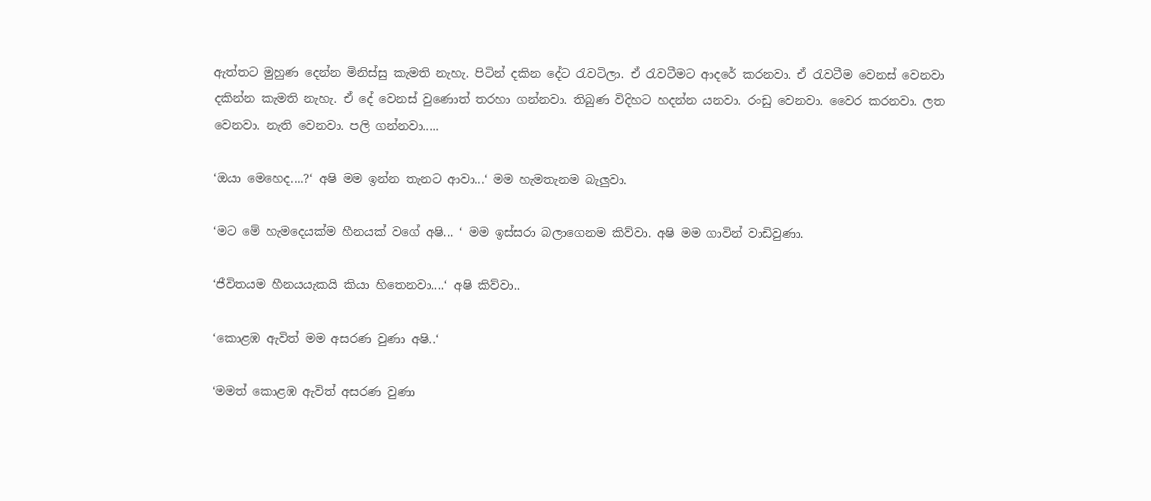ඇත්තට මුහුණ දෙන්න මිනිස්සු කැමති නැහැ. පිටින් දකින දේට රැවටිලා. ඒ රැවටීමට ආදරේ කරනවා. ඒ රැවටීම වෙනස් වෙනවා දකින්න කැමති නැහැ. ඒ දේ වෙනස් වුණොත් තරහා ගන්නවා. තිබුණ විදිහට හදන්න යනවා. රංඩු වෙනවා. වෛර කරනවා. ලත වෙනවා. නැති වෙනවා. පලි ගන්නවා.....

‘ඔයා මෙහෙද....?‘ අෂි මම ඉන්න තැනට ආවා...‘ මම හැමතැනම බැලුවා.

‘මට මේ හැමදෙයක්ම හීනයක් වගේ අෂි... ‘ මම ඉස්සරා බලාගෙනම කිව්වා. අෂි මම ගාවින් වාඩිවුණා.

‘ජීවිතයම හීනයයැකයි කියා හිතෙනවා....‘ අෂි කිව්වා..

‘කොළඹ ඇවිත් මම අසරණ වුණා අෂි..‘

‘මමත් කොළඹ ඇවිත් අසරණ වුණා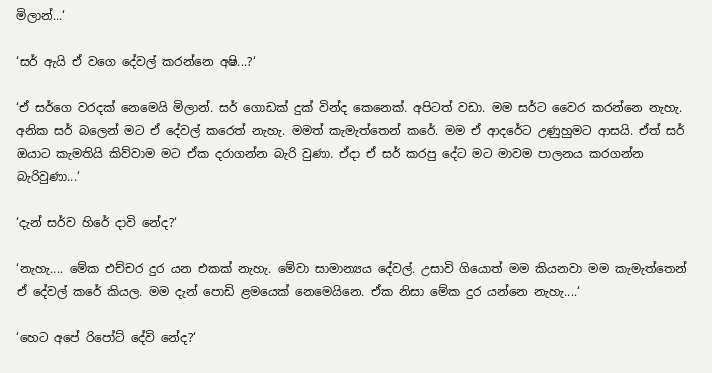මිලාන්...‘

‘සර් ඇයි ඒ වගෙ දේවල් කරන්නෙ අෂි...?‘

‘ඒ සර්ගෙ වරදක් නෙමෙයි මිලාන්. සර් ගොඩක් දුක් වින්ද කෙනෙක්. අපිටත් වඩා. මම සර්ට වෛර කරන්නෙ නැහැ. අනික සර් බලෙන් මට ඒ දේවල් කරෙත් නැහැ. මමත් කැමැත්තෙන් කරේ. මම ඒ ආදරේට උණුහුමට ආසයි. ඒත් සර් ඔයාට කැමතියි කිව්වාම මට ඒක දරාගන්න බැරි වුණා. ඒදා ඒ සර් කරපු දේට මට මාවම පාලනය කරගන්න බැරිවුණා...‘

‘දැන් සර්ව හිරේ දාවි නේද?‘

‘නැහැ.... මේක එච්චර දුර යන එකක් නැහැ. මේවා සාමාන්‍යය දේවල්. උසාවි ගියොත් මම කියනවා මම කැමැත්තෙන් ඒ දේවල් කරේ කියල. මම දැන් පොඩි ළමයෙක් නෙමෙයිනෙ. ඒක නිසා මේක දුර යන්නෙ නැහැ....‘

‘හෙට අපේ රිපෝට් දේවි නේද?‘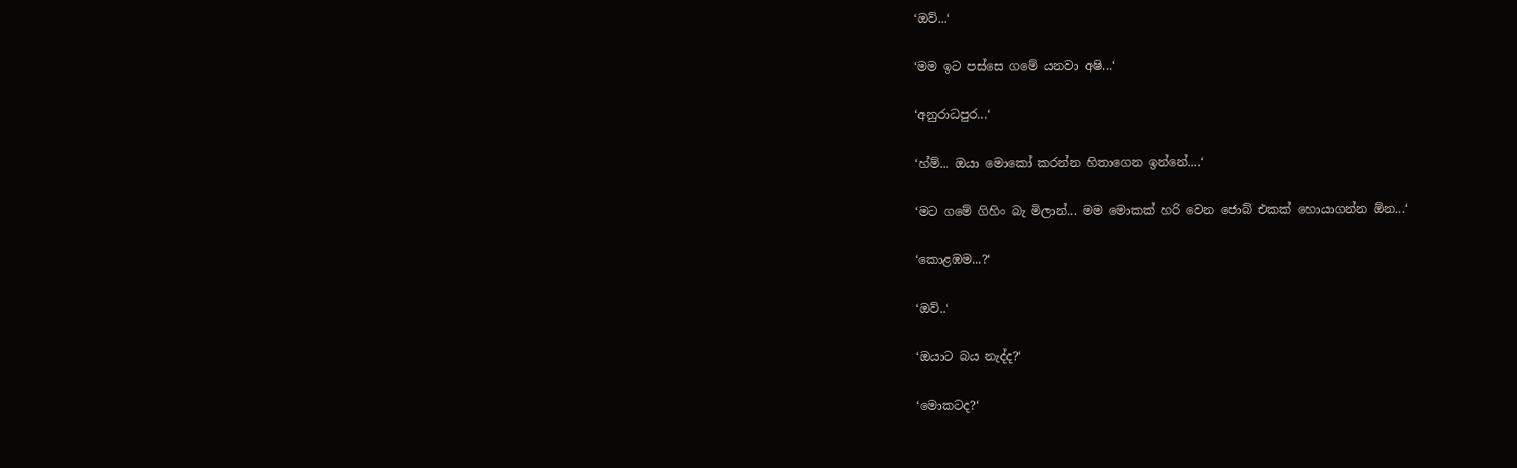‘ඔව්...‘

‘මම ඉට පස්සෙ ගමේ යනවා අෂි...‘

‘අනුරාධපුර...‘

‘හ්ම්... ඔයා මොකෝ කරන්න හිතාගෙන ඉන්නේ....‘

‘මට ගමේ ගිහිං බැ මිලාන්... මම මොකක් හරි වෙන ජොබ් එකක් හොයාගන්න ඕන...‘

‘කොළඹම...?‘

‘ඔව්..‘

‘ඔයාට බය නැද්ද?‘

‘මොකටද?‘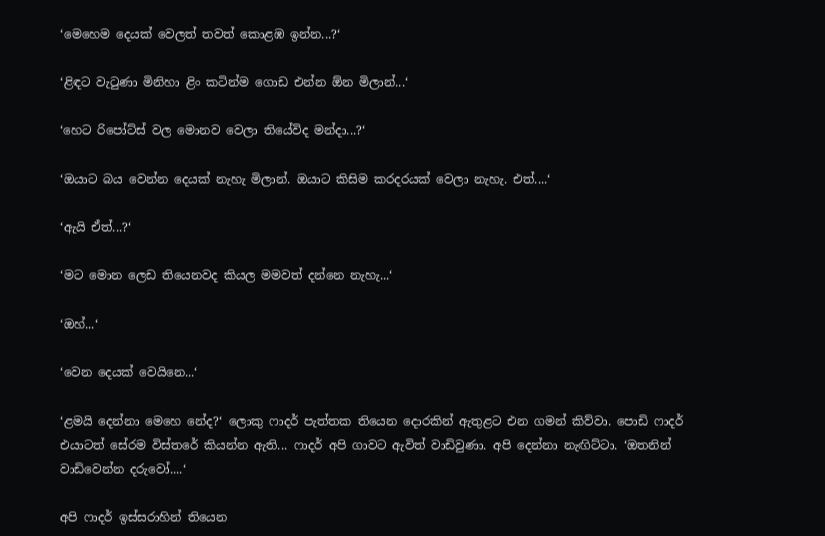‘මෙහෙම දෙයක් වෙලත් තවත් කොළඹ ඉන්න...?‘

‘ළිඳට වැටුණා මිනිහා ළිං කටින්ම ගොඩ එන්න ඕන මිලාන්...‘

‘හෙට රිපෝට්ස් වල මොනව වෙලා තියේවිද මන්දා...?‘

‘ඔයාට බය වෙන්න දෙයක් නැහැ මිලාන්. ඔයාට කිසිම කරදරයක් වෙලා නැහැ. එත්....‘

‘ඇයි ඒත්...?‘

‘මට මොන ලෙඩ තියෙනවද කියල මමවත් දන්නෙ නැහැ...‘

‘ඔහ්...‘

‘වෙන දෙයක් වෙයිනෙ...‘

‘ළමයි දෙන්නා මෙහෙ නේද?‘ ලොකු ෆාදර් පැත්තක තියෙන දොරකින් ඇතුළට එන ගමන් කිව්වා. පොඩි ෆාදර් එයාටත් සේරම විස්තරේ කියන්න ඇති... ෆාදර් අපි ගාවට ඇවිත් වාඩිවුණා. අපි දෙන්නා නැඟිට්ටා. ‘ඔතනින් වාඩිවෙන්න දරුවෝ....‘

අපි ෆාදර් ඉස්සරාහින් තියෙන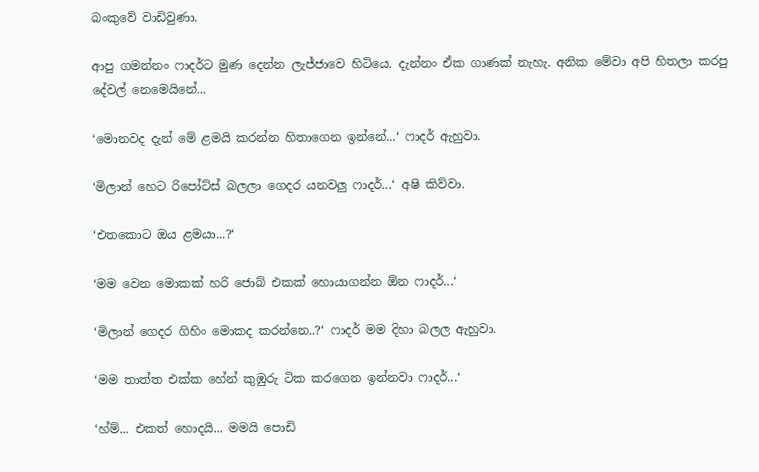බංකුවේ වාඩිවුණා.

ආපු ගමන්නං ෆාදර්ට මුණ දෙන්න ලැජ්ජාවෙ හිටියෙ. දැන්නං ඒක ගාණක් නැහැ. අනික මේවා අපි හිතලා කරපු දේවල් නෙමෙයිනේ...

‘මොනවද දැන් මේ ළමයි කරන්න හිතාගෙන ඉන්නේ...‘ ෆාදර් ඇහුවා.

‘මිලාන් හෙට රිපෝට්ස් බලලා ගෙදර යනවලු ෆාදර්...‘ අෂි කිව්වා.

‘එතකොට ඔය ළමයා...?‘

‘මම වෙන මොකක් හරි ජොබ් එකක් හොයාගන්න ඕන ෆාදර්...‘

‘මිලාන් ගෙදර ගිහිං මොකද කරන්නෙ..?‘ ෆාදර් මම දිහා බලල ඇහුවා.

‘මම තාත්ත එක්ක හේන් කුඹුරු ටික කරගෙන ඉන්නවා ෆාදර්...‘

‘හ්ම්... එකත් හොදයි... මමයි පොඩි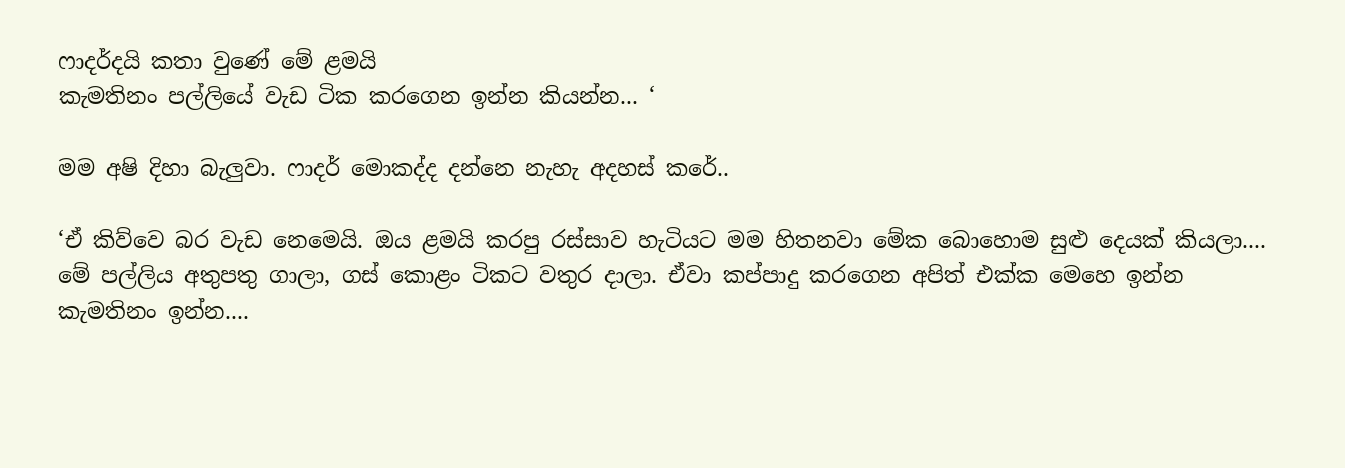ෆාදර්දයි කතා වුණේ මේ ළමයි
කැමතිනං පල්ලියේ වැඩ ටික කරගෙන ඉන්න කියන්න... ‘

මම අෂි දිහා බැලුවා. ෆාදර් මොකද්ද දන්නෙ නැහැ අදහස් කරේ..

‘ඒ කිව්වෙ බර වැඩ නෙමෙයි. ඔය ළමයි කරපු රස්සාව හැටියට මම හිතනවා මේක බොහොම සුළු දෙයක් කියලා.... මේ පල්ලිය අතුපතු ගාලා, ගස් කොළං ටිකට වතුර දාලා. ඒවා කප්පාදු කරගෙන අපිත් එක්ක මෙහෙ ඉන්න කැමතිනං ඉන්න....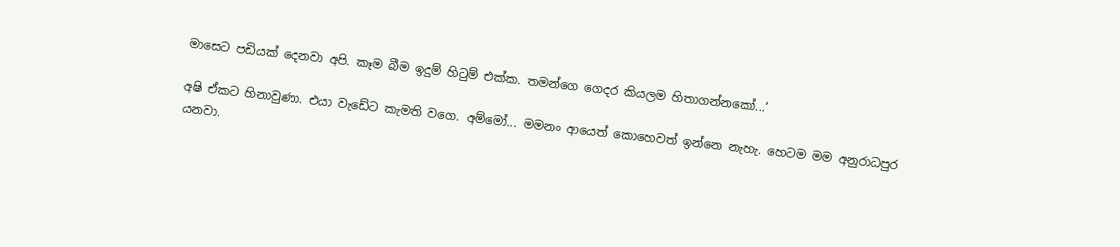මාසෙට පඩියක් දෙනවා අපි. කෑම බීම ඉදුම් හිටුම් එක්ක. තමන්ගෙ ගෙදර කියලම හිතාගන්නකෝ...‘

අෂි ඒකට හිනාවුණා. එයා වැඩේට කැමති වගෙ. අම්මෝ... මමනං ආයෙත් කොහෙවත් ඉන්නෙ නැහැ. හෙටම මම අනුරාධපුර යනවා.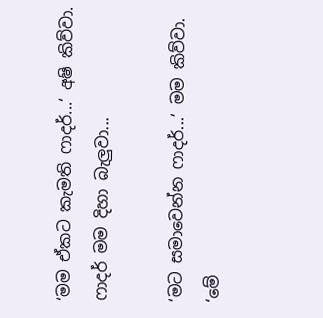‘මම ඒකට කැමති ෆාදර්...‘ අෂි කිව්වා. ෆාදර් මම දිහා බැලුවා...

‘මට සමාවෙන්න ෆාදර්...‘ මම කිව්වා. ‘මේ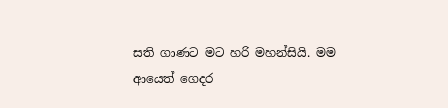සති ගාණට මට හරි මහන්සියි. මම ආයෙත් ගෙදර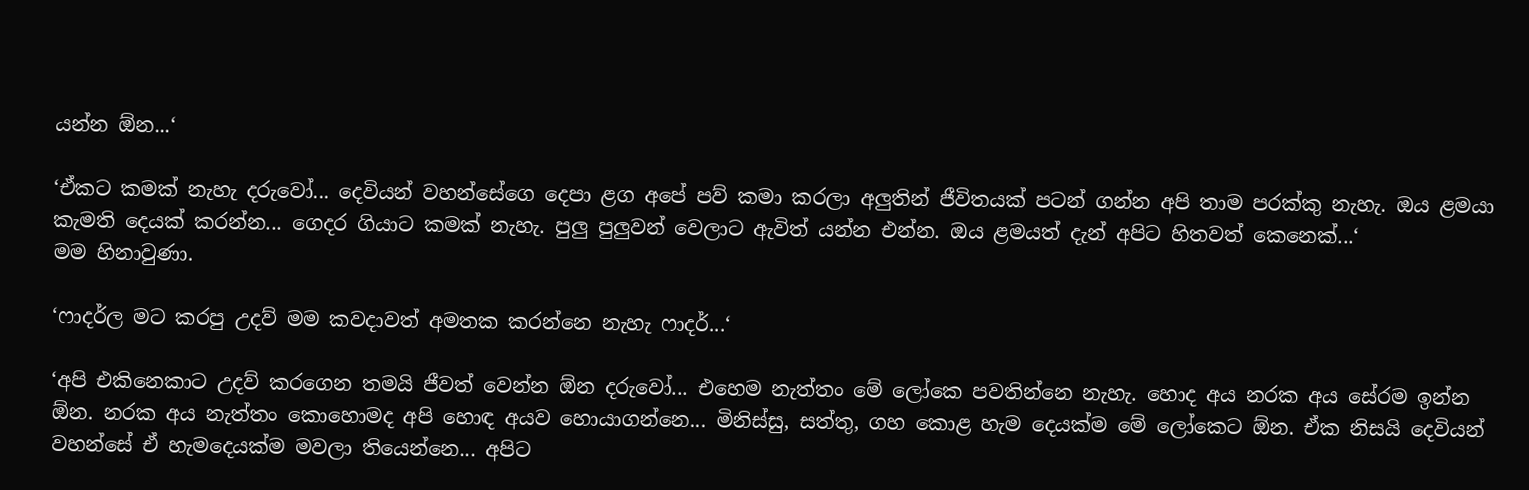යන්න ඕන...‘

‘ඒකට කමක් නැහැ දරුවෝ... දෙවියන් වහන්සේගෙ දෙපා ළග අපේ පව් කමා කරලා අලුතින් ජීවිතයක් පටන් ගන්න අපි තාම පරක්කු නැහැ. ඔය ළමයා කැමති දෙයක් කරන්න... ගෙදර ගියාට කමක් නැහැ. පුලු පුලුවන් වෙලාට ඇවිත් යන්න එන්න. ඔය ළමයත් දැන් අපිට හිතවත් කෙනෙක්...‘
මම හිනාවුණා.

‘ෆාදර්ල මට කරපු උදව් මම කවදාවත් අමතක කරන්නෙ නැහැ ෆාදර්...‘

‘අපි එකිනෙකාට උදව් කරගෙන තමයි ජීවත් වෙන්න ඕන දරුවෝ... එහෙම නැත්තං මේ ලෝකෙ පවතින්නෙ නැහැ. හොද අය නරක අය සේරම ඉන්න ඕන. නරක අය නැත්තං කොහොමද අපි හොඳ අයව හොයාගන්නෙ... මිනිස්සු, සත්තු, ගහ කොළ හැම දෙයක්ම මේ ලෝකෙට ඕන. ඒක නිසයි දෙවියන් වහන්සේ ඒ හැමදෙයක්ම මවලා තියෙන්නෙ... අපිට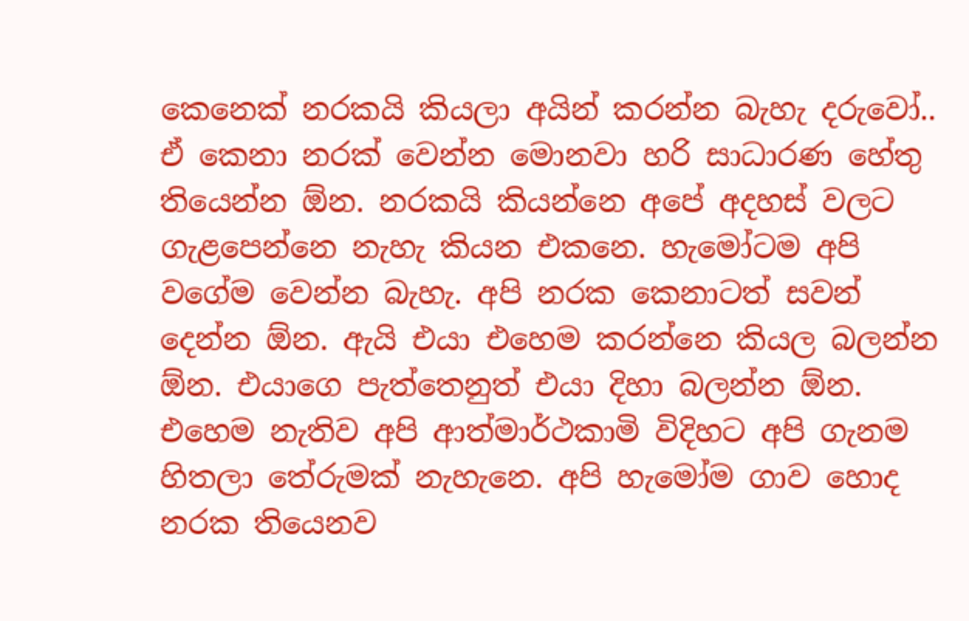කෙනෙක් නරකයි කියලා අයින් කරන්න බැහැ දරුවෝ.. ඒ කෙනා නරක් වෙන්න මොනවා හරි සාධාරණ හේතු තියෙන්න ඕන. නරකයි කියන්නෙ අපේ අදහස් වලට ගැළපෙන්නෙ නැහැ කියන එකනෙ. හැමෝටම අපි වගේම වෙන්න බැහැ. අපි නරක කෙනාටත් සවන් දෙන්න ඕන. ඇයි එයා එහෙම කරන්නෙ කියල බලන්න ඕන. එයාගෙ පැත්තෙනුත් එයා දිහා බලන්න ඕන. එහෙම නැතිව අපි ආත්මාර්ථකාමි විදිහට අපි ගැනම හිතලා තේරුමක් නැහැනෙ. අපි හැමෝම ගාව හොද නරක තියෙනව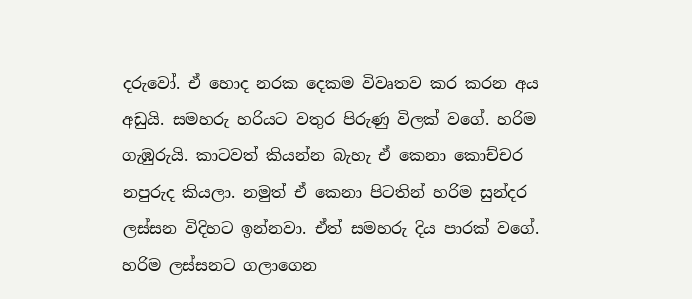දරුවෝ. ඒ හොද නරක දෙකම විවෘතව කර කරන අය අඩුයි. සමහරු හරියට වතුර පිරුණු විලක් වගේ. හරිම ගැඹුරුයි. කාටවත් කියන්න බැහැ ඒ කෙනා කොච්චර නපුරුද කියලා. නමුත් ඒ කෙනා පිටතින් හරිම සුන්දර ලස්සන විදිහට ඉන්නවා. ඒත් සමහරු දිය පාරක් වගේ. හරිම ලස්සනට ගලාගෙන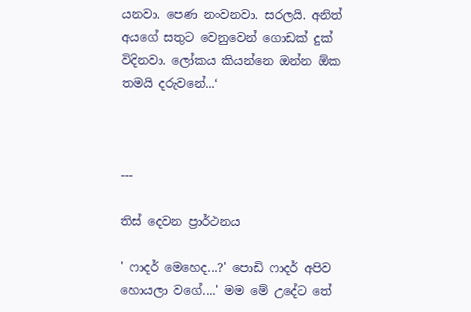යනවා. පෙණ නංවනවා. සරලයි. අනිත් අයගේ සතුට වෙනුවෙන් ගොඩක් දුක් විදිනවා. ලෝකය කියන්නෙ ඔන්න ඕක තමයි දරුවනේ...‘



---

තිස් දෙවන ප්‍රාර්ථනය

' ෆාදර් මෙහෙද...?' පොඩි ෆාදර් අපිව හොයලා වගේ....' මම මේ උදේට තේ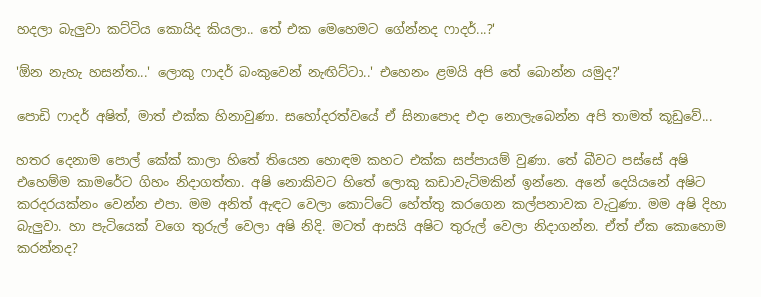හදලා බැලුවා කට්ටිය කොයිද කියලා.. තේ එක මෙහෙමට ගේන්නද ෆාදර්...?'

'ඕන නැහැ හසන්ත...' ලොකු ෆාදර් බංකුවෙන් නැඟිට්ටා..' එහෙනං ළමයි අපි තේ බොන්න යමුද?'

පොඩි ෆාදර් අෂිත්, මාත් එක්ක හිනාවුණා. සහෝදරත්වයේ ඒ සිනාපොද එදා නොලැබෙන්න අපි තාමත් කූඩුවේ...

හතර දෙනාම පොල් කේක් කාලා හිතේ තියෙන හොඳම කහට එක්ක සප්පායම් වුණා. තේ බීවට පස්සේ අෂි එහෙම්ම කාමරේට ගිහං නිදාගත්තා. අෂි නොකිවට හිතේ ලොකු කඩාවැටිමකින් ඉන්නෙ. අනේ දෙයියනේ අෂිට කරදරයක්නං වෙන්න එපා. මම අනිත් ඇඳට වෙලා කොට්ටේ හේත්තු කරගෙන කල්පනාවක වැටුණා. මම අෂි දිහා බැලුවා. හා පැටියෙක් වගෙ තුරුල් වෙලා අෂි නිදි. මටත් ආසයි අෂිට තුරුල් වෙලා නිදාගන්න. ඒත් ඒක කොහොම කරන්නද?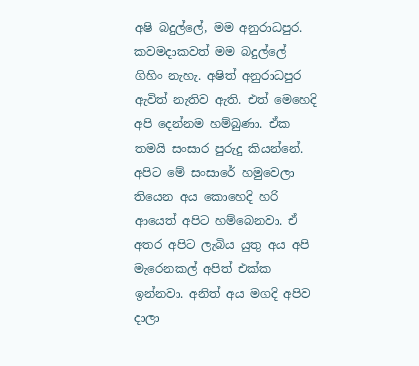අෂි බදුල්ලේ, මම අනුරාධපුර. කවමදාකවත් මම බදුල්ලේ ගිහිං නැහැ. අෂිත් අනුරාධපුර ඇවිත් නැතිව ඇති. එත් මෙහෙදි අපි දෙන්නම හම්බුණා. ඒක තමයි සංසාර පුරුදු කියන්නේ. අපිට මේ සංසාරේ හමුවෙලා තියෙන අය කොහෙදි හරි ආයෙත් අපිට හම්බෙනවා. ඒ අතර අපිට ලැබිය යුතු අය අපි මැරෙනකල් අපිත් එක්ක ඉන්නවා. අනිත් අය මගදි අපිව දාලා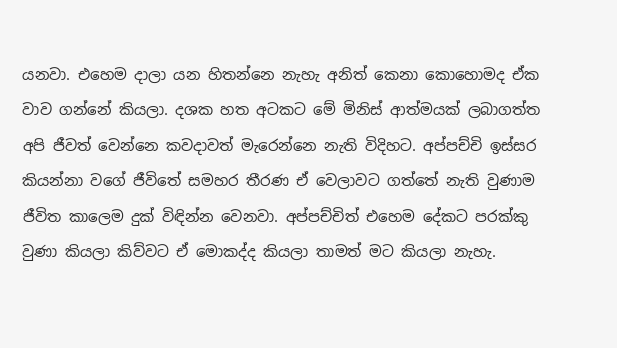යනවා. එහෙම දාලා යන හිතන්නෙ නැහැ අනිත් කෙනා කොහොමද ඒක වාව ගන්නේ කියලා. දශක හත අටකට මේ මිනිස් ආත්මයක් ලබාගත්ත අපි ජීවත් වෙන්නෙ කවදාවත් මැරෙන්නෙ නැති විදිහට. අප්පච්චි ඉස්සර කියන්නා වගේ ජීවිතේ සමහර තීරණ ඒ වෙලාවට ගත්තේ නැති වුණාම ජීවිත කාලෙම දුක් විඳින්න වෙනවා. අප්පච්චිත් එහෙම දේකට පරක්කු වුණා කියලා කිව්වට ඒ මොකද්ද කියලා තාමත් මට කියලා නැහැ.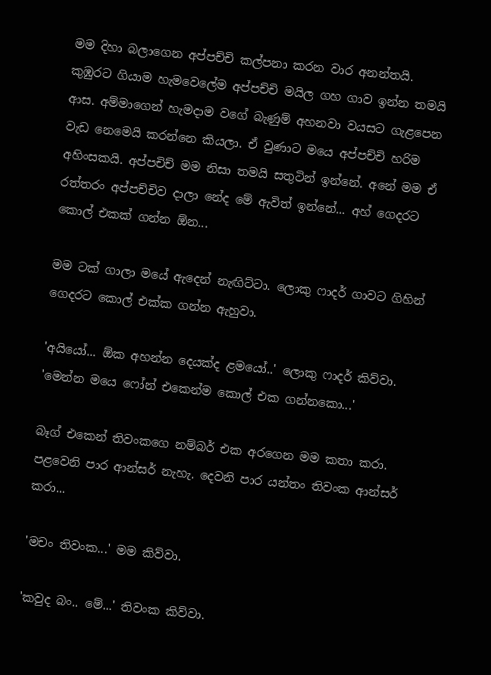මම දිහා බලාගෙන අප්පච්චි කල්පනා කරන වාර අනන්තයි. කුඹුරට ගියාම හැමවෙලේම අප්පච්චි මයිල ගහ ගාව ඉන්න තමයි ආස. අම්මාගෙන් හැමදාම වගේ බැණුම් අහනවා වයසට ගැ‍ළපෙන වැඩ නෙමෙයි කරන්නෙ කියලා. ඒ වුණාට මයෙ අප්පච්චි හරිම අහිංසකයි. අප්පචිච් මම නිසා තමයි සතුටින් ඉන්නේ. අනේ මම ඒ රත්තරං අප්පච්චිව දාලා නේද මේ ඇවිත් ඉන්නේ... අහ් ගෙදරට කොල් එකක් ගන්න ඕන...

මම ටක් ගාලා මයේ ඇ‍‍දෙන් නැඟිට්ටා. ලොකු ෆාදර් ගාවට ගිහින් ගෙදරට කොල් එක්ක ගන්න ඇහුවා.

'අයියෝ... ඕක අහන්න දෙයක්ද ළමයෝ..' ලොකු ෆාදර් කිව්වා. 'මෙන්න මයෙ ෆෝන් එකෙන්ම කොල් එක ගන්නකො...'

බෑග් ‍එකෙන් තිවංකගෙ නම්බර් එක අරගෙන මම කතා කරා. පළවෙනි පාර ආන්සර් නැහැ. දෙවනි පාර යන්තං තිවංක ආන්සර් කරා...

'මචං තිවංක...' මම කිව්වා.

'කවුද බං.. මේ...' තිවංක කිව්වා.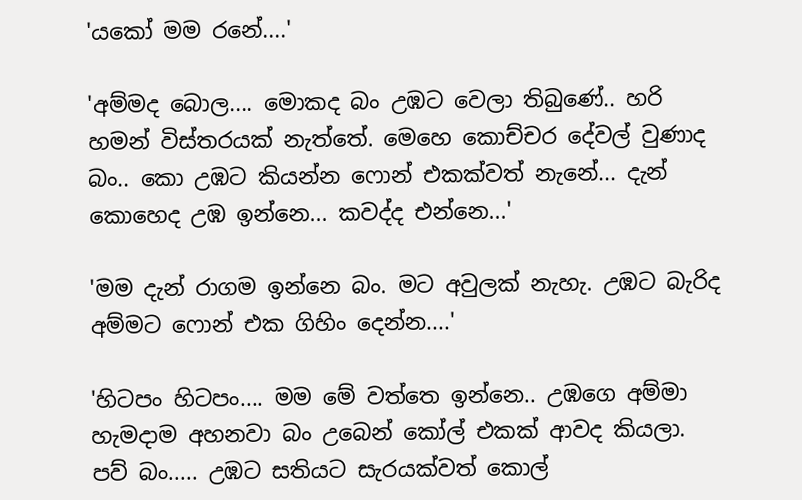'යකෝ මම රනේ....'

'අම්මද බොල.... මොකද බං උඹට වෙලා තිබුණේ.. හරි හමන් විස්තරයක් නැත්තේ. මෙහෙ කොච්චර දේවල් වුණාද බං.. කො උඹට කියන්න ‍ෆොන් එකක්වත් නැනේ... දැන් කොහෙද උඹ ඉන්නෙ... කවද්ද එන්නෙ...'

'මම දැන් රාගම ඉන්නෙ බං. මට අවුලක් නැහැ. උඹට බැරිද අම්මට ‍ෆොන් එක ගිහිං දෙන්න....'

'හිටපං හිටපං.... මම මේ වත්තෙ ඉන්නෙ.. උඹගෙ අම්මා හැමදාම අහනවා බං උබෙන් කෝල් එකක් ආවද කියලා. පව් බං..... උඹට සතියට සැරයක්වත් කොල්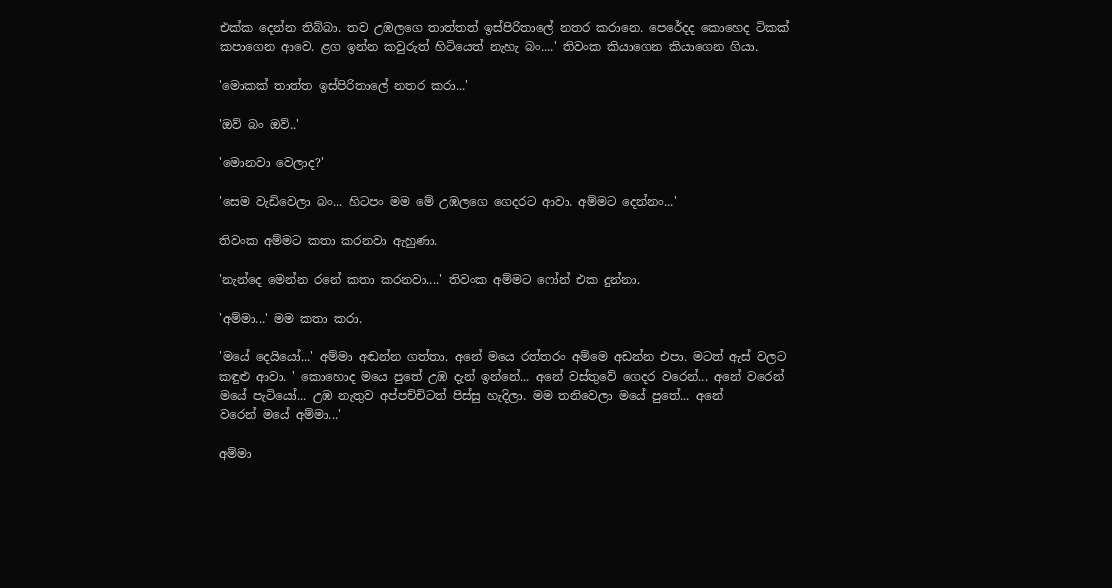එක්ක දෙන්න තිබ්බා. තව උඹලගෙ තාත්තත් ඉස්පිරිතාලේ නතර කරානෙ. පෙරේදද කොහෙද ටිකක් කපාගෙන ආවෙ. ළග ඉන්න කවුරුත් හිටියෙත් නැහැ බං....' තිවංක කියාගෙන කියාගෙන ගියා.

'මොකක් තාත්ත ඉස්පිරිතාලේ නතර කරා...'

'ඔව් බං ඔව්..'

'මොනවා වෙලාද?'

'සෙම වැඩිවෙලා බං... හිටපං මම මේ උඹලගෙ ගෙදරට ආවා. අම්මට දෙන්නං...'

තිවංක අම්මට කතා කරනවා ඇහුණා.

'නැන්දෙ මෙන්න රනේ කතා කරනවා....' තිවංක අම්මට ෆෝන් එක දුන්නා.

'අම්මා...' මම කතා කරා.

'මයේ දෙයියෝ...' අම්මා අඬන්න ගත්තා. අනේ මයෙ රත්තරං අම්මෙ අඩන්න එපා. මටත් ඇස් වලට කඳුළු ආවා. ' කොහොද මයෙ පුතේ උඹ දැන් ඉන්නේ... අනේ වස්තුවේ ගෙදර වරෙන්... අනේ වරෙන් මයේ පැටියෝ... උඹ නැතුව අප්පච්චිටත් පිස්සු හැදිලා. මම තනිවෙලා මයේ පුතේ... අනේ වරෙන් ‍මයේ අම්මා...'

අම්මා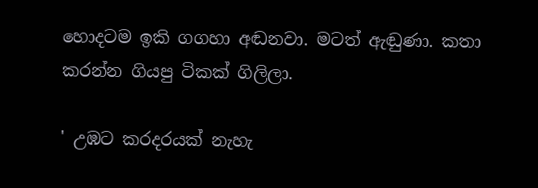හොදටම ඉකි ගගහා අඬනවා. මටත් ඇඬුණා. කතා කරන්න ගියපු ටිකක් ගිලිලා.

' උඹට කරදරයක් නැහැ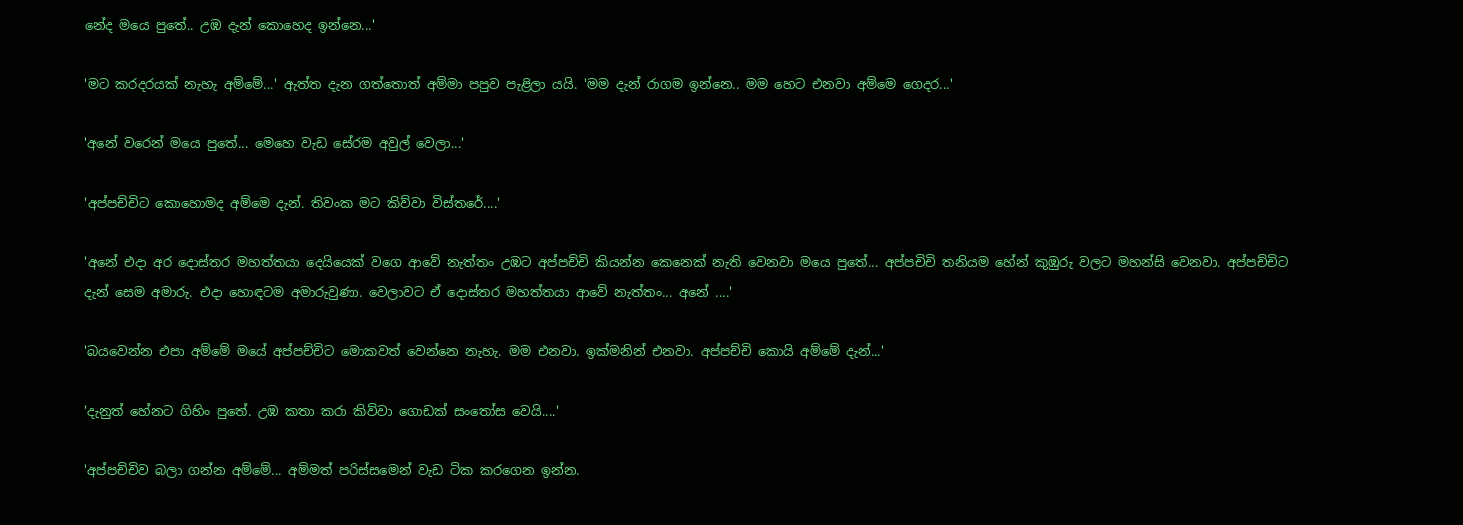නේද මයෙ පුතේ.. උඹ දැන් කොහෙද ඉන්නෙ...'

'මට කරදරයක් නැහැ අම්මේ...' ඇත්ත දැන ගත්තොත් අම්මා පපුව පැළිලා යයි. 'මම දැන් රාගම ඉන්නෙ.. මම හෙට එනවා අම්මෙ ගෙදර...'

'අනේ වරෙන් මයෙ පුතේ... මෙහෙ වැඩ සේරම අවුල් වෙලා...'

'අප්පච්චිට කොහොමද අම්මෙ දැන්. තිවංක මට කිව්වා විස්තරේ....'

'අනේ එදා අර දොස්තර මහත්තයා දෙයියෙක් වගෙ ආවේ නැත්තං උඹට අප්පච්චි කියන්න කෙනෙක් නැති වෙනවා මයෙ පුතේ... අප්පචිචි තනියම හේන් කුඹුරු වලට මහන්සි වෙනවා. අප්පච්චිට දැන් සෙම අමාරු. එදා හොඳටම අමාරුවුණා. වෙලාවට ඒ දොස්තර මහත්තයා ආවේ නැත්තං... අනේ ....'

'බයවෙන්න එපා අම්මේ මයේ අප්පච්චිට මොකවත් වෙන්නෙ නැහැ. මම එනවා. ඉක්මනින් එනවා. අප්පච්චි කොයි අම්මේ දැන්...'

'දැනුත් හේනට ගිහිං පුතේ. උඹ කතා කරා කිව්වා ගොඩක් සංතෝස වෙයි....'

'අප්පච්චිව බලා ගන්න අම්මේ... අම්මත් පරිස්සමෙන් වැඩ ටික කරගෙන ඉන්න.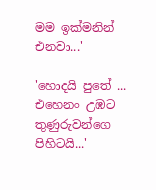මම ඉක්මනින් එනවා...'

'හොදයි පුතේ ... එහෙනං උඹට තුණුරුවන්ගෙ පිහිටයි...'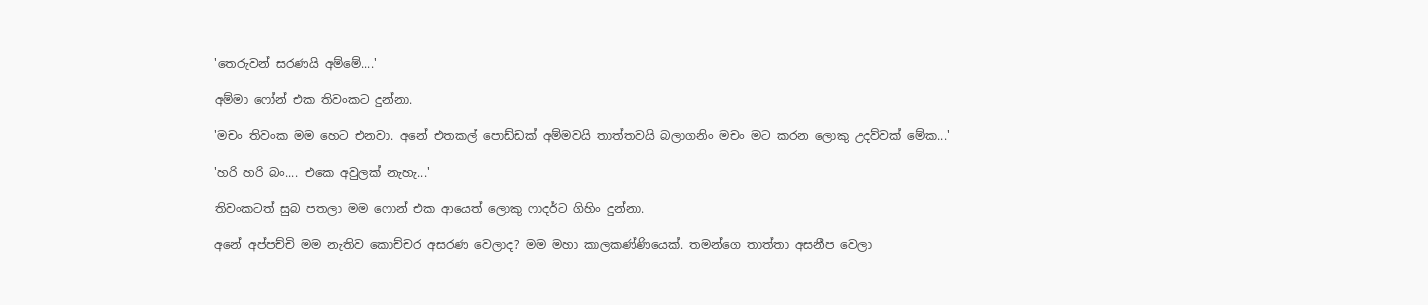'තෙරුවන් සරණයි අම්මේ....'

අම්මා ‍ෆෝන් එක තිවංකට දුන්නා.

'මචං තිවංක මම හෙට එනවා. අනේ එතකල් පොඩ්ඩක් අම්මවයි තාත්තවයි බලාගනිං මචං මට කරන ලොකු උදව්වක් මේක...'

'හරි හරි බං.... එකෙ අවුලක් නැහැ...'

තිවංකටත් සුබ පතලා මම ෆොන් එක ආයෙත් ලොකු ෆාදර්ට ගිහිං දුන්නා.

අනේ අප්පච්චි මම නැතිව කොච්චර අසරණ වෙලාද? මම මහා කාලකණ්ණියෙක්. තමන්ගෙ තාත්තා අසනීප වෙලා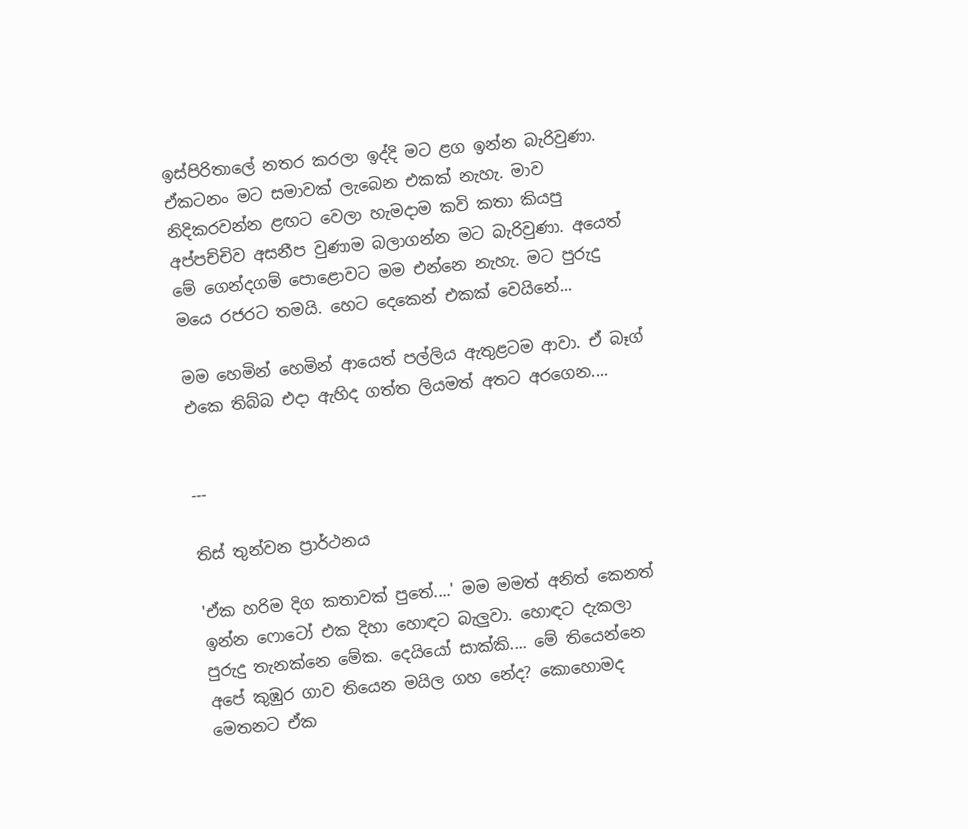ඉස්පිරිතාලේ නතර කරලා ඉද්දි මට ළග ඉන්න බැරිවුණා. ඒකටනං මට සමාවක් ලැබෙන එකක් නැහැ. මාව නිදිකරවන්න ළඟට වෙලා හැමදාම කවි කතා කියපු අප්පච්චිව අසනීප වුණාම බලාගන්න මට බැරිවුණා. අයෙත් මේ ගෙන්දගම් පොළොවට මම එන්නෙ නැහැ. මට පුරුදු මයෙ රජරට තමයි. හෙට දෙකෙන් එකක් වෙයිනේ...

මම හෙමින් හෙමින් ආයෙත් පල්ලිය ඇතුළටම ආවා. ඒ බෑග් එකෙ තිබ්බ එදා ඇහිද ගත්ත ලියමත් අතට අරගෙන....


---

තිස් තුන්වන ප්‍රාර්ථනය

'ඒක හරිම දිග කතාවක් පුතේ....' මම මමත් අනිත් කෙනත් ඉන්න ෆොටෝ එක දිහා හොඳට බැලුවා. හොඳට දැකලා පුරුදු තැනක්නෙ මේක. දෙයියෝ සාක්කි.... මේ තියෙන්නෙ අපේ කුඹුර ගාව තියෙන මයිල ගහ නේද? කොහොමද මෙතනට ඒක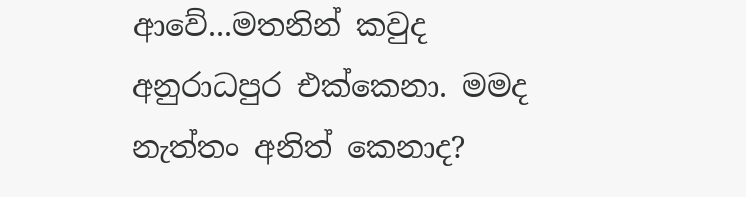ආවේ...මතනින් කවුද අනුරාධපුර එක්කෙනා. මමද නැත්තං අනිත් කෙනාද?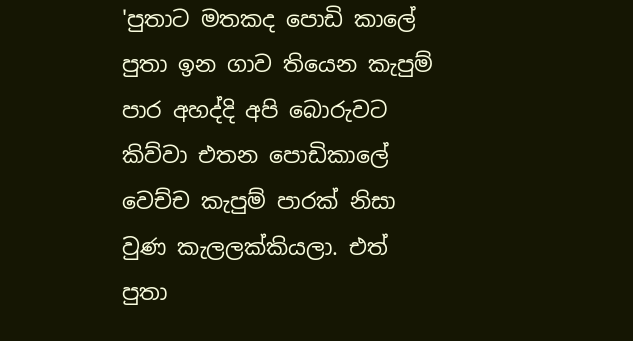'පුතාට මතකද පොඩි කාලේ පුතා ඉන ගාව තියෙන කැපුම් පාර අහද්දි අපි බොරුවට කිව්වා එතන පොඩිකාලේ වෙච්ච කැපුම් පාරක් නිසා වුණ කැලලක්කියලා. එත් පුතා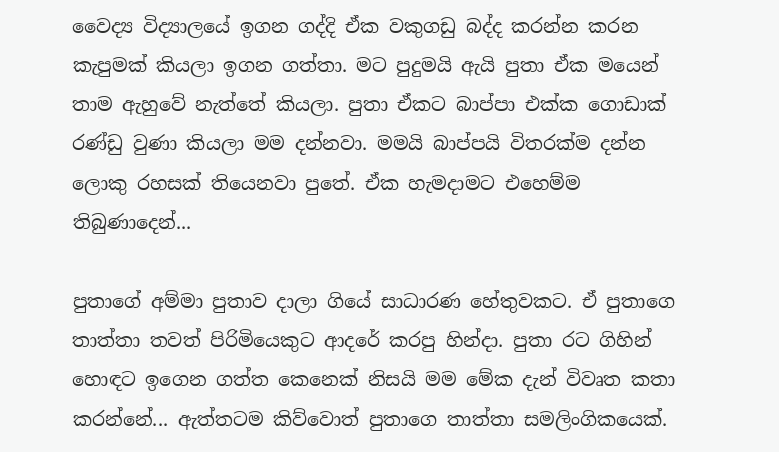වෛද්‍ය විද්‍යාලයේ ඉගන ගද්දි ඒක වකුගඩු බද්ද කරන්න කරන කැපුමක් කියලා ඉගන ගත්තා. මට පුදුමයි ඇයි පුතා ඒක මයෙන් තාම ඇහුවේ නැත්තේ කියලා. පුතා ඒකට බාප්පා එක්ක ගොඩාක් රණ්ඩු වුණා කියලා මම දන්නවා. මමයි බාප්පයි විතරක්ම දන්න ලොකු රහසක් තියෙනවා පුතේ. ඒක හැමදාමට එහෙම්ම තිබුණාදෙන්...

පුතාගේ අම්මා පුතාව දාලා ගියේ සාධාරණ හේතුවකට. ඒ පුතාගෙ තාත්තා තවත් පිරි‍මියෙකුට ආදරේ කරපු හින්දා. පුතා රට ගිහින් හොඳට ඉගෙන ගත්ත කෙනෙක් නිසයි මම මේක දැන් විවෘත කතා කරන්නේ... ඇත්තටම කිව්වොත් පුතාගෙ තාත්තා සමලිංගිකයෙක්.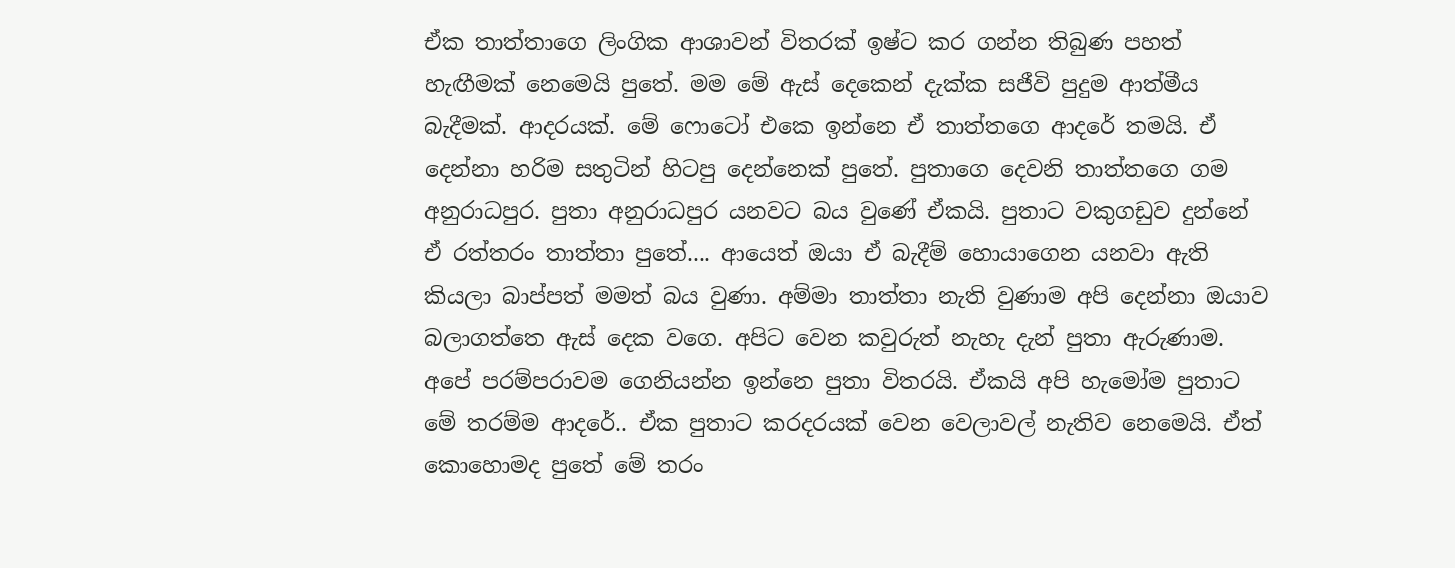ඒක තාත්තාගෙ ලිංගික ආශාවන් විතරක් ඉෂ්ට කර ගන්න තිබුණ පහත් හැඟීමක් නෙමෙයි පුතේ. මම මේ ඇස් දෙකෙන් දැක්ක සජීවි පුදුම ආත්මීය බැදීමක්. ආදරයක්. මේ ෆොටෝ එකෙ ඉන්නෙ ඒ තාත්තගෙ ආදරේ තමයි. ඒ දෙන්නා හරිම සතුටින් හිටපු දෙන්නෙක් පුතේ. පුතාගෙ දෙවනි තාත්තගෙ ගම අනුරාධපුර. පුතා අනුරාධපුර යනවට බය වුණේ ඒකයි. පුතාට වකුගඩුව දුන්නේ ඒ රත්තරං තාත්තා පුතේ.... ආයෙත් ඔයා ඒ බැදීම් හොයාගෙන යනවා ඇති කියලා බාප්පත් මමත් බය වුණා. අම්මා තාත්තා නැති වුණාම අපි දෙන්නා ඔයාව බලාගත්තෙ ඇස් දෙක වගෙ. අපිට වෙන කවුරුත් නැහැ දැන් පුතා ඇරුණාම. අපේ පරම්පරාවම ගෙනියන්න ඉන්නෙ පුතා විතරයි. ඒකයි අපි හැමෝම පුතාට මේ තරම්ම ආදරේ.. ඒක පුතාට කරදරයක් වෙන වෙලාවල් නැතිව නෙමෙයි. ඒත් කොහොමද පුතේ මේ තරං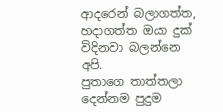ආදරෙන් බලාගත්ත, හදාගත්ත ඔයා දුක් විදිනවා බලන්නෙ අපි.
පුතාගෙ තාත්තලා දෙන්නම පුදුම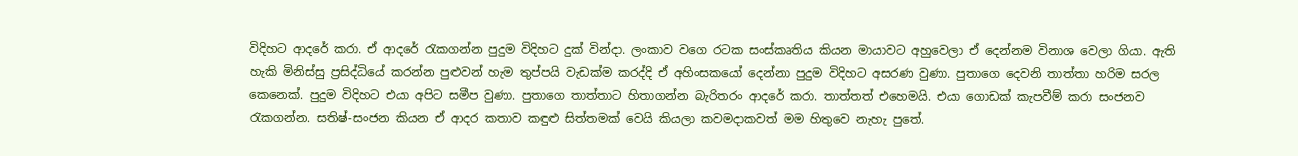විදිහට ආදරේ කරා. ඒ ආදරේ රැකගන්න පුදුම විදිහට දුක් වින්දා. ලංකාව වගෙ රටක සංස්කෘතිය කියන මායාවට අහුවෙලා ඒ දෙන්නම විනාශ වෙලා ගියා. ඇති හැකි මිනිස්සු ප්‍රසිද්ධියේ කරන්න පුළුවන් හැම තුප්පයි වැඩක්ම කරද්දි ඒ අහිංසකයෝ දෙන්නා පුදුම විදිහට අසරණ වුණා. පුතාගෙ දෙවනි තාත්තා හරිම සරල කෙනෙක්. පුදුම විදිහට එයා අපිට සමීප වුණා. පුතාගෙ තාත්තාට හිතාගන්න බැරිතරං ආදරේ කරා. තාත්තත් එහෙමයි. එයා ගොඩක් කැපවීම් කරා සංජනව රැකගන්න. සතිෂ්-සංජන කියන ‍ඒ ආදර කතාව කඳුළු සිත්තමක් වෙයි කියලා කවමදාකවත් මම හිතුවෙ නැහැ පුතේ.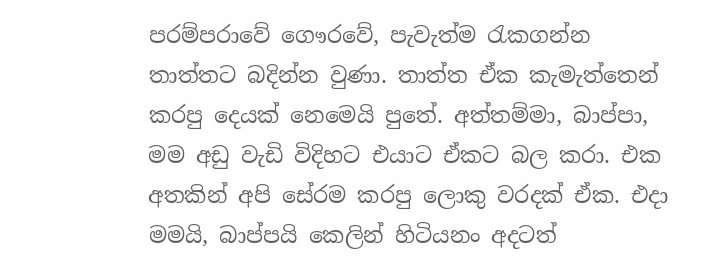පරම්පරාවේ ගෞරවේ, පැවැත්ම රැකගන්න තාත්තට බදින්න වුණා. තාත්ත ඒක කැමැත්තෙන් කරපු දෙයක් නෙමෙයි පුතේ. අත්තම්මා, බාප්පා, මම අඩු වැඩි විදිහට එයාට ඒකට බල කරා. එක අතකින් අපි ‍සේරම කරපු ලොකු වරදක් ඒක. එදා මමයි, බාප්පයි කෙලින් හිටියනං අදටත්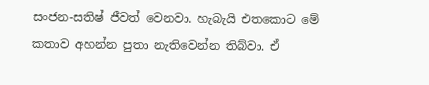සංජන-සතිෂ් ජීවත් වෙනවා. හැබැයි එතකොට මේ කතාව අහන්න පුතා නැතිවෙන්න තිබ්වා. ඒ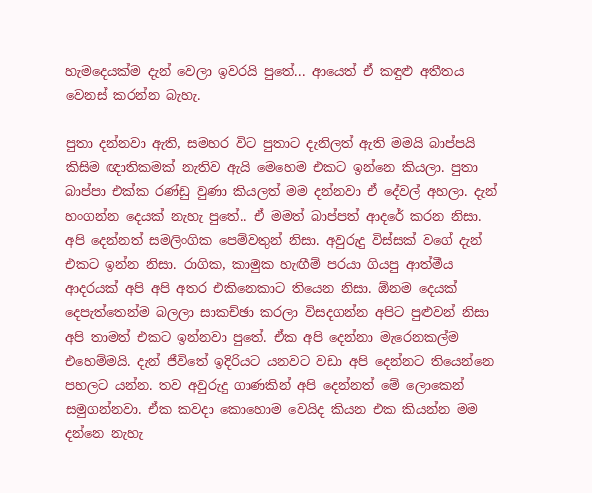හැමදෙයක්ම දැන් වෙලා ඉවරයි පුතේ... ආයෙත් ඒ කඳුළු අතීතය වෙනස් කරන්න බැහැ.

පුතා දන්නවා ඇති, සමහර විට පුතාට දැනිලත් ඇති මමයි බාප්පයි කිසිම ඥාතිකමක් නැතිව ඇයි මෙහෙම එකට ඉන්නෙ කියලා. පුතා බාප්පා එක්ක රණ්ඩු ‍වුණා කියලත් මම දන්නවා ඒ දේවල් අහලා. දැන් හංගන්න දෙයක් නැහැ පු‍‍තේ.. ඒ මමත් බාප්පත් ආදරේ කරන නිසා. අපි දෙන්නත් සමලිංගික පෙම්වතුන් නිසා. අවුරුදු විස්සක් වගේ දැන් එකට ඉන්න නිසා. රාගික, කාමුක හැඟීම් පරයා ගියපු ආත්මීය ආදරයක් අපි අපි අතර එකිනෙකාට තියෙන නිසා. ඕනම දෙයක් දෙපැත්තෙන්ම බලලා සාකච්ඡා කරලා විසදගන්න අපිට පුළුවන් නිසා අපි තාමත් එකට ඉන්නවා පුතේ. ඒක අපි දෙන්නා මැරෙනකල්ම එහෙම්මයි. දැන් ජීවිතේ ඉදිරියට යනවට වඩා අපි දෙන්නට තියෙන්නෙ පහලට යන්න. තව අවුරුදු ගාණකින් අපි දෙන්නත් මේ ලොකෙන් සමුගන්නවා. ඒක කවදා කොහොම වෙයිද කියන එක කියන්න මම දන්නෙ නැහැ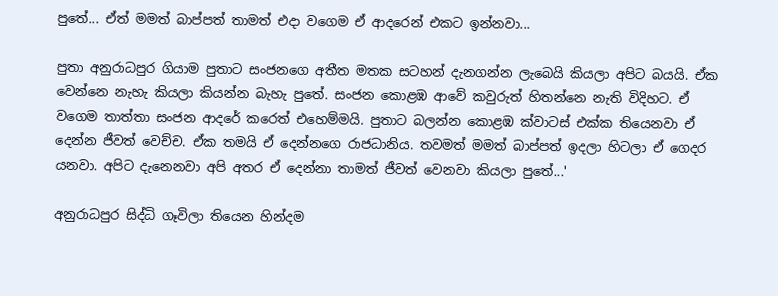පුතේ... ඒත් මමත් බාප්පත් තාමත් එදා වගෙම ඒ ආදරෙන් එකට ඉන්නවා...

පුතා අනුරාධපුර ගියාම පුතාට සංජනගෙ අතීත මතක සටහන් දැනගන්න ලැබෙයි කියලා අපිට බයයි. ඒක වෙ‍න්නෙ නැහැ කියලා කියන්න බැහැ පුතේ. සංජන කොළඹ ආවේ කවුරුත් හිතන්නෙ නැති විදිහට. ඒ වගෙම තාත්තා සංජන ආදරේ කරෙත් එහෙම්මයි. පුතාට බලන්න කොළඹ ක්වාටස් එක්ක තියෙනවා ඒ දෙන්න ජීවත් වෙච්ච. ඒක තමයි ඒ දෙන්නගෙ රාජධානිය. තවමත් මමත් බාප්පත් ඉදලා හිටලා ඒ ගෙදර යනවා. අපිට දැනෙනවා අපි අතර ඒ දෙන්නා තාමත් ජීවත් වෙනවා කියලා පුතේ...'

අනුරාධපුර සිද්ධි ගෑවිලා තියෙන හින්දම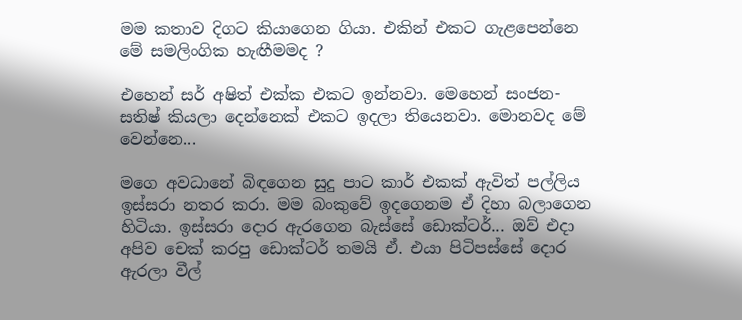මම කතාව දිගට කියාගෙන ගියා. එකින් එකට ගැළපෙන්නෙ මේ සමලිංගික හැඟීමමද ?

එහෙන් සර් අෂිත් එක්ක එකට ඉන්නවා. මෙහෙන් සංජන- සතිෂ් කියලා දෙන්නෙක් එකට ඉදලා තියෙනවා. මොනවද මේ වෙන්නෙ...

මගෙ අවධානේ බිඳගෙන සුදු පාට කාර් එකක් ඇවිත් පල්ලිය ඉස්සරා නතර කරා. මම බංකුවේ ඉදගෙනම ඒ දිහා බලාගෙන හිටියා. ඉස්සරා දොර ඇර‍ගෙන බැස්සේ ඩොක්ටර්... ඔව් එදා අපිව චෙක් කරපු ඩොක්ටර් තමයි ඒ. එයා පිටිපස්සේ දොර ඇරලා වීල්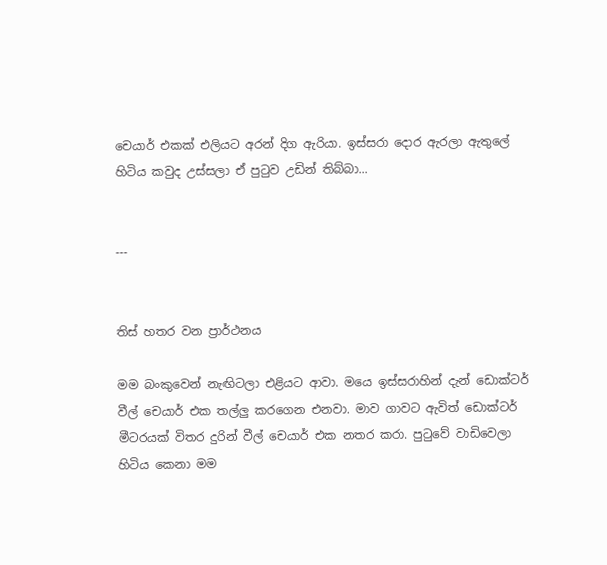චෙයාර් එකක් එලියට අරන් දිග ඇරියා. ඉස්සරා දොර ඇරලා ඇතුලේ හිටිය කවුද උස්සලා ඒ පුටුව උඩින් තිබ්බා...


---


තිස් හතර වන ප්‍රාර්ථනය

මම බංකුවෙන් නැඟිටලා එළියට ආවා. මයෙ ඉස්සරාහින් දැන් ඩොක්ටර් වීල් චෙයාර් එක තල්ලු කරගෙන එනවා. මාව ගාවට ඇවිත් ඩොක්ටර් මීටරයක් විතර දුරින් වීල් චෙයාර් එක නතර කරා. පුටුවේ වාඩිවෙලා හිටිය කෙනා මම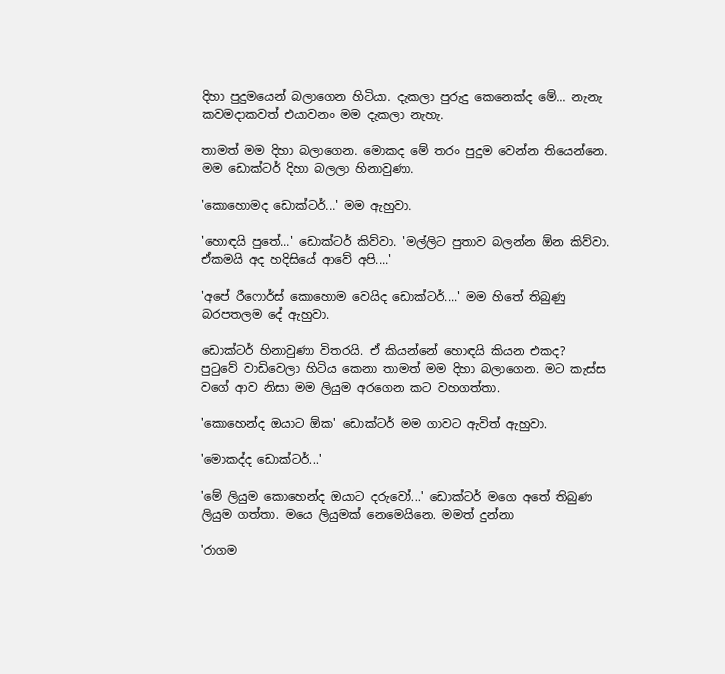දිහා පුදුමයෙන් බලාගෙන හිටියා. දැකලා පුරුදු කෙනෙක්ද මේ... නැනැ කවමදාකවත් එයාවනං මම දැකලා නැහැ.

තාමත් මම දිහා බලාගෙන. මොකද මේ තරං පුදුම වෙන්න තියෙන්නෙ. මම ඩොක්ටර් දිහා බලලා හිනාවුණා.

'කොහොමද ඩොක්ටර්...' මම ඇහුවා.

'හොඳයි පුතේ...' ඩොක්ටර් කිව්වා. 'මල්ලිට පුතාව බලන්න ඕන කිව්වා. ඒකමයි අද හදිසියේ ආවේ අපි....'

'අපේ ‍රීෆොර්ස් කොහොම වෙයිද ඩොක්ටර්....' මම හිතේ තිබුණු බරපතලම දේ ඇහුවා.

ඩොක්ටර් හිනාවුණා විතරයි. ඒ කියන්නේ හොඳයි කියන එකද?
පුටුවේ වාඩිවෙලා හිටිය කෙනා තාමත් මම දිහා බලාගෙන. මට කැස්ස වගේ ආව නිසා මම ලියුම අරගෙන කට වහගත්තා.

'කොහෙන්ද ඔයාට ඕක' ඩොක්ටර් මම ගාවට ඇවිත් ඇහුවා.

'මොකද්ද ඩොක්ටර්...'

'මේ ලියුම කොහෙන්ද ඔයාට දරුවෝ...' ඩොක්ටර් මගෙ අතේ තිබුණ ලියුම ගත්තා. මයෙ ලියුමක් නෙමෙයිනෙ. මමත් දුන්නා

'රාගම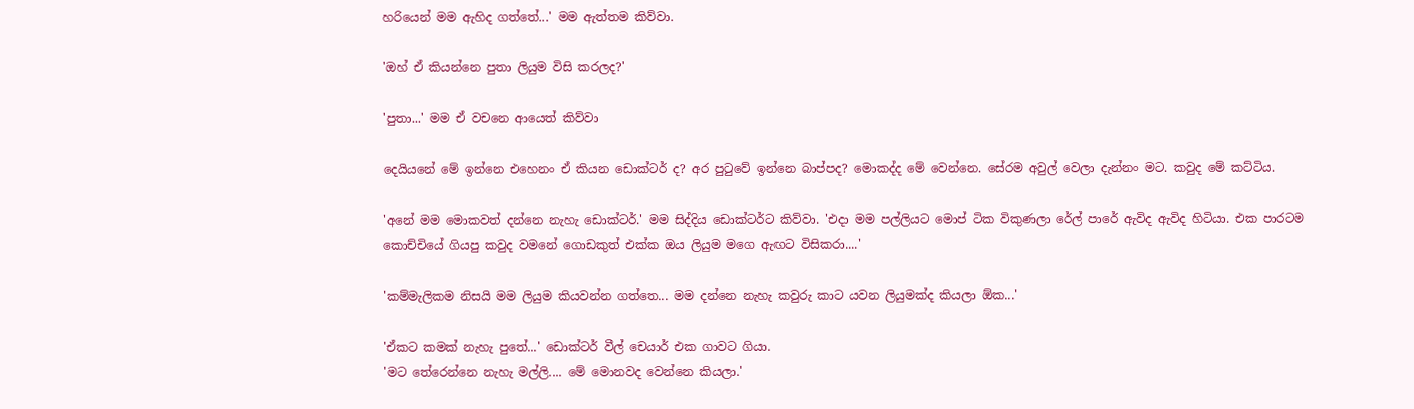හරියෙන් මම ඇහිද ගත්තේ...' මම ඇත්තම කිව්වා.

'ඔහ් ඒ කියන්නෙ පුතා ලියුම විසි කරලද?'

'පුතා...' මම ඒ වචනෙ ආයෙත් කිව්වා

දෙයියනේ මේ ඉන්නෙ එහෙනං ඒ කියන ඩොක්ටර් ද? අර පුටුවේ ඉන්නෙ බාප්පද? මොකද්ද මේ වෙන්නෙ. සේරම අවුල් වෙලා දැන්නං මට. කවුද මේ කට්ටිය.

'අනේ මම මොකවත් දන්නෙ නැහැ ඩොක්ටර්.' මම සිද්දිය ඩොක්ටර්ට කිව්වා. 'එදා මම පල්ලියට මොප් ටික විකුණලා රේල් පාරේ ඇවිද ඇවිද හිටියා. එක පාරටම කොච්චියේ ගියපු කවුද වමනේ ගොඩකුත් එක්ක ඔය ලියුම මගෙ ඇඟට විසිකරා....'

'කම්මැලිකම නිසයි මම ලියුම කියවන්න ගත්තෙ... මම දන්නෙ නැහැ කවුරු කාට යවන ලියුමක්ද කියලා ඕක...'

'ඒකට කමක් නැහැ පුතේ...' ඩොක්ටර් වීල් චෙයාර් එක ගාවට ගියා.
'මට තේරෙන්නෙ නැහැ මල්ලි.... මේ මොනවද වෙන්නෙ කියලා.'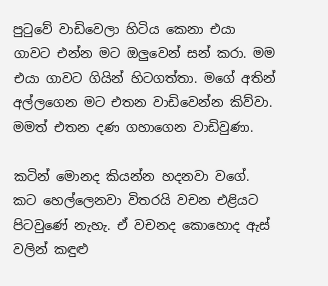පුටුවේ වාඩිවෙලා හිටිය කෙනා එයා ගාවට එන්න මට ඔලුවෙන් සන් කරා. මම එයා ගාවට ගියින් හිටගත්තා. මගේ අතින් අල්ලගෙන මට එතන වාඩිවෙන්න කිව්වා. මමත් එතන දණ ගහාගෙන වාඩිවුණා.

කටින් මොනද කියන්න හදනවා වගේ. කට හෙල්ලෙනවා විතරයි වචන එළියට පිටවුණේ නැහැ. ඒ වචනද කොහොද ඇස් වලින් කඳුළු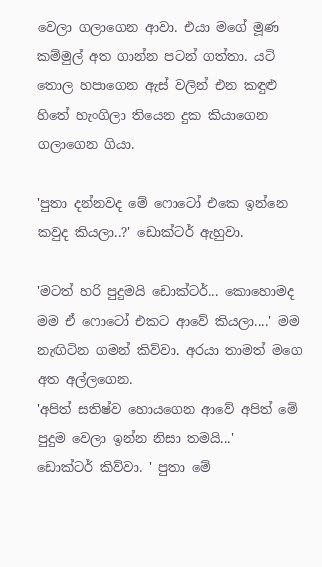වෙලා ගලාගෙන ආවා. එයා මගේ මූණ කම්මුල් අත ගාන්න පටන් ගත්තා. යටි තොල හපාගෙන ඇස් වලින් එන කඳුළු හිතේ හැංගිලා තියෙන දුක කියාගෙන ගලාගෙන ගියා.

'පුතා දන්නවද මේ ෆොටෝ එකෙ ඉන්නෙ කවුද කියලා..?' ඩොක්ටර් ඇහුවා.

'මටත් හරි පුදුමයි ඩොක්ටර්... කොහොමද මම ඒ ‍ෆොටෝ එකට ආවේ කියලා....' මම නැඟිටින ගමන් කිව්වා. අරයා තාමත් මගෙ අත අල්ලගෙන.
'අපිත් සතිෂ්ව හොයගෙන ආවේ අපිත් මේ පුදුම වෙලා ඉන්න නිසා තමයි...'
ඩොක්ටර් කිව්වා. ' පුතා මේ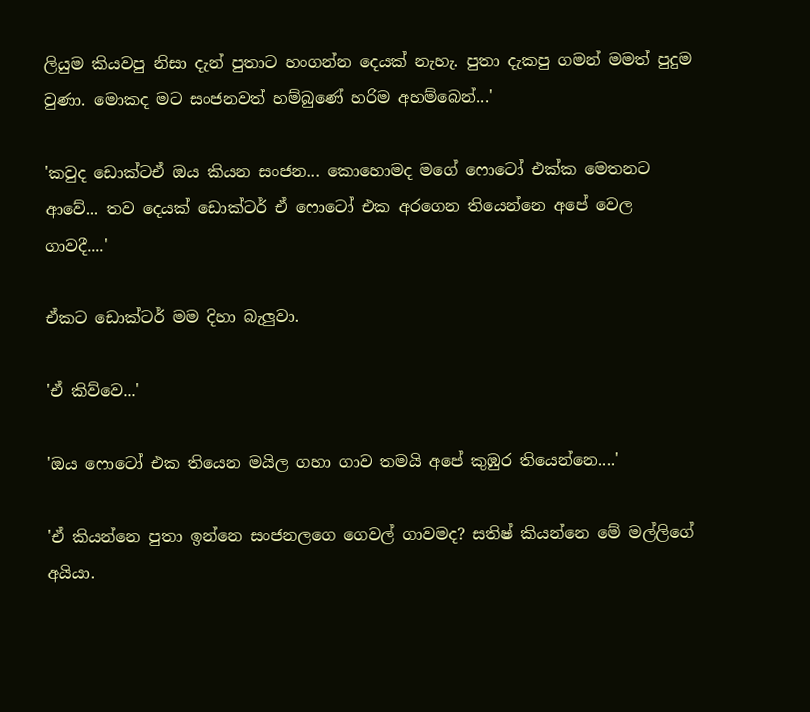ලියුම කියවපු නිසා දැන් පුතාට හංගන්න දෙයක් නැහැ. පුතා දැකපු ගමන් මමත් පුදුම වුණා. මොකද මට සංජනවත් හම්බුණේ හරිම අහම්බෙන්...'

'කවුද ඩොක්ටඒ ඔය කියන සංජන... කොහොමද මගේ ෆොටෝ එක්ක මෙතනට ආවේ... තව දෙයක් ඩොක්ටර් ඒ ෆොටෝ එක අරගෙන තියෙන්නෙ අපේ වෙල ගාවදී....'

ඒකට ඩොක්ටර් මම දිහා බැලුවා.

'ඒ කිව්වෙ...'

'ඔය ෆොටෝ එක තියෙන මයිල ගහා ගාව තමයි අපේ කුඹුර තියෙන්නෙ....'

'ඒ කියන්නෙ පුතා ඉන්නෙ සංජනලගෙ ගෙවල් ගාවමද? සතිෂ් කියන්නෙ මේ මල්ලිගේ අයියා.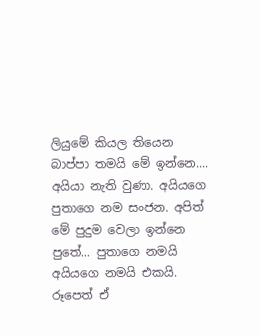ලියුමේ කියල තියෙන බාප්පා තමයි මේ ඉන්නෙ.... අයියා නැති වුණා. අයියගෙ පුතාගෙ නම සංජන. අපිත් මේ පුදුම වෙලා ඉන්නෙ පුතේ... පුතාගෙ නමයි අයියගෙ නමයි එකයි. රූපෙත් ඒ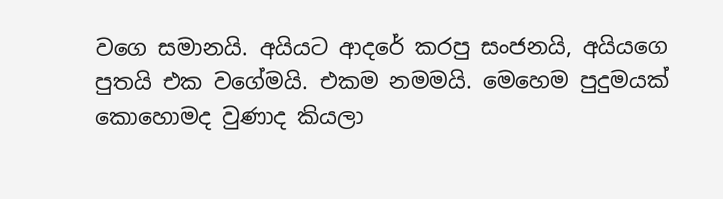වගෙ සමානයි. අයියට ආදරේ කරපු සංජනයි, අයියගෙ පුතයි එක වගේමයි. එකම නමමයි. මෙහෙම පුදුමයක් කොහොමද වුණාද කියලා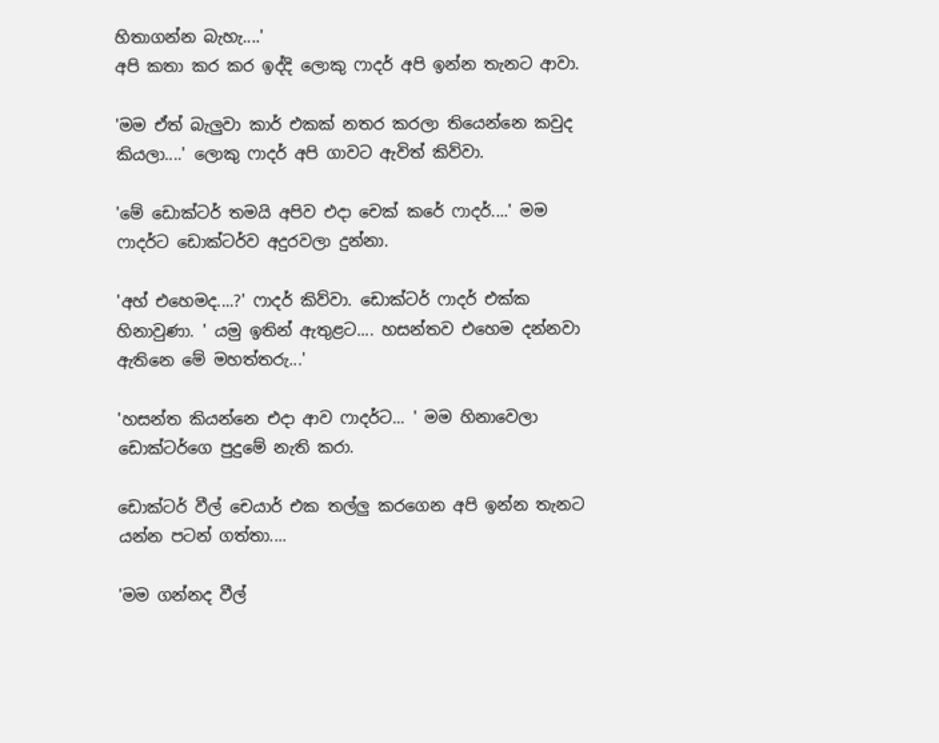හිතාගන්න බැහැ....'
අපි කතා කර කර ඉද්දි ලොකු ෆාදර් අපි ඉන්න තැනට ආවා.

'මම ඒත් බැලුවා කාර් එකක් නතර කරලා තියෙන්නෙ කවුද කියලා....' ලොකු ෆාදර් අපි ගාවට ඇවිත් කිව්වා.

'මේ ඩොක්ටර් තමයි අපිව එදා චෙක් කරේ ‍ෆාදර්....' මම ෆාදර්ට ඩොක්ටර්ව අදුරවලා දුන්නා.

'අහ් එහෙමද....?' ෆාදර් කිව්වා. ඩොක්ටර් ෆාදර් එක්ක හිනාවුණා. ' යමු ඉතින් ඇතුළට.... හසන්තව එහෙම දන්නවා ඇතිනෙ මේ මහත්තරු...'

'හසන්ත කියන්නෙ එදා ආව ෆාදර්ට... ' මම හිනාවෙලා ඩොක්ටර්ගෙ පුදුමේ නැති කරා.

ඩොක්ටර් වීල් චෙයාර් එක තල්ලු කරගෙන අපි ඉන්න තැනට යන්න පටන් ගත්තා....

'මම ගන්නද වීල්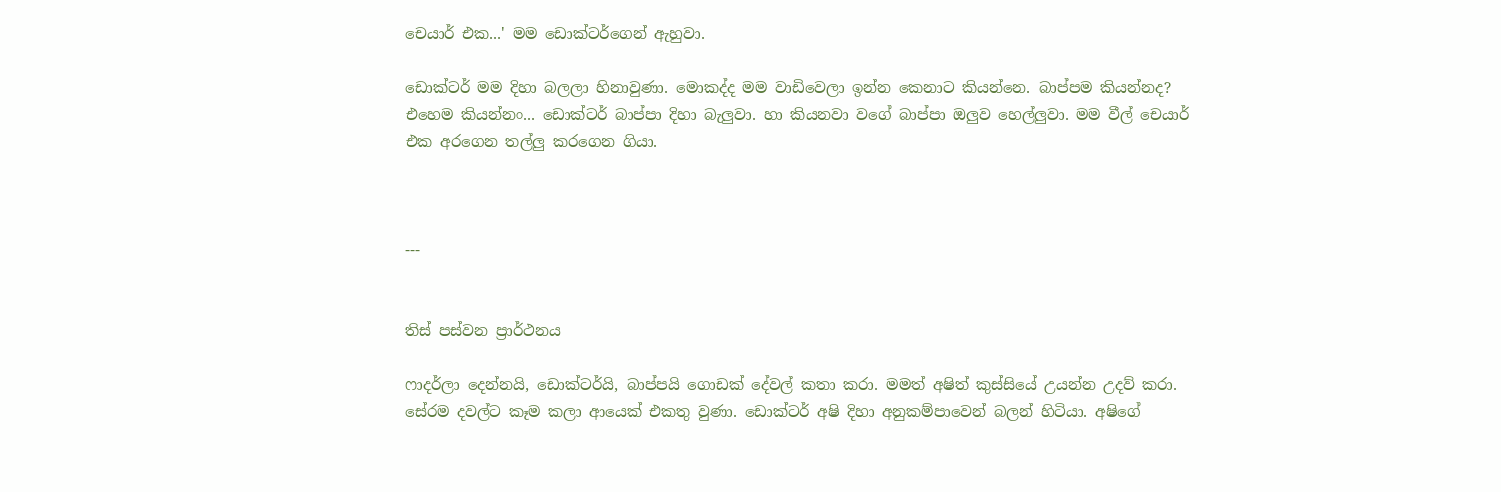චෙයාර් එක...' මම ඩොක්ටර්ගෙන් ඇහුවා.

ඩොක්‍ටර් මම දිහා බලලා හිනාවුණා. මොකද්ද මම වාඩිවෙලා ඉන්න කෙනාට කියන්නෙ. බාප්පම කියන්නද? එහෙම කියන්නං... ඩොක්ටර් බාප්පා දිහා බැලුවා. හා කියනවා වගේ බාප්පා ඔලුව හෙල්ලුවා. මම වීල් චෙයාර් එක අරගෙන තල්ලු කරගෙන ගියා.



---


තිස් පස්වන ප්‍රාර්ථනය

ෆාදර්ලා දෙන්නයි, ඩොක්ටර්යි, බාප්පයි ගොඩක් දේවල් කතා කරා. මමත් අෂිත් කුස්සියේ උයන්න උදව් කරා. සේරම දවල්ට කෑම කලා ආයෙක් එකතු වුණා. ඩොක්ටර් අෂි දිහා අනුකම්පාවෙන් බලන් හිටියා. අෂිගේ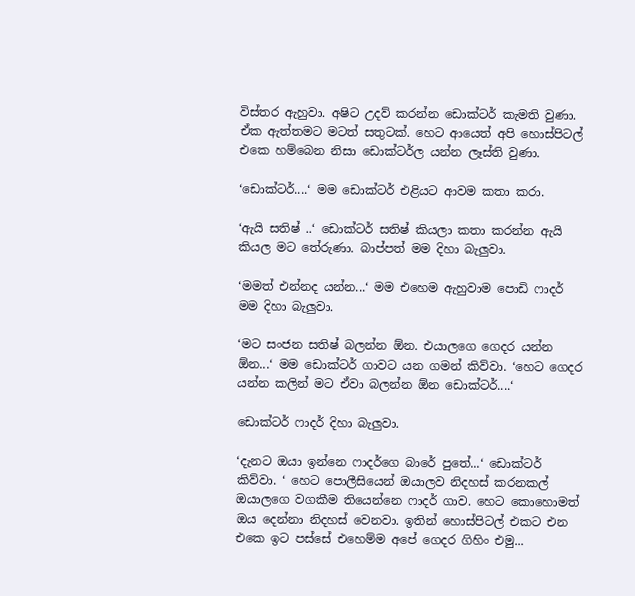විස්තර ඇහුවා. අෂිට උදව් කරන්න ඩොක්ටර් කැමති වුණා. ඒක ඇත්තමට මටත් සතුටක්. හෙට ආයෙත් අපි හොස්පිටල් එකෙ හම්බෙන නිසා ඩොක්ටර්ල යන්න ලෑස්ති වුණා.

‘ඩොක්ටර්....‘ මම ඩොක්ටර් එළියට ආවම කතා කරා.

‘ඇයි සතිෂ් ..‘ ඩොක්ටර් සතිෂ් කියලා කතා කරන්න ඇයි කියල මට තේරුණා. බාප්පත් මම දිහා බැලුවා.

‘මමත් එන්නද යන්න...‘ මම එහෙම ඇහුවාම පොඩි ෆාදර් මම දිහා බැලුවා.

‘මට සංජන සතිෂ් බලන්න ඕන. එයාලගෙ ගෙදර යන්න ඕන...‘ මම ඩොක්ටර් ගාවට යන ගමන් කිව්වා. ‘හෙට ගෙදර යන්න කලින් මට ඒවා බලන්න ඕන ඩොක්ටර්....‘

ඩොක්ටර් ෆාදර් දිහා බැලුවා.

‘දැනට ඔයා ඉන්නෙ ෆාදර්ගෙ බාරේ පුතේ...‘ ඩොක්ටර් කිව්වා. ‘ හෙට පොලීසියෙන් ඔයාලව නිදහස් කරනකල් ඔයාලගෙ වගකීම තියෙන්නෙ ෆාදර් ගාව. හෙට කොහොමත් ඔය දෙන්නා නිදහස් වෙනවා. ඉතින් හොස්පිටල් එකට එන එකෙ ඉට පස්සේ එහෙම්ම අපේ ගෙදර ගිහිං එමු...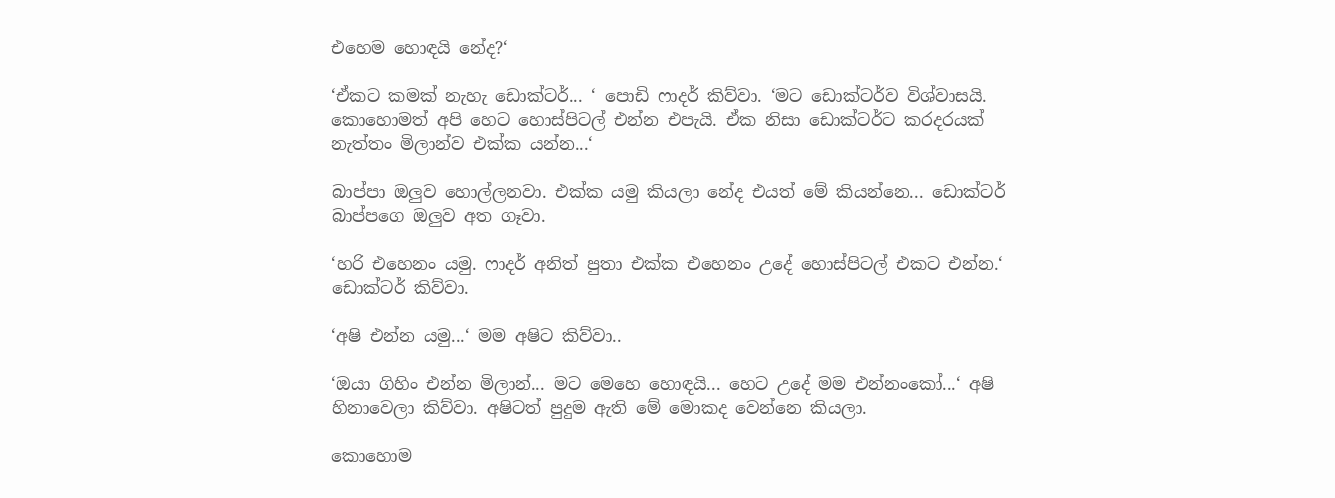එහෙම හොඳයි නේද?‘

‘ඒකට කමක් නැහැ ඩොක්ටර්... ‘ පොඩි ෆාදර් කිව්වා. ‘මට ඩොක්ටර්ව විශ්වාසයි. කොහොමත් අපි හෙට හොස්පිටල් එන්න එපැයි. ඒක නිසා ඩොක්ටර්ට කරදරයක් නැත්තං මිලාන්ව එක්ක යන්න...‘

බාප්පා ඔලුව හොල්ලනවා. එක්ක යමු කියලා නේද එයත් මේ කියන්නෙ... ඩොක්ටර් බාප්පගෙ ඔලුව අත ගෑවා.

‘හරි එහෙනං යමු. ෆාදර් අනිත් පුතා එක්ක එහෙනං උදේ හොස්පිටල් එකට එන්න.‘ ඩොක්ටර් කිව්වා.

‘අෂි එන්න යමු...‘ මම අෂිට කිව්වා..

‘ඔයා ගිහිං එන්න මිලාන්... මට මෙහෙ හොඳයි... හෙට උදේ මම එන්නංකෝ...‘ අෂි හිනාවෙලා කිව්වා. අෂිටත් පුදුම ඇති මේ මොකද වෙන්නෙ කියලා.

කොහොම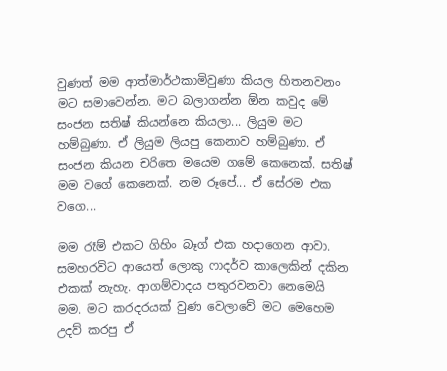වුණත් මම ආත්මාර්ථකාමිවුණා කියල හිතනවනං මට සමාවෙන්න. මට බලාගන්න ඕන කවුද මේ සංජන සතිෂ් කියන්නෙ කියලා... ලියුම මට හම්බුණා. ඒ ලියුම ලියපු කෙනාව හම්බුණා. ඒ සංජන කියන චරිතෙ මයෙම ගමේ කෙනෙක්. සතිෂ් මම වගේ කෙනෙක්. නම රූපේ... ඒ සේරම එක වගෙ...

මම රෑම් එකට ගිහිං බෑග් එක හදාගෙන ආවා. සමහරවිට ආයෙත් ලොකු ෆාදර්ව කාලෙකින් දකින එකක් නැහැ. ආගම්වාදය පතුරවනවා නෙමෙයි මම. මට කරදරයක් වුණ වෙලාවේ මට මෙහෙම උදව් කරපු ඒ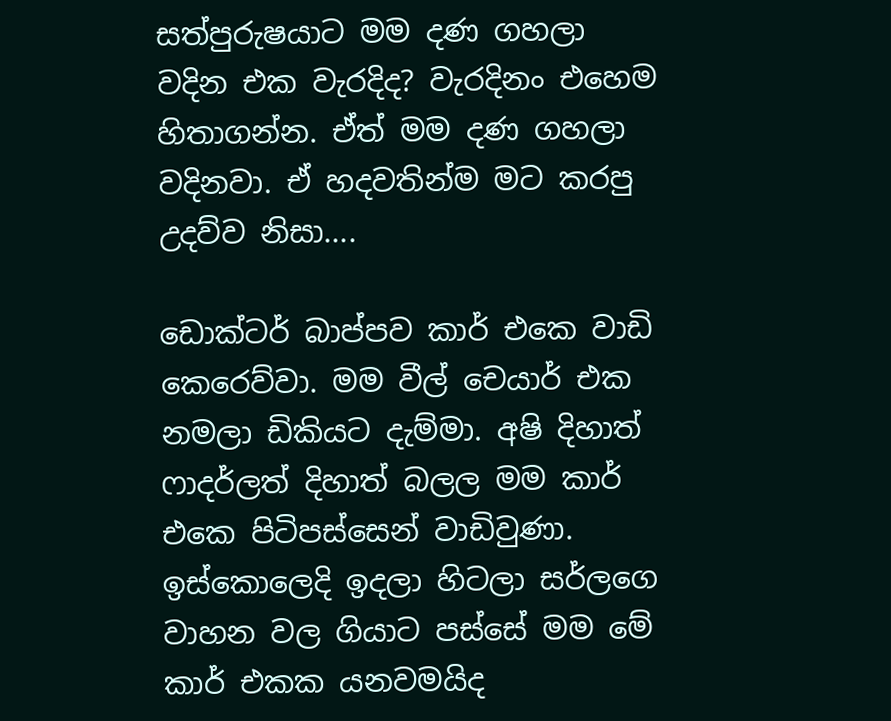සත්පුරුෂයාට මම දණ ගහලා වදින එක වැරදිද? වැරදිනං එහෙම හිතාගන්න. ඒත් මම දණ ගහලා වදිනවා. ඒ හදවතින්ම මට කරපු උදව්ව නිසා....

ඩොක්ටර් බාප්පව කාර් එකෙ වාඩි කෙරෙව්වා. මම වීල් චෙයාර් එක නමලා ඩිකියට දැම්මා. අෂි දිහාත් ෆාදර්ලත් දිහාත් බලල මම කාර් එකෙ පිටිපස්සෙන් වාඩිවුණා. ඉස්කොලෙදි ඉදලා හිටලා සර්ලගෙ වාහන වල ගියාට පස්සේ මම මේ කාර් එකක යනවමයිද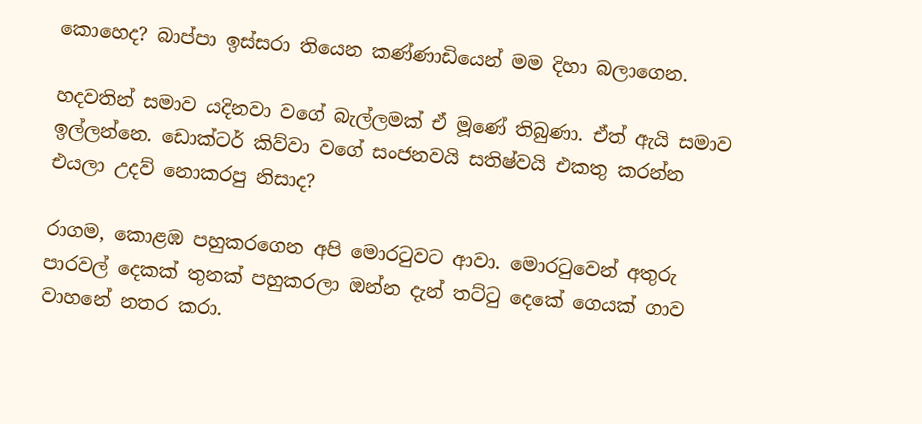කොහෙද? බාප්පා ඉස්සරා තියෙන කණ්ණාඩියෙන් මම දිහා බලාගෙන.

හදවතින් සමාව යදිනවා වගේ බැල්ලමක් ඒ මූණේ තිබුණා. ඒත් ඇයි සමාව ඉල්ලන්නෙ. ඩොක්ටර් කිව්වා වගේ සංජනවයි සතිෂ්වයි එකතු කරන්න එයලා උදව් නොකරපු නිසාද?

රාගම, කොළඹ පහුකරගෙන අපි මොරටුවට ආවා. මොරටුවෙන් අතුරු පාරවල් දෙකක් තුනක් පහුකරලා ඔන්න දැන් තට්ටු දෙකේ ගෙයක් ගාව වාහනේ නතර කරා.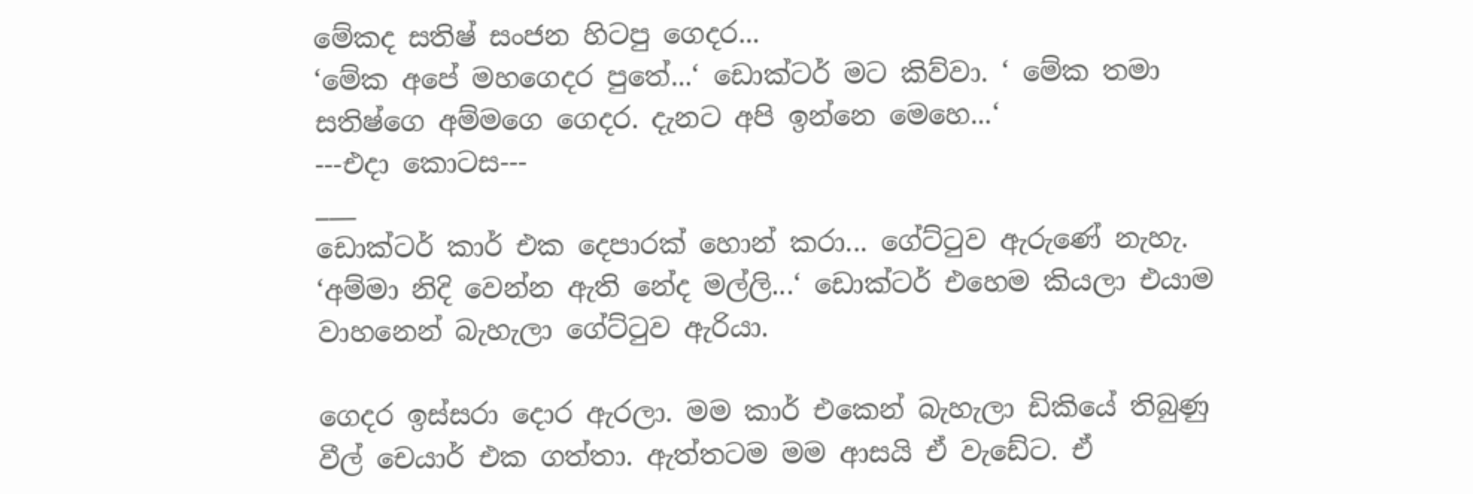මේකද සතිෂ් සංජන හිටපු ගෙදර...
‘මේක අපේ මහගෙදර පුතේ...‘ ඩොක්ටර් මට කිව්වා. ‘ මේක තමා සතිෂ්ගෙ අම්මගෙ ගෙදර. දැනට අපි ඉන්නෙ මෙහෙ...‘
---එදා කොටස---
___
ඩොක්ටර් කාර් එක දෙපාරක් හොන් කරා... ගේට්ටුව ඇරුණේ නැහැ.
‘අම්මා නිදි වෙන්න ඇති නේද මල්ලි...‘ ඩොක්ටර් එහෙම කියලා එයාම වාහනෙන් බැහැලා ගේට්ටුව ඇරියා.

ගෙදර ඉස්සරා දොර ඇරලා. මම කාර් එකෙන් බැහැලා ඩිකියේ තිබුණු වීල් චෙයාර් එක ගත්තා. ඇත්තටම මම ආසයි ඒ වැඩේට. ඒ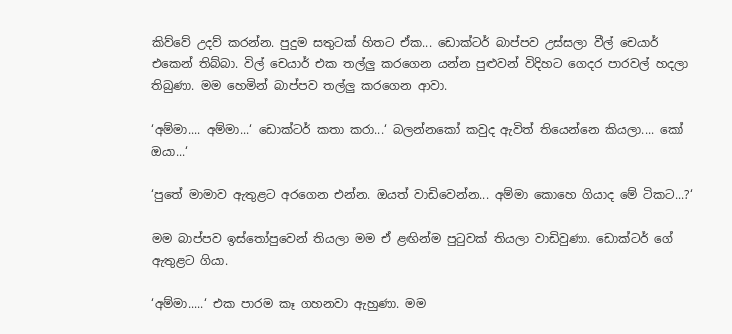කිව්වේ උදව් කරන්න. පුදුම සතුටක් හිතට ඒක... ඩොක්ටර් බාප්පව උස්සලා වීල් චෙයාර් එකෙන් තිබ්බා. විල් චෙයාර් එක තල්ලු කරගෙන යන්න පුළුවන් විදිහට ගෙදර පාරවල් හදලා තිබුණා. මම හෙමින් බාප්පව තල්ලු කරගෙන ආවා.

‘අම්මා.... අම්මා...‘ ඩොක්ටර් කතා කරා...‘ බලන්නකෝ කවුද ඇවිත් තියෙන්නෙ කියලා.... කෝ ඔයා...‘

‘පුතේ මාමාව ඇතුළට අරගෙන එන්න. ඔයත් වාඩිවෙන්න... අම්මා කොහෙ ගියාද මේ ටිකට...?‘

මම බාප්පව ඉස්තෝපුවෙන් තියලා මම ඒ ළඟින්ම පුටුවක් තියලා වාඩිවුණා. ඩොක්ටර් ගේ ඇතුළට ගියා.

‘අම්මා.....‘ එක පාරම කෑ ගහනවා ඇහුණා. මම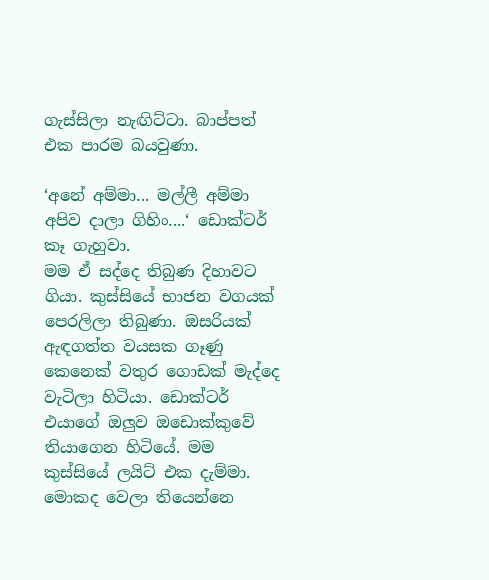ගැස්සිලා නැඟිට්ටා. බාප්පත් එක පාරම බයවුණා.

‘අනේ අම්මා... මල්ලී අම්මා අපිව දාලා ගිහිං....‘ ඩොක්ටර් කෑ ගැහුවා.
මම ඒ සද්දෙ තිබුණ දිහාවට ගියා. කුස්සියේ භාජන වගයක් පෙරලිලා තිබුණා. ඔසරියක් ඇඳගත්ත වයසක ගෑණු කෙනෙක් වතුර ගොඩක් මැද්දෙ වැටිලා හිටියා. ඩොක්ටර් එයාගේ ඔලුව ඔඩොක්කුවේ තියාගෙන හිටියේ. මම කුස්සියේ ලයිට් එක දැම්මා. මොකද වෙලා තියෙන්නෙ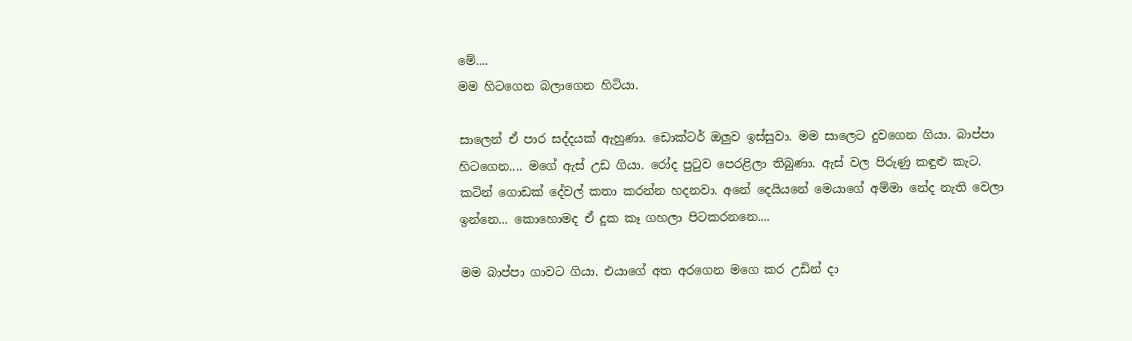මේ....
මම හිටගෙන බලාගෙන හිටියා.

සාලෙන් ඒ පාර සද්දයක් ඇහුණා. ඩොක්ටර් ඔලුව ඉස්සුවා. මම සාලෙට දුවගෙන ගියා. බාප්පා හිටගෙන.... මගේ ඇස් උඩ ගියා. රෝද පුටුව පෙරළිලා තිබුණා. ඇස් වල පිරුණු කඳුළු කැට. කටින් ගොඩක් දේවල් කතා කරන්න හදනවා. අනේ දෙයියනේ මෙයාගේ අම්මා නේද නැති වෙලා ඉන්නෙ... කොහොමද ඒ දුක කෑ ගහලා පිටකරනනෙ....

මම බාප්පා ගාවට ගියා. එයාගේ අත අරගෙන මගෙ කර උඩින් දා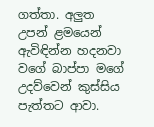ගත්තා. අලුත උපන් ළමයෙන් ඇවිඳින්න හදනවා වගේ බාප්පා මගේ උදව්වෙන් කුස්සිය පැත්තට ආවා.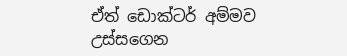ඒත් ඩොක්ටර් අම්මව උස්සගෙන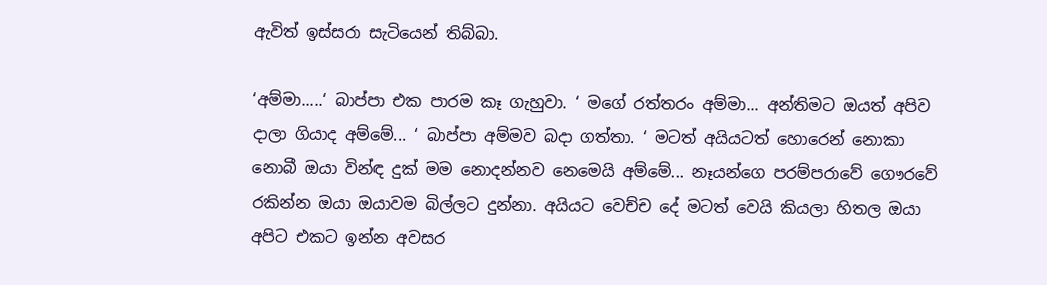ඇවිත් ඉස්සරා සැටියෙන් තිබ්බා.

‘අම්මා.....‘ බාප්පා එක පාරම කෑ ගැහුවා. ‘ මගේ රත්තරං අම්මා... අන්තිමට ඔයත් අපිව දාලා ගියාද අම්මේ... ‘ බාප්පා අම්මව බදා ගත්තා. ‘ මටත් අයියටත් හොරෙන් නොකා නොබී ඔයා වින්ඳ දුක් මම නොදන්නව නෙමෙයි අම්මේ... නෑයන්ගෙ පරම්පරාවේ ගෞරවේ රකින්න ඔයා ඔයාවම බිල්ලට දුන්නා. අයියට වෙච්ච දේ මටත් වෙයි කියලා හිතල ඔයා අපිට එකට ඉන්න අවසර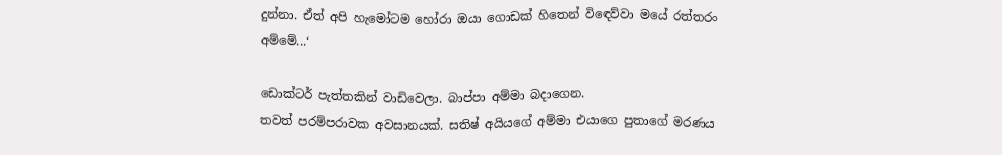දුන්නා. ඒත් අපි හැමෝටම හෝරා ඔයා ගොඩක් හිතෙන් විඳෙව්වා මයේ රත්තරං අම්මේ...‘

ඩොක්ටර් පැත්තකින් වාඩිවෙලා. බාප්පා අම්මා බදාගෙන.
තවත් පරම්පරාවක අවසානයක්. සතිෂ් අයියගේ අම්මා එයාගෙ පුතාගේ මරණය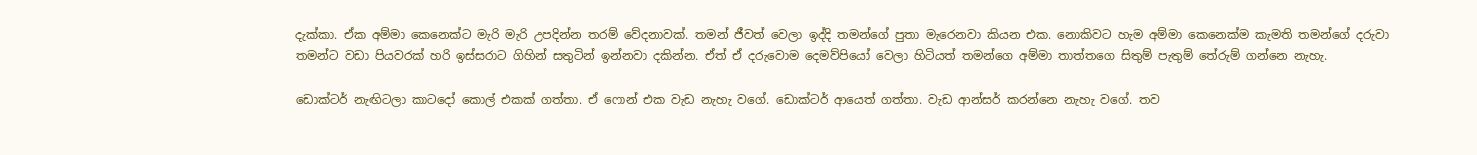දැක්කා. ඒක අම්මා කෙනෙක්ට මැරි මැරි උපදින්න තරම් වේදනාවක්. තමන් ජීවත් වෙලා ඉද්දි තමන්ගේ පුතා මැරෙනවා කියන එක. නොකිවට හැම අම්මා කෙනෙක්ම කැමති තමන්ගේ දරුවා තමන්ට වඩා පියවරක් හරි ඉස්සරාට ගිහින් සතුටින් ඉන්නවා දකින්න. ඒත් ඒ දරුවොම දෙමව්පියෝ වෙලා හිටියත් තමන්ගෙ අම්මා තාත්තගෙ සිතුම් පැතුම් තේරුම් ගන්නෙ නැහැ.

ඩොක්ටර් නැඟිටලා කාටදෝ කොල් එකක් ගත්තා. ඒ ෆොන් එක වැඩ නැහැ වගේ. ඩොක්ටර් ආයෙත් ගත්තා. වැඩ ආන්සර් කරන්නෙ නැහැ වගේ. තව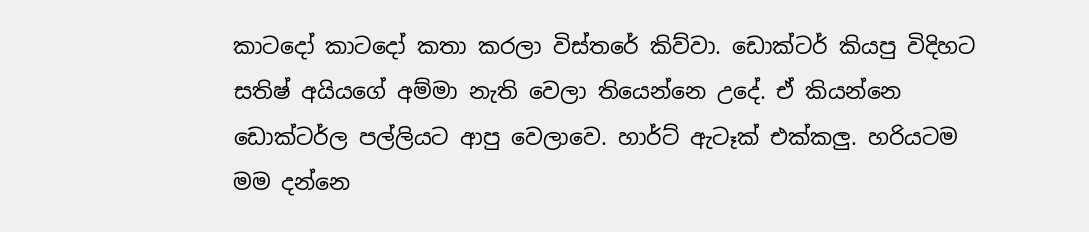කාටදෝ කාටදෝ කතා කරලා විස්තරේ කිව්වා. ඩොක්ටර් කියපු විදිහට සතිෂ් අයියගේ අම්මා නැති වෙලා තියෙන්නෙ උදේ. ඒ කියන්නෙ ඩොක්ටර්ල පල්ලියට ආපු වෙලාවෙ. හාර්ට් ඇටෑක් එක්කලු. හරියටම මම දන්නෙ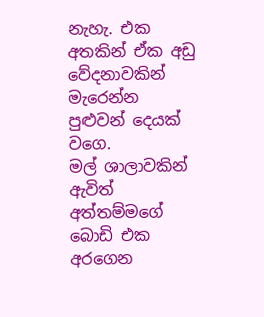නැහැ. එක අතකින් ඒක අඩු වේදනාවකින් මැරෙන්න පුළුවන් දෙයක් වගෙ.
මල් ශාලාවකින් ඇවිත් අත්තම්මගේ බොඩි එක අරගෙන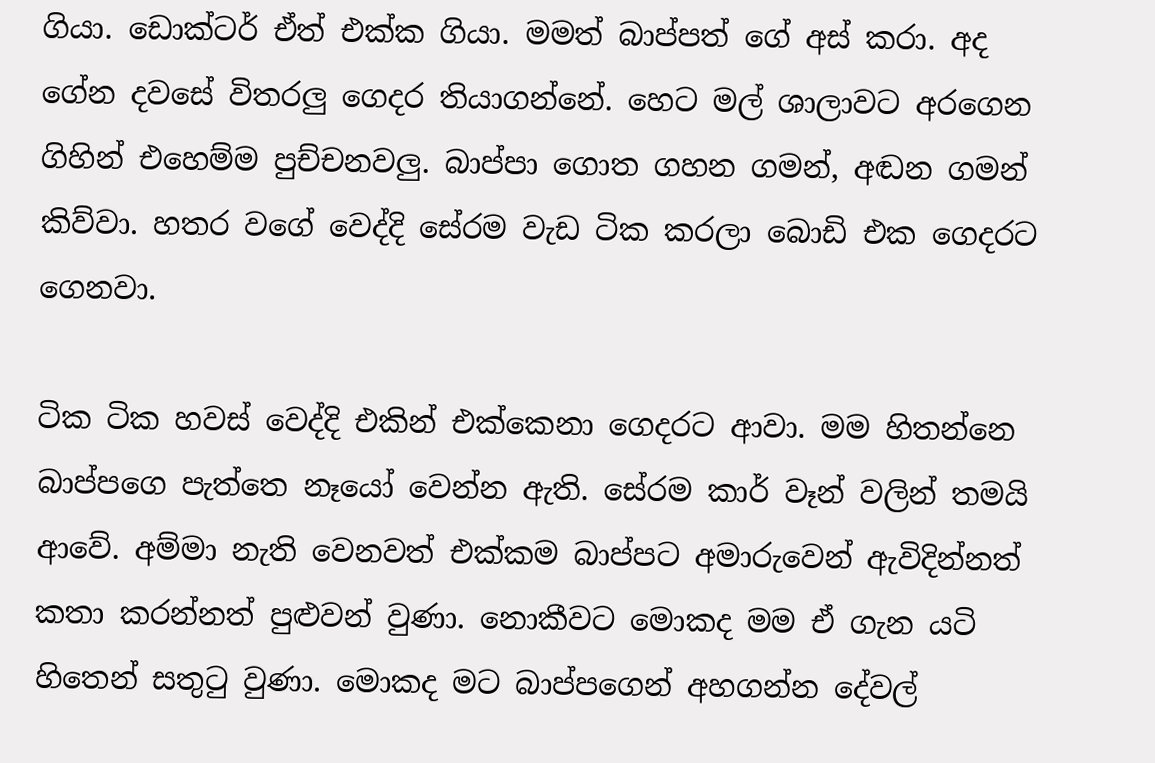ගියා. ඩොක්ටර් ඒත් එක්ක ගියා. මමත් බාප්පත් ගේ අස් කරා. අද ගේන දවසේ විතරලු ගෙදර තියාගන්නේ. හෙට මල් ශාලාවට අරගෙන ගිහින් එහෙම්ම පුච්චනවලු. බාප්පා ගොත ගහන ගමන්, අඬන ගමන් කිව්වා. හතර වගේ වෙද්දි සේරම වැඩ ටික කරලා බොඩි එක ගෙදරට ගෙනවා.

ටික ටික හවස් වෙද්දි එකින් එක්කෙනා ගෙදරට ආවා. මම හිතන්නෙ බාප්පගෙ පැත්තෙ නෑයෝ වෙන්න ඇති. සේරම කාර් වෑන් වලින් තමයි ආවේ. අම්මා නැති වෙනවත් එක්කම බාප්පට අමාරුවෙන් ඇවිදින්නත් කතා කරන්නත් පුළුවන් වුණා. නොකීවට මොකද මම ඒ ගැන යටි හිතෙන් සතුටු වුණා. මොකද මට බාප්පගෙන් අහගන්න දේවල්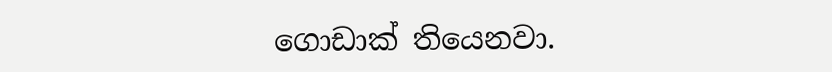ගොඩාක් තියෙනවා.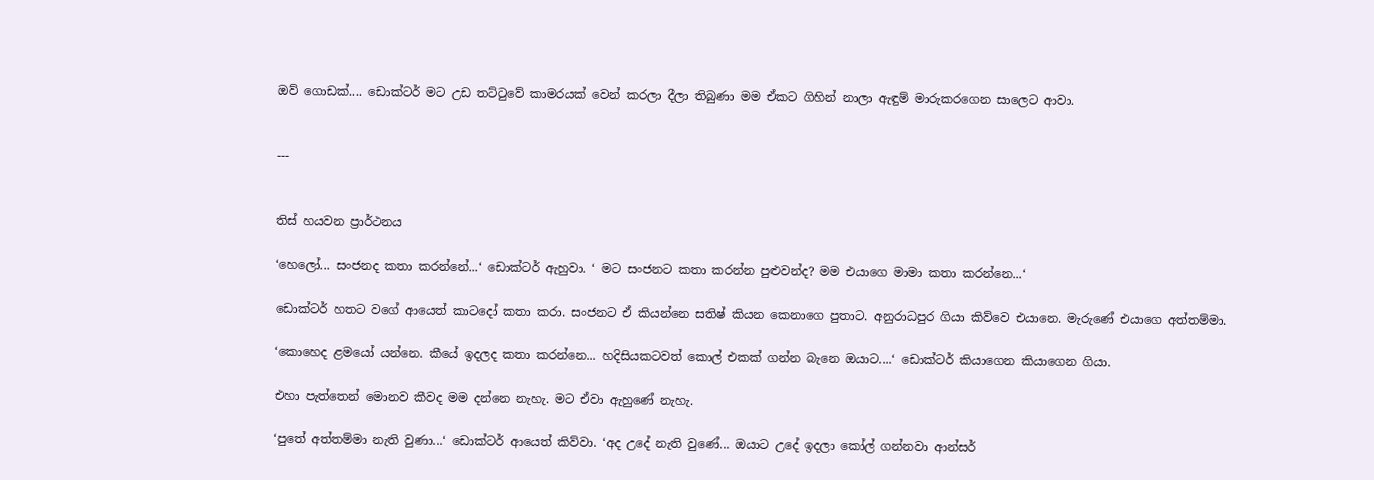ඔව් ගොඩක්.... ඩොක්ටර් මට උඩ තට්ටුවේ කාමරයක් වෙන් කරලා දීලා තිබුණා මම ඒකට ගිහින් නාලා ඇඳුම් මාරුකරගෙන සාලෙට ආවා.


---


තිස් හයවන ප්‍රාර්ථනය

‘හෙලෝ... සංජනද කතා කරන්නේ...‘ ඩොක්ටර් ඇහුවා. ‘ මට සංජනට කතා කරන්න පුළුවන්ද? මම එයාගෙ මාමා කතා කරන්නෙ...‘

ඩොක්ටර් හතට වගේ ආයෙත් කාටදෝ කතා කරා. සංජනට ඒ කියන්නෙ සතිෂ් කියන කෙනාගෙ පුතාට. අනුරාධපුර ගියා කිව්වෙ එයානෙ. මැරුණේ එයාගෙ අත්තම්මා.

‘කොහෙද ළමයෝ යන්නෙ. කීයේ ඉදලද කතා කරන්නෙ... හදිසියකටවත් කොල් එකක් ගන්න බැනෙ ඔයාට....‘ ඩොක්ටර් කියාගෙන කියාගෙන ගියා.

එහා පැත්තෙන් මොනව කීවද මම දන්නෙ නැහැ. මට ඒවා ඇහුණේ නැහැ.

‘පුතේ අත්තම්මා නැති වුණා...‘ ඩොක්ටර් ආයෙත් කිව්වා. ‘අද උදේ නැති වුණේ... ඔයාට උදේ ඉදලා කෝල් ගන්නවා ආන්සර්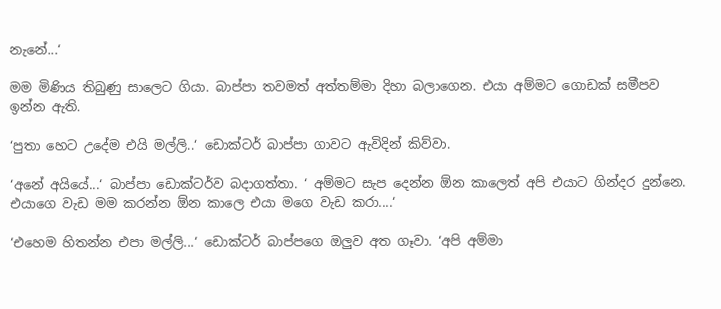නැනේ...‘

මම මිණිය තිබුණු සාලෙට ගියා. බාප්පා තවමත් අත්තම්මා දිහා බලාගෙන. එයා අම්මට ගොඩක් සමීපව ඉන්න ඇති.

‘පුතා හෙට උදේම එයි මල්ලි..‘ ඩොක්ටර් බාප්පා ගාවට ඇවිදින් කිව්වා.

‘අනේ අයියේ...‘ බාප්පා ඩොක්ටර්ව බදාගත්තා. ‘ අම්මට සැප දෙන්න ඕන කාලෙත් අපි එයාට ගින්දර දුන්නෙ. එයාගෙ වැඩ මම කරන්න ඕන කාලෙ එයා මගෙ වැඩ කරා....‘

‘එහෙම හිතන්න එපා මල්ලි...‘ ඩොක්ටර් බාප්පගෙ ඔලුව අත ගෑවා. ‘අපි අම්මා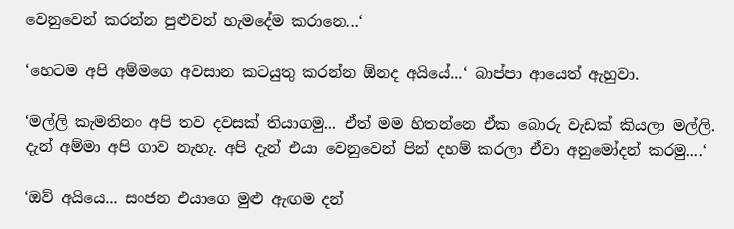වෙනුවෙන් කරන්න පුළුවන් හැමදේම කරානෙ...‘

‘හෙටම අපි අම්මගෙ අවසාන කටයුතු කරන්න ඕනද අයියේ...‘ බාප්පා ආයෙත් ඇහුවා.

‘මල්ලි කැමතිනං අපි තව දවසක් තියාගමු... ඒත් මම හිතන්නෙ ඒක බොරු වැඩක් කියලා මල්ලි. දැන් අම්මා අපි ගාව නැහැ. අපි දැන් එයා වෙනුවෙන් පින් දහම් කරලා ඒවා අනුමෝදන් කරමු....‘

‘ඔව් අයියෙ... සංජන එයාගෙ මුළු ඇඟම දන්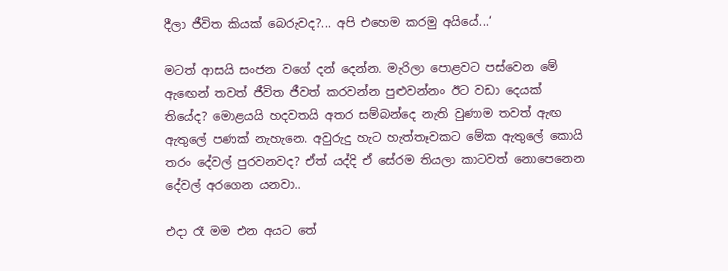දීලා ජීවිත කියක් බෙරුවද?... අපි එහෙම කරමු අයියේ...‘

මටත් ආසයි සංජන වගේ දන් දෙන්න. මැරිලා පොළවට පස්වෙන මේ ඇඟෙන් තවත් ජීවිත ජීවත් කරවන්න පුළුවන්නං ඊට වඩා දෙයක් තියේද? මොළයයි හදවතයි අතර සම්බන්දෙ නැති වුණාම තවත් ඇඟ ඇතුලේ පණක් නැහැනෙ. අවුරුදු හැට හැත්තෑවකට මේක ඇතුලේ කොයි තරං දේවල් පුරවනවද? ඒත් යද්දි ඒ සේරම තියලා කාටවත් නොපෙනෙන දේවල් අරගෙන යනවා..

එදා රෑ මම එන අයට තේ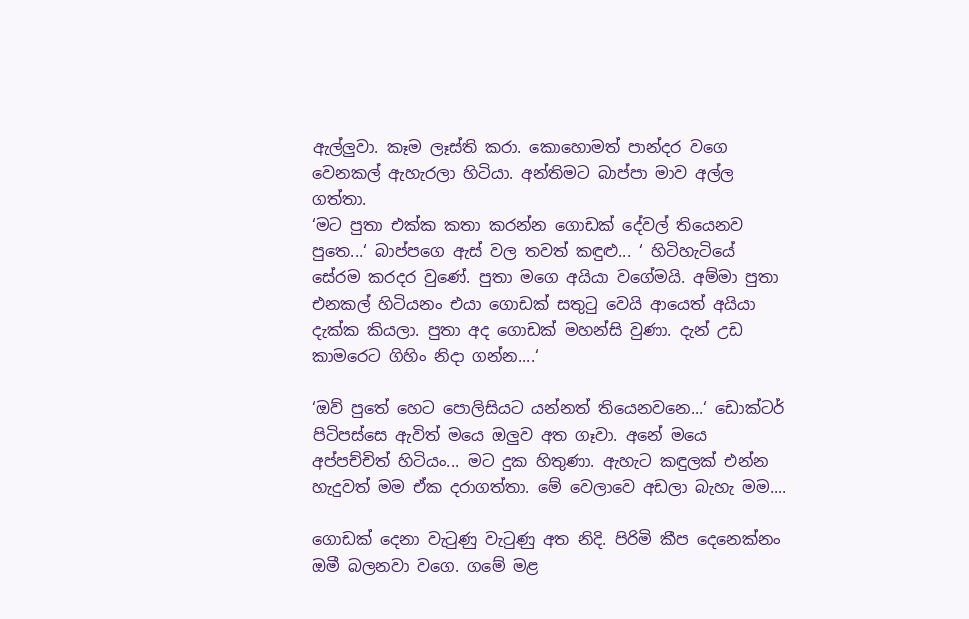ඇල්ලුවා. කෑම ලෑස්ති කරා. කොහොමත් පාන්දර වගෙ වෙනකල් ඇහැරලා හිටියා. අන්තිමට බාප්පා මාව අල්ල ගත්තා.
‘මට පුතා එක්ක කතා කරන්න ගොඩක් දේවල් තියෙනව පුතෙ...‘ බාප්පගෙ ඇස් වල තවත් කඳුළු... ‘ හිටිහැටියේ සේරම කරදර වුණේ. පුතා මගෙ අයියා වගේමයි. අම්මා පුතා එනකල් හිටියනං එයා ගොඩක් සතුටු වෙයි ආයෙත් අයියා දැක්ක කියලා. පුතා අද ගොඩක් මහන්සි වුණා. දැන් උඩ කාමරෙට ගිහිං නිදා ගන්න....‘

‘ඔව් පුතේ හෙට පොලිසියට යන්නත් තියෙනවනෙ...‘ ඩොක්ටර් පිටිපස්සෙ ඇවිත් මයෙ ඔලුව අත ගෑවා. අනේ මයෙ අප්පච්චිත් හිටියං... මට දුක හිතුණා. ඇහැට කඳුලක් එන්න හැදුවත් මම ඒක දරාගත්තා. මේ වෙලාවෙ අඩලා බැහැ මම....

ගොඩක් දෙනා වැටුණු වැටුණු අත නිදි. පිරිමි කීප දෙනෙක්නං ඔමී බලනවා වගෙ. ගමේ මළ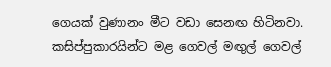ගෙයක් වුණානං මීට වඩා සෙනඟ හිටිනවා. කසිප්පුකාරයින්ට මළ ගෙවල් මඟුල් ගෙවල්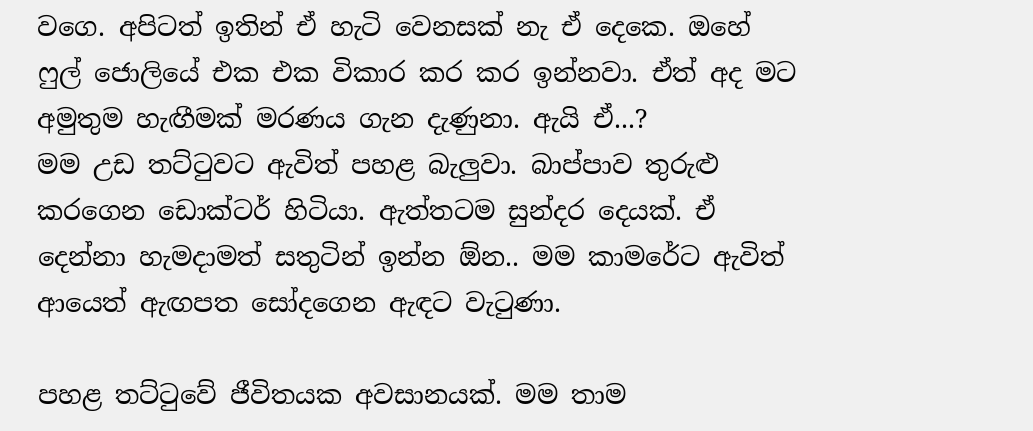වගෙ. අපිටත් ඉතින් ඒ හැටි වෙනසක් නැ ඒ දෙකෙ. ඔහේ ෆුල් ජොලියේ එක එක විකාර කර කර ඉන්නවා. ඒත් අද මට අමුතුම හැඟීමක් මරණය ගැන දැණුනා. ඇයි ඒ...?
මම උඩ තට්ටුවට ඇවිත් පහළ බැලුවා. බාප්පාව තුරුළු කරගෙන ඩොක්ටර් හිටියා. ඇත්තටම සුන්දර දෙයක්. ඒ දෙන්නා හැමදාමත් සතුටින් ඉන්න ඕන.. මම කාමරේට ඇවිත් ආයෙත් ඇඟපත සෝදගෙන ඇඳට වැටුණා.

පහළ තට්ටුවේ ජීවිතයක අවසානයක්. මම තාම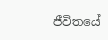ජීවිතයේ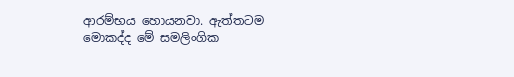ආරම්භය හොයනවා. ඇත්තටම මොකද්ද මේ සමලිංගික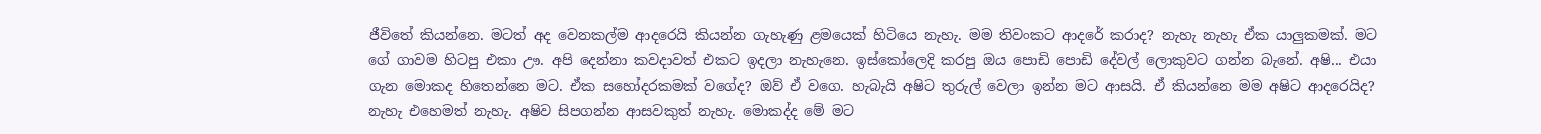ජීවිතේ කියන්නෙ. මටත් අද වෙනකල්ම ආදරෙයි කියන්න ගැහැණු ළමයෙක් හිටියෙ නැහැ. මම තිවංකට ආදරේ කරාද? නැහැ නැහැ ඒක යාලුකමක්. මට ගේ ගාවම හිටපු එකා ඌ. අපි දෙන්නා කවදාවත් එකට ඉදලා නැහැනෙ. ඉස්කෝලෙදි කරපු ඔය පොඩි පොඩි දේවල් ලොකුවට ගන්න බැනේ. අෂි... එයා ගැන මොකද හිතෙන්නෙ මට. ඒක සහෝදරකමක් වගේද? ඔව් ඒ වගෙ. හැබැයි අෂිට තුරුල් වෙලා ඉන්න මට ආසයි. ඒ කියන්නෙ මම අෂිට ආදරෙයිද? නැහැ එහෙමත් නැහැ. අෂිව සිපගන්න ආසවකුත් නැහැ. මොකද්ද මේ මට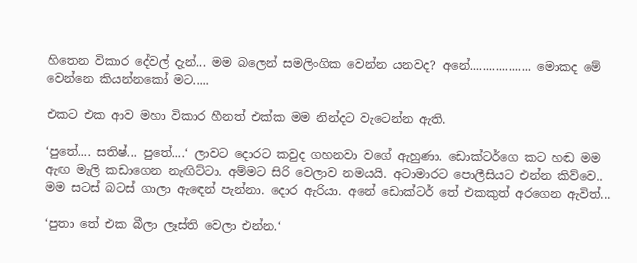හිතෙන විකාර දේවල් දැන්... මම බලෙන් සමලිංගික වෙන්න යනවද? අනේ................... මොකද මේ වෙන්නෙ කියන්නකෝ මට.....

එකට එක ආව මහා විකාර හීනත් එක්ක මම නින්දට වැටෙන්න ඇති.

‘පුතේ.... සතිෂ්... පුතේ....‘ ලාවට දොරට කවුද ගහනවා වගේ ඇහුණා. ඩොක්ටර්ගෙ කට හඬ මම ඇඟ මැලි කඩාගෙන නැඟිට්ටා. අම්මට සිරි වෙලාව නමයයි. අටාමාරට පොලීසියට එන්න කිව්වෙ.. මම සටස් බටස් ගාලා ඇඳෙන් පැන්නා. දොර ඇරියා. අනේ ඩොක්ටර් තේ එකකුත් අරගෙන ඇවිත්...

‘පුතා තේ එක බීලා ලෑස්ති වෙලා එන්න.‘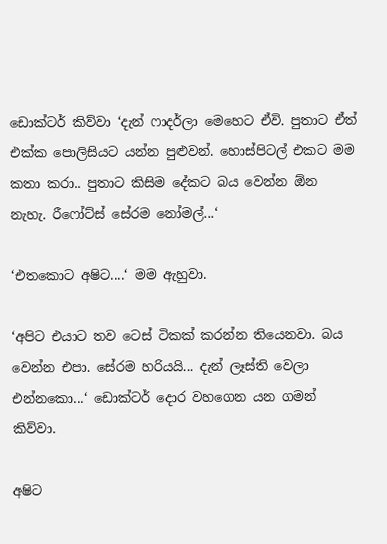ඩොක්ටර් කිව්වා ‘දැන් ෆාදර්ලා මෙහෙට ඒවි. පුතාට ඒත් එක්ක පොලිසියට යන්න පුළුවන්. හොස්පිටල් එකට මම කතා කරා.. පුතාට කිසිම දේකට බය වෙන්න ඕන නැහැ. රීෆෝට්ස් සේරම නෝමල්...‘

‘එතකොට අෂිට....‘ මම ඇහුවා.

‘අපිට එයාට තව ටෙස් ටිකක් කරන්න තියෙනවා. බය වෙන්න එපා. සේරම හරියයි... දැන් ලෑස්ති වෙලා එන්නකො...‘ ඩොක්ටර් දොර වහගෙන යන ගමන් කිව්වා.

අෂිට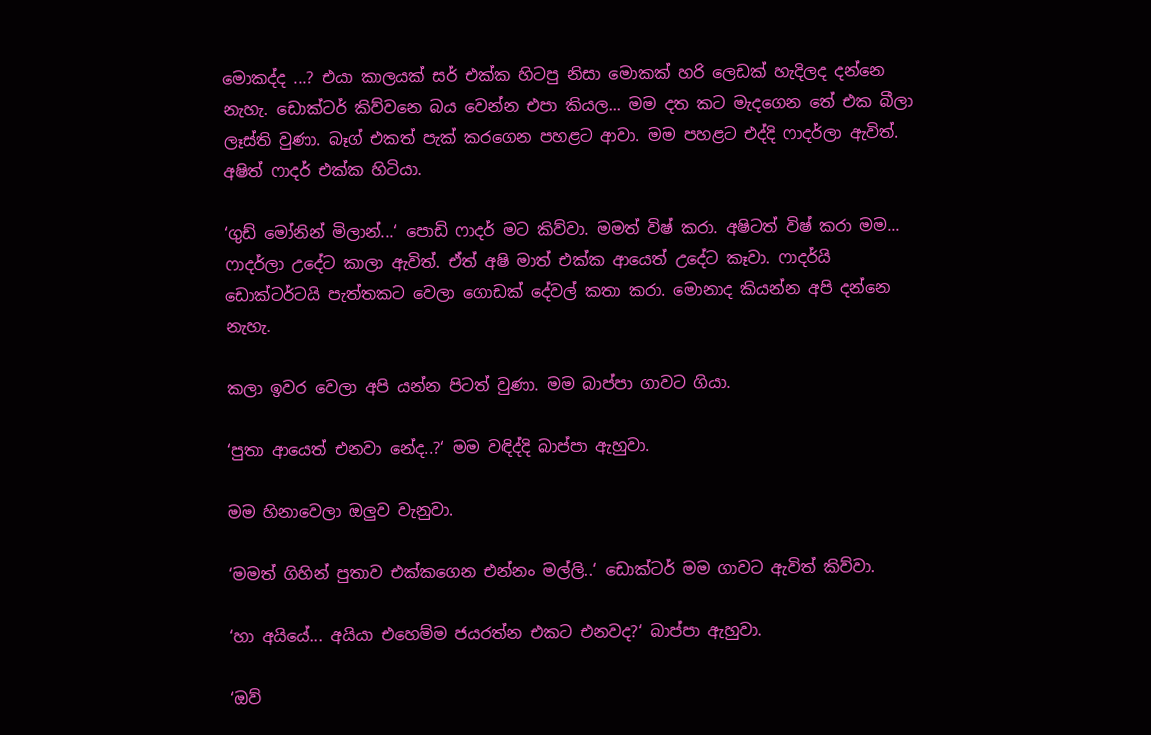මොකද්ද ...? එයා කාලයක් සර් එක්ක හිටපු නිසා මොකක් හරි ලෙඩක් හැදිලද දන්නෙ නැහැ. ඩොක්ටර් කිව්වනෙ බය වෙන්න එපා කියල... මම දත කට මැදගෙන තේ එක බීලා ලෑස්ති වුණා. බෑග් එකත් පැක් කරගෙන පහළට ආවා. මම පහළට එද්දි ෆාදර්ලා ඇවිත්. අෂිත් ෆාදර් එක්ක හිටියා.

‘ගුඩ් මෝනින් මිලාන්...‘ පොඩි ෆාදර් මට කිව්වා. මමත් විෂ් කරා. අෂිටත් විෂ් කරා මම... ෆාදර්ලා උදේට කාලා ඇවිත්. ඒත් අෂි මාත් එක්ක ආයෙත් උදේට කෑවා. ෆාදර්යි ඩොක්ටර්ටයි පැත්තකට වෙලා ගොඩක් දේවල් කතා කරා. මොනාද කියන්න අපි දන්නෙ නැහැ.

කලා ඉවර වෙලා අපි යන්න පිටත් වුණා. මම බාප්පා ගාවට ගියා.

‘පුතා ආයෙත් එනවා නේද..?‘ මම වඳිද්දි බාප්පා ඇහුවා.

මම හිනාවෙලා ඔලුව වැනුවා.

‘මමත් ගිහින් පුතාව එක්කගෙන එන්නං මල්ලි..‘ ඩොක්ටර් මම ගාවට ඇවිත් කිව්වා.

‘හා අයියේ... අයියා එහෙම්ම ජයරත්න එකට එනවද?‘ බාප්පා ඇහුවා.

‘ඔව්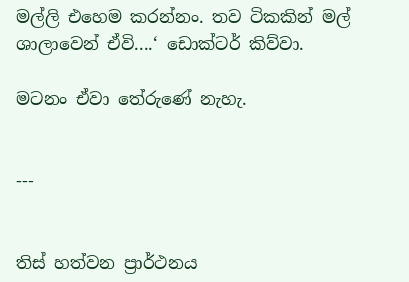මල්ලි එහෙම කරන්නං. තව ටිකකින් මල් ශාලාවෙන් ඒවි....‘ ඩොක්ටර් කිව්වා.

මටනං ඒවා තේරුණේ නැහැ.


---


තිස් හත්වන ප්‍රාර්ථනය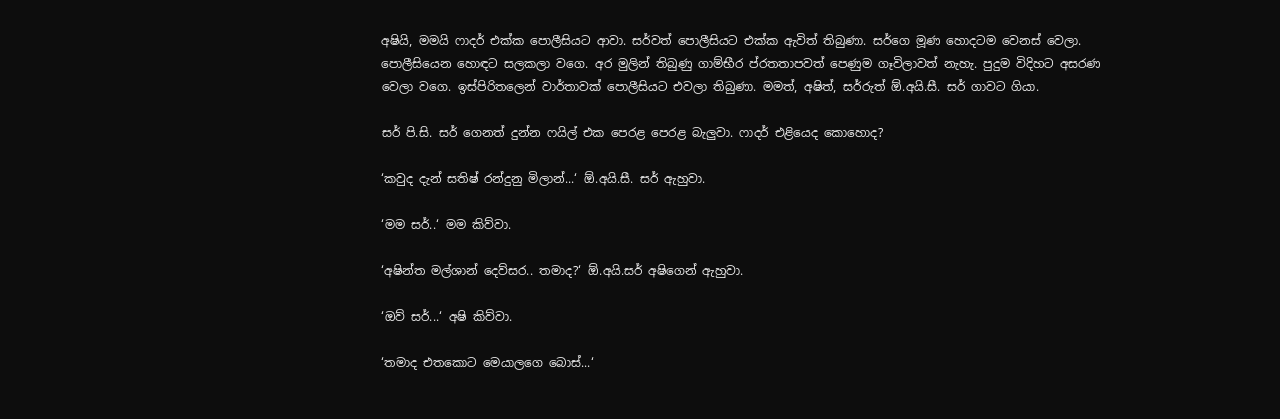අෂියි, මමයි ෆාදර් එක්ක පොලීසියට ආවා. සර්වත් පොලීසියට එක්ක ඇවිත් තිබුණා. සර්ගෙ මූණ හොදටම වෙනස් වෙලා. පොලීසියෙන හොඳට සලකලා වගෙ. අර මුලින් තිබුණු ගාම්භීර ප්රතතාපවත් පෙණුම ගෑවිලාවත් නැහැ. පුදුම විදිහට අසරණ වෙලා වගෙ. ඉස්පිරිතලෙන් වාර්තාවක් පොලීසියට එවලා තිබුණා. මමත්, අෂිත්, සර්රුත් ඕ.අයි.සී. සර් ගාවට ගියා.

සර් පි.සි. සර් ගෙනත් දුන්න ෆයිල් එක පෙරළ පෙරළ බැලුවා. ෆාදර් එළියෙද කොහොද?

‘කවුද දැන් සතිෂ් රන්දුනු මිලාන්...‘ ඕ.අයි.සී. සර් ඇහුවා.

‘මම සර්..‘ මම කිව්වා.

‘අෂින්ත මල්ශාන් දෙව්සර.. තමාද?‘ ඕ.අයි.සර් අෂිගෙන් ඇහුවා.

‘ඔව් සර්...‘ අෂි කිව්වා.

‘තමාද එතකොට මෙයාලගෙ බොස්...‘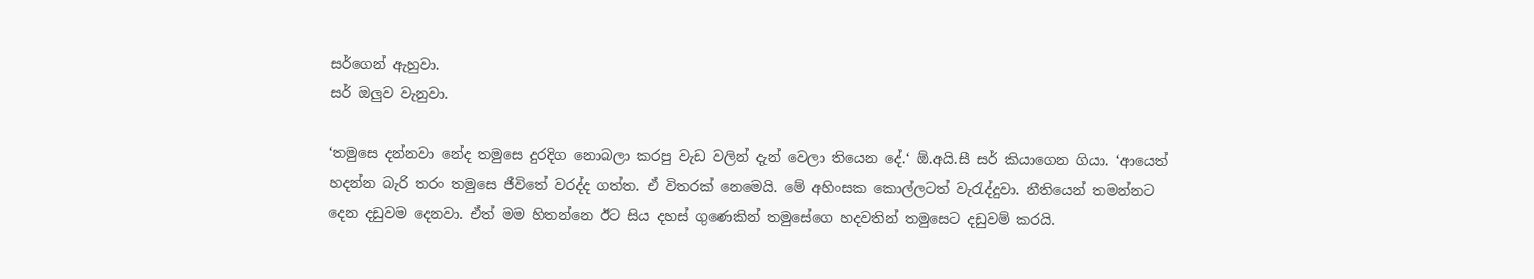සර්ගෙන් ඇහුවා.
සර් ඔලුව වැනුවා.

‘තමුසෙ දන්නවා නේද තමුසෙ දුරදිග නොබලා කරපු වැඩ වලින් දැන් වෙලා තියෙන දේ.‘ ඕ.අයි.සී සර් කියාගෙන ගියා. ‘ආයෙත් හදන්න බැරි තරං තමුසෙ ජීවිතේ වරද්ද ගත්ත. ඒ විතරක් නෙමෙයි. මේ අහිංසක කොල්ලටත් වැරැද්දුවා. නීතියෙන් තමන්නට දෙන දඩුවම දෙනවා. ඒත් මම හිතන්නෙ ඊට සිය දහස් ගුණෙකින් තමුසේගෙ හදවතින් තමුසෙට දඩුවම් කරයි.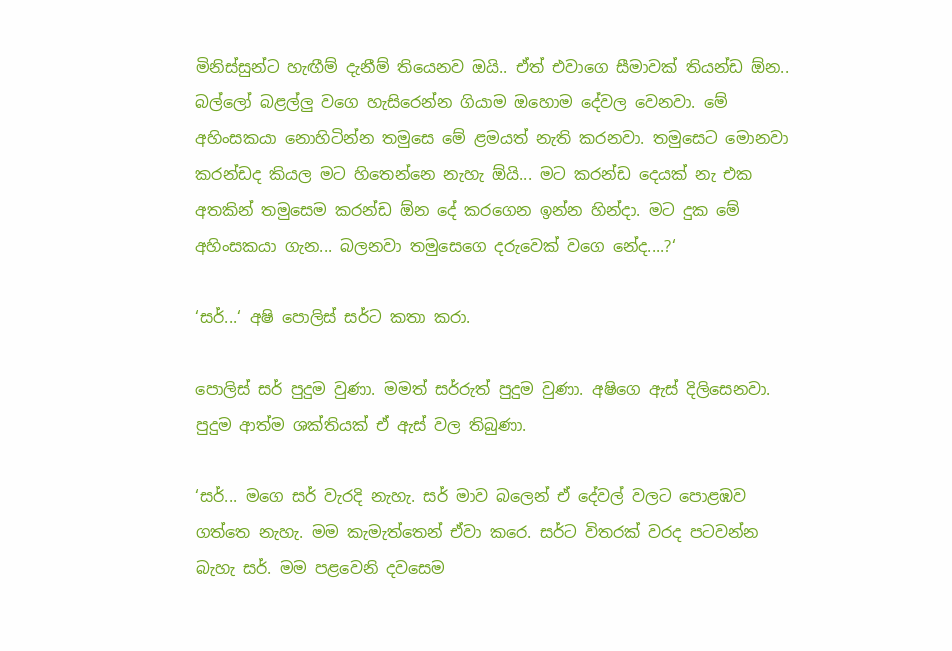මිනිස්සුන්ට හැඟීම් දැනීම් තියෙනව ඔයි.. ඒත් එවාගෙ සීමාවක් තියන්ඩ ඕන.. බල්ලෝ බළල්ලු වගෙ හැසිරෙන්න ගියාම ඔහොම දේවල වෙනවා. මේ අහිංසකයා නොහිටින්න තමුසෙ මේ ළමයත් නැති කරනවා. තමුසෙට මොනවා කරන්ඩද කියල මට හිතෙන්නෙ නැහැ ඕයි... මට කරන්ඩ දෙයක් නැ එක අතකින් තමුසෙම කරන්ඩ ඕන දේ කරගෙන ඉන්න හින්දා. මට දුක මේ අහිංසකයා ගැන... බලනවා තමුසෙගෙ දරුවෙක් වගෙ නේද....?‘

‘සර්...‘ අෂි පොලිස් සර්ට කතා කරා.

පොලිස් සර් පුදුම වුණා. මමත් සර්රුත් පුදුම වුණා. අෂිගෙ ඇස් දිලිසෙනවා. පුදුම ආත්ම ශක්තියක් ඒ ඇස් වල තිබුණා.

‘සර්... මගෙ සර් වැරදි නැහැ. සර් මාව බලෙන් ඒ දේවල් වලට පොළඹව ගත්තෙ නැහැ. මම කැමැත්තෙන් ඒවා කරෙ. සර්ට විතරක් වරද පටවන්න බැහැ සර්. මම පළවෙනි දවසෙම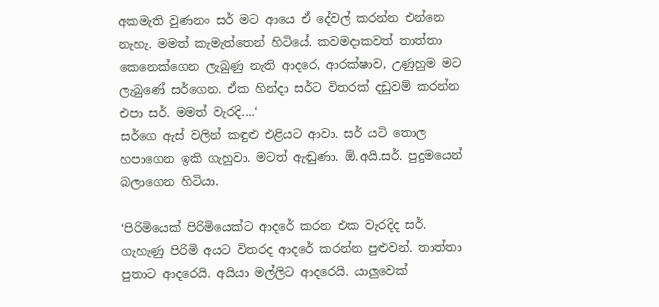අකමැති වුණනං සර් මට ආයෙ ඒ දේවල් කරන්න එන්නෙ නැහැ. මමත් කැමැත්තෙන් හිටියේ. කවමදාකවත් තාත්තා කෙනෙක්ගෙන ලැබුණු නැති ආදරෙ, ආරක්ෂාව, උණුහුම මට ලැබුණේ සර්ගෙන. ඒක හින්දා සර්ට විතරක් දඩුවම් කරන්න එපා සර්. මමත් වැරදි....‘
සර්ගෙ ඇස් වලින් කඳුළු එළියට ආවා. සර් යටි තොල හපාගෙන ඉකි ගැහුවා. මටත් ඇඬුණා. ඕ.අයි.සර්. පුදුමයෙන් බලාගෙන හිටියා.

‘පිරිමියෙක් පිරිමියෙක්ට ආදරේ කරන එක වැරදිද සර්. ගැහැණු පිරිමි අයට විතරද ආදරේ කරන්න පුළුවන්. තාත්තා පුතාට ආදරෙයි. අයියා මල්ලිට ආදරෙයි. යාලුවෙක්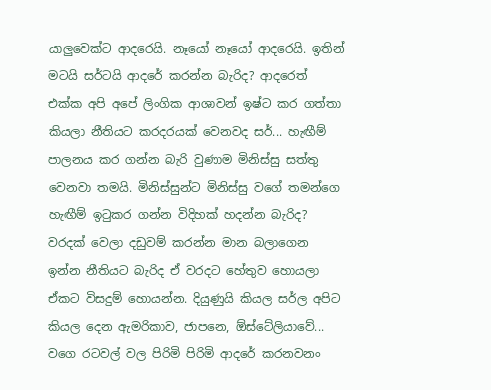යාලුවෙක්ට ආදරෙයි. නෑයෝ නෑයෝ ආදරෙයි. ඉතින් මටයි සර්ටයි ආදරේ කරන්න බැරිද? ආදරෙත් එක්ක අපි අපේ ලිංගික ආශාවන් ඉෂ්ට කර ගත්තා කියලා නීතියට කරදරයක් වෙනවද සර්... හැඟීම් පාලනය කර ගන්න බැරි වුණාම මිනිස්සු සත්තු වෙනවා තමයි. මිනිස්සුන්ට මිනිස්සු වගේ තමන්ගෙ හැඟීම් ඉටුකර ගන්න විදිහක් හදන්න බැරිද? වරදක් වෙලා දඩුවම් කරන්න මාන බලාගෙන ඉන්න නීතියට බැරිද ඒ වරදට හේතුව හොයලා ඒකට විසදුම් හොයන්න. දියුණුයි කියල සර්ල අපිට කියල දෙන ඇමරිකාව, ජාපනෙ, ඕස්ටේලියාවේ... වගෙ රටවල් වල පිරිමි පිරිමි ආදරේ කරනවනං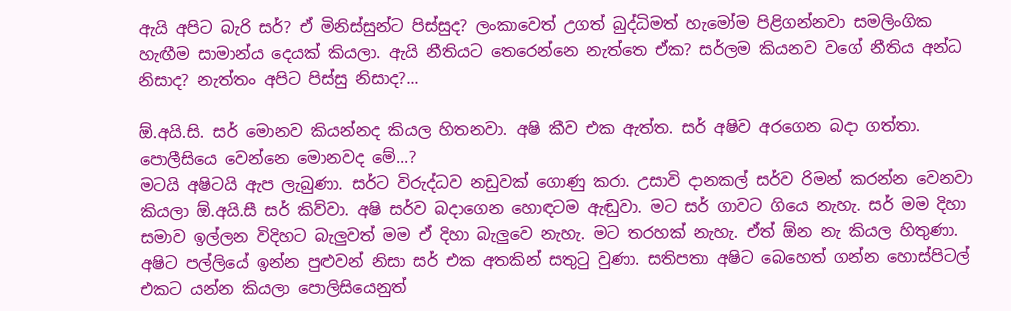ඇයි අපිට බැරි සර්? ඒ මිනිස්සුන්ට පිස්සුද? ලංකාවෙත් උගත් බුද්ධිමත් හැමෝම පිළිගන්නවා සමලිංගික හැඟීම සාමාන්ය දෙයක් කියලා. ඇයි නීතියට තෙරෙන්නෙ නැත්තෙ ඒක? සර්ලම කියනව වගේ නීතිය අන්ධ නිසාද? නැත්තං අපිට පිස්සු නිසාද?...

ඕ.අයි.සි. සර් මොනව කියන්නද කියල හිතනවා. අෂි කීව එක ඇත්ත. සර් අෂිව අරගෙන බදා ගත්තා. පොලීසියෙ වෙන්නෙ මොනවද මේ...?
මටයි අෂිටයි ඇප ලැබුණා. සර්ට විරුද්ධව නඩුවක් ගොණු කරා. උසාවි දානකල් සර්ව රිමන් කරන්න වෙනවා කියලා ඕ.අයි.සී සර් කිව්වා. අෂි සර්ව බදාගෙන හොඳටම ඇඬුවා. මට සර් ගාවට ගියෙ නැහැ. සර් මම දිහා සමාව ඉල්ලන විදිහට බැලුවත් මම ඒ දිහා බැලුවෙ නැහැ. මට තරහක් නැහැ. ඒත් ඕන නැ කියල හිතුණා. අෂිට පල්ලියේ ඉන්න පුළුවන් නිසා සර් එක අතකින් සතුටු වුණා. සතිපතා අෂිට බෙහෙත් ගන්න හොස්පිටල් එකට යන්න කියලා පොලිසියෙනුත්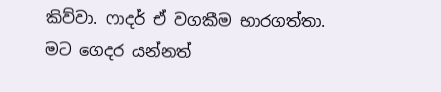කිව්වා. ෆාදර් ඒ වගකීම භාරගත්තා. මට ගෙදර යන්නත්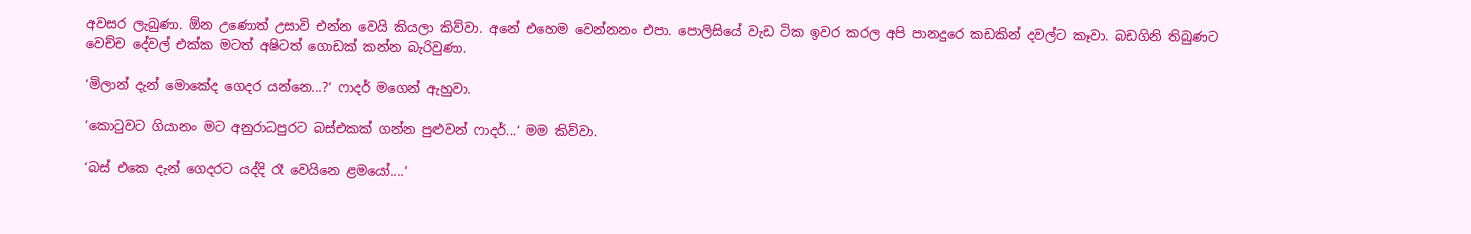අවසර ලැබුණා. ඕන උණොත් උසාවි එන්න වෙයි කියලා කිව්වා. අනේ එහෙම වෙන්නනං එපා. පොලිසියේ වැඩ ටික ඉවර කරල අපි පානදුරෙ කඩකින් දවල්ට කෑවා. බඩගිනි තිබුණට වෙච්ච දේවල් එක්ක මටත් අෂිටත් ගොඩක් කන්න බැරිවුණා.

‘මිලාන් දැන් මොකේද ගෙදර යන්නෙ...?‘ ෆාදර් මගෙන් ඇහුවා.

‘කොටුවට ගියානං මට අනුරාධපුරට බස්එකක් ගන්න පුළුවන් ෆාදර්...‘ මම කිව්වා.

‘බස් එකෙ දැන් ගෙදරට යද්දි රෑ වෙයිනෙ ළමයෝ....‘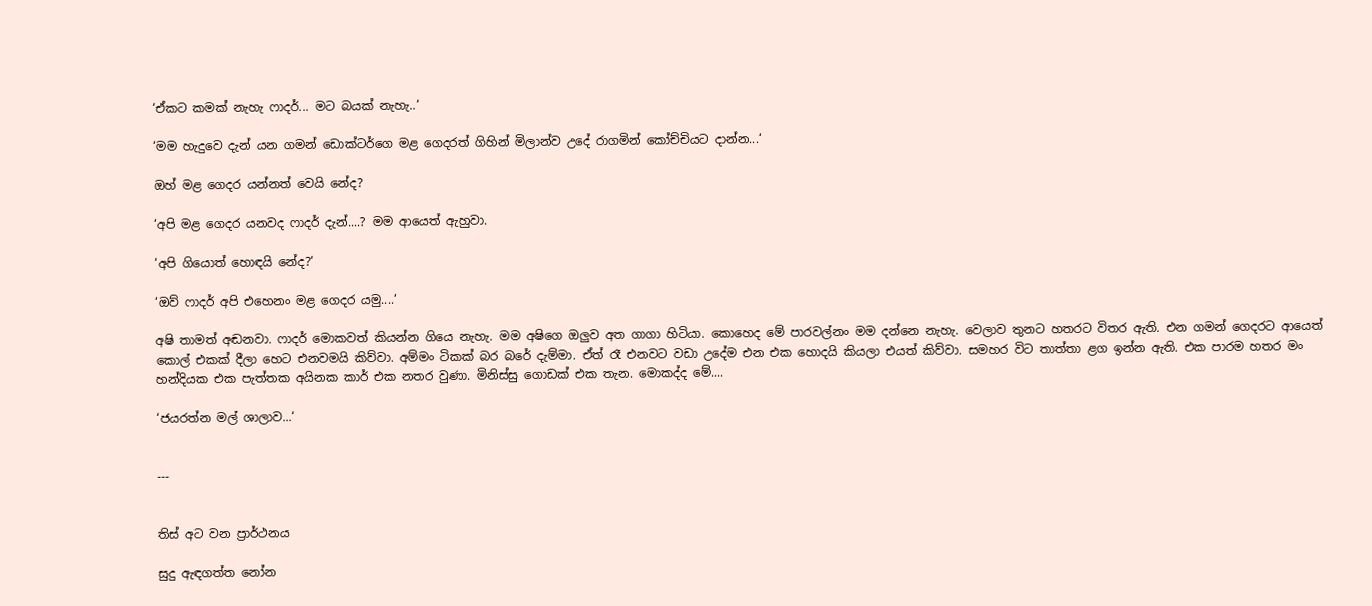‘ඒකට කමක් නැහැ ෆාදර්... මට බයක් නැහැ..‘

‘මම හැදුවෙ දැන් යන ගමන් ඩොක්ටර්ගෙ මළ ගෙදරත් ගිහින් මිලාන්ව උදේ රාගමින් කෝච්චියට දාන්න...‘

ඔහ් මළ ගෙදර යන්නත් වෙයි නේද?

‘අපි මළ ගෙදර යනවද ෆාදර් දැන්....? මම ආයෙත් ඇහුවා.

‘අපි ගියොත් හොඳයි නේද?‘

‘ඔව් ෆාදර් අපි එහෙනං මළ ගෙදර යමු....‘

අෂි තාමත් අඬනවා. ෆාදර් මොකවත් කියන්න ගියෙ නැහැ. මම අෂිගෙ ඔලුව අත ගාගා හිටියා. කොහෙද මේ පාරවල්නං මම දන්නෙ නැහැ. වෙලාව තුනට හතරට විතර ඇති. එන ගමන් ගෙදරට ආයෙත් කොල් එකක් දීලා හෙට එනවමයි කිව්වා. අම්මං ටිකක් බර බරේ දැම්මා. ඒත් රෑ එනවට වඩා උදේම එන එක හොදයි කියලා එයත් කිව්වා. සමහර විට තාත්තා ළග ඉන්න ඇති. එක පාරම හතර මං හන්දියක එක පැත්තක අයිනක කාර් එක නතර වුණා. මිනිස්සු ගොඩක් එක තැන. මොකද්ද මේ....

‘ජයරත්න මල් ශාලාව...‘


---


තිස් අට වන ප්‍රාර්ථනය

සුදු ඇඳගත්ත නෝන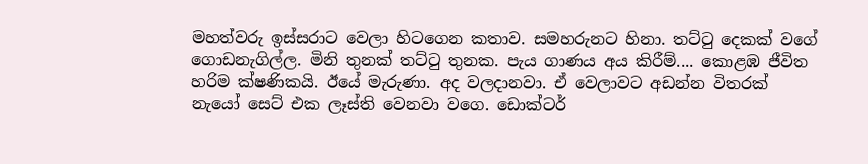මහත්වරු ඉස්සරාට වෙලා හිටගෙන කතාව. සමහරුනට හිනා. තට්ටු දෙකක් වගේ ගොඩනැගිල්ල. මිනි තුනක් තට්ටු තුනක. පැය ගාණය අය කිරීම්.... කොළඹ ජීවිත හරිම ක්ෂණිකයි. ඊයේ මැරුණා. අද වලදානවා. ඒ වෙලාවට අඩන්න විතරක් නැයෝ සෙට් එක ලෑස්ති වෙනවා වගෙ. ඩොක්ටර්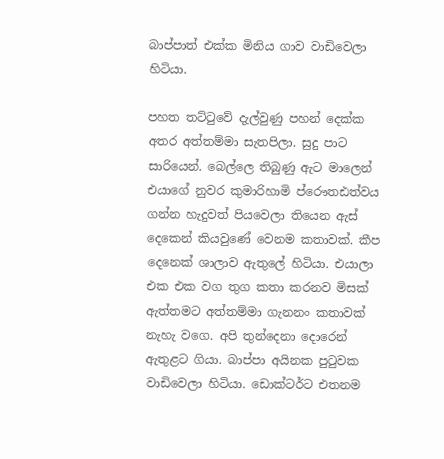බාප්පාත් එක්ක මිනිය ගාව වාඩිවෙලා හිටියා.

පහත තට්ටුවේ දැල්වුණු පහන් දෙක්ක අතර අත්තම්මා සැතපිලා. සුදු පාට සාරියෙන්. බෙල්ලෙ තිබුණු ඇට මාලෙන් එයාගේ නුවර කුමාරිහාමි ප්රෞතඪත්වය ගන්න හැදුවත් පියවෙලා තියෙන ඇස් දෙකෙන් කියවුණේ වෙනම කතාවක්. කීප දෙනෙක් ශාලාව ඇතුලේ හිටියා. එයාලා එක එක වග තුග කතා කරනව මිසක් ඇත්තමට අත්තම්මා ගැනනං කතාවක් නැහැ වගෙ. අපි තුන්දෙනා දොරෙන් ඇතුළට ගියා. බාප්පා අයිනක පුටුවක වාඩිවෙලා හිටියා. ඩොක්ටර්ට එතනම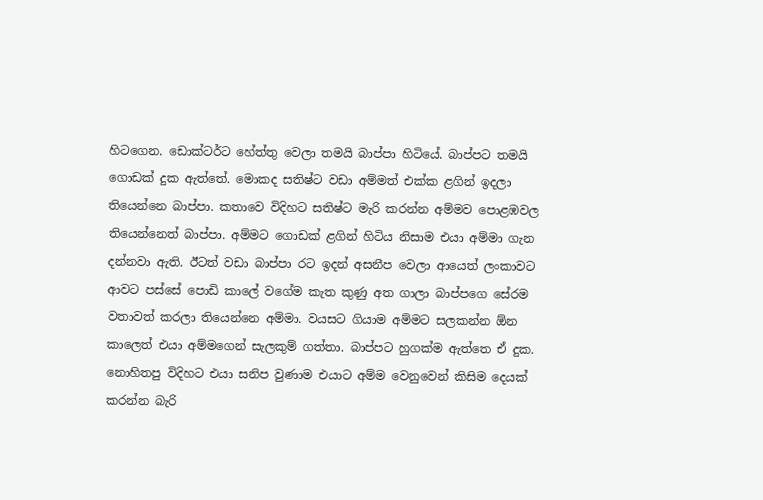හිටගෙන. ඩොක්ටර්ට හේත්තු වෙලා තමයි බාප්පා හිටියේ. බාප්පට තමයි ගොඩක් දුක ඇත්තේ. මොකද සතිෂ්ට වඩා අම්මත් එක්ක ළගින් ඉදලා තියෙන්නෙ බාප්පා. කතාවෙ විදිහට සතිෂ්ට මැරි කරන්න අම්මව පොළඹවල තියෙන්නෙත් බාප්පා. අම්මට ගොඩක් ළගින් හිටිය නිසාම එයා අම්මා ගැන දන්නවා ඇති. ඊටත් වඩා බාප්පා රට ඉදන් අසනීප වෙලා ආයෙත් ලංකාවට ආවට පස්සේ පොඩි කාලේ වගේම කැත කුණු අත ගාලා බාප්පගෙ සේරම වතාවත් කරලා තියෙන්නෙ අම්මා. වයසට ගියාම අම්මට සලකන්න ඕන කාලෙත් එයා අම්මගෙන් සැලකුම් ගත්තා. බාප්පට හුගක්ම ඇත්තෙ ඒ දුක. නොහිතපු විදිහට එයා සනිප වුණාම එයාට අම්ම වෙනුවෙන් කිසිම දෙයක් කරන්න බැරි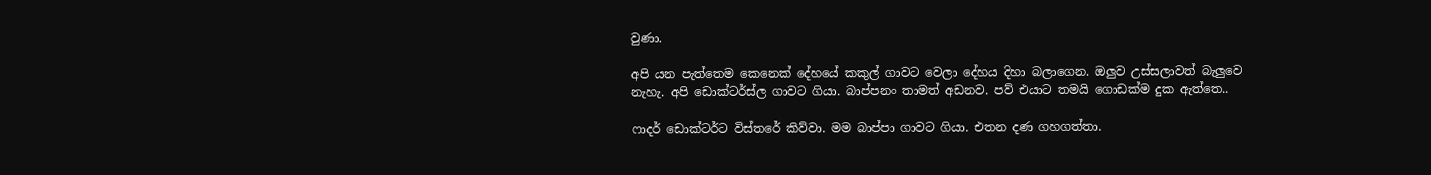වුණා.

අපි යන පැත්තෙම කෙනෙක් දේහයේ කකුල් ගාවට වෙලා දේහය දිහා බලාගෙන. ඔලුව උස්සලාවත් බැලුවෙ නැහැ. අපි ඩොක්ටර්ස්ල ගාවට ගියා. බාප්පනං තාමත් අඩනව. පව් එයාට තමයි ගොඩක්ම දුක ඇත්තෙ..

ෆාදර් ඩොක්ටර්ට විස්තරේ කිව්වා. මම බාප්පා ගාවට ගියා. එතන දණ ගහගත්තා.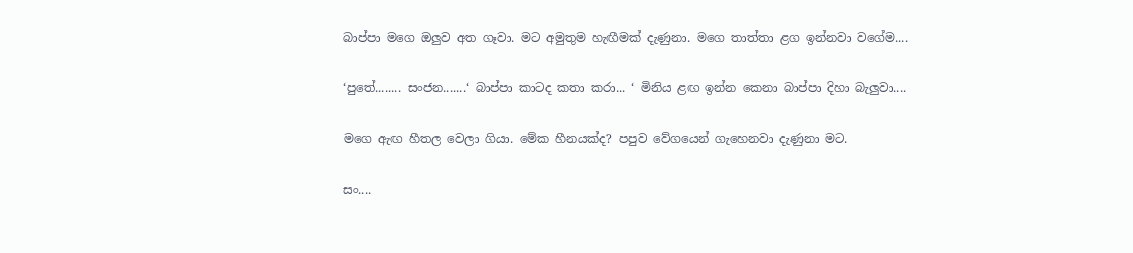බාප්පා මගෙ ඔලුව අත ගෑවා. මට අමුතුම හැඟීමක් දැණුනා. මගෙ තාත්තා ළග ඉන්නවා වගේම....

‘පුතේ........ සංජන.......‘ බාප්පා කාටද කතා කරා... ‘ මිනිය ළඟ ඉන්න කෙනා බාප්පා දිහා බැලුවා....

මගෙ ඇඟ හීතල වෙලා ගියා. මේක හීනයක්ද? පපුව වේගයෙන් ගැහෙනවා දැණුනා මට.

සං....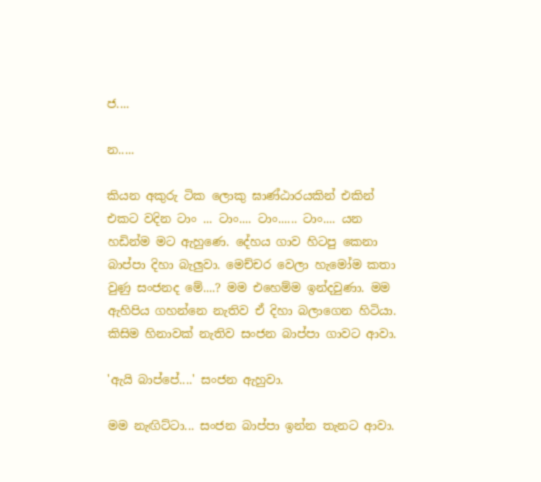ජ....

න.....

කියන අකුරු ටික ලොකු ඝාණ්ඨාරයකින් එකින් එකට වදින ටාං ... ටාං.... ටාං...... ටාං.... යන හඩින්ම මට ඇහුණෙ. දේහය ගාව හිටපු කෙනා බාප්පා දිහා බැලුවා. මෙච්චර වෙලා හැමෝම කතා වුණු සංජනද මේ....? මම එහෙම්ම ඉන්දවුණා. මම ඇහිපිය ගහන්නෙ නැතිව ඒ දිහා බලාගෙන හිටියා. කිසිම හිනාවක් නැතිව සංජන බාප්පා ගාවට ආවා.

'ඇයි බාප්පේ....' සංජන ඇහුවා.

මම නැඟිට්ටා... සංජන බාප්පා ඉන්න තැනට ආවා.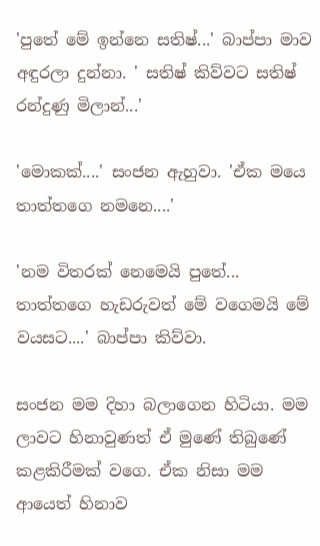'පුතේ මේ ඉන්නෙ සතිෂ්...' බාප්පා මාව අඳුරලා දුන්නා. ' සතිෂ් කිව්වට සතිෂ් රන්දුණු මිලාන්...'

'මොකක්....' සංජන ඇහුවා. 'ඒක මයෙ තාත්තගෙ නමනෙ....'

'නම විතරක් නෙමෙයි පුතේ... තාත්තගෙ හැඩරුවත් මේ වගෙමයි මේ වයසට....' බාප්පා කිව්වා.

සංජන මම දිහා බලාගෙන හිටියා. මම ලාවට හිනාවුණත් ඒ මුණේ තිබුණේ කළකිරීමක් වගෙ. ඒක නිසා මම ආයෙත් හිනාව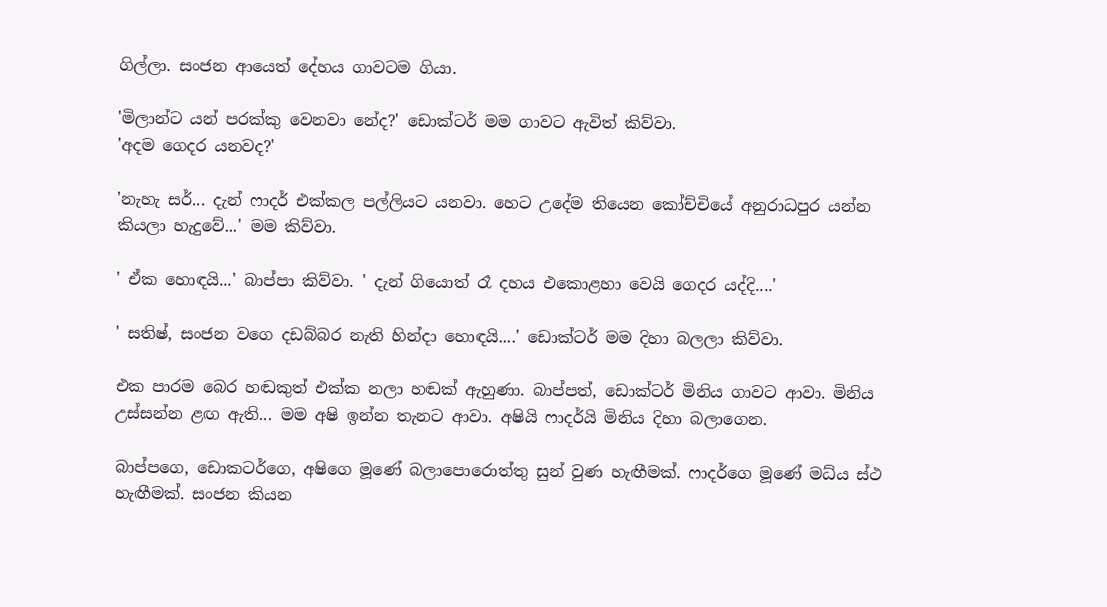ගිල්ලා. සංජන ආයෙත් දේහය ගාවටම ගියා.

'මිලාන්ට යන් පරක්කු වෙනවා නේද?' ඩොක්ටර් මම ගා‍වට ඇවිත් කිව්වා.
'අදම ගෙදර යනවද?'

'නැහැ සර්... දැන් ෆාදර් එක්කල පල්ලියට යනවා. හෙට උදේම තියෙන කෝච්චියේ අනුරාධපුර යන්න කියලා හැදුවේ...' මම කිව්වා.

' ඒක හොඳයි...' බාප්පා කිව්වා. ' දැන් ගියොත් රෑ දහය ‍එ‍කොළහා වෙයි ගෙදර යද්දි....'

' සතිෂ්, සංජන වගෙ දඩබ්බර නැති හින්දා හොඳයි....' ඩොක්ටර් මම දිහා බලලා කිව්වා.

එක පාරම බෙර හඬකුත් එක්ක නලා හඬක් ඇහුණා. බාප්පත්, ඩොක්ටර් මිනිය ගාවට ආවා. මිනිය උස්සන්න ළඟ ඇති... මම අෂි ඉන්න තැනට ආවා. අෂියි ෆාදර්යි මිනිය දිහා බලාගෙන.

බාප්පගෙ, ඩොකටර්ගෙ, අෂිගෙ මූණේ බලාපොරොත්තු සුන් වුණ හැඟීමක්. ෆාදර්ගෙ මූණේ මධ්ය ස්ථ හැඟීමක්. සංජන කියන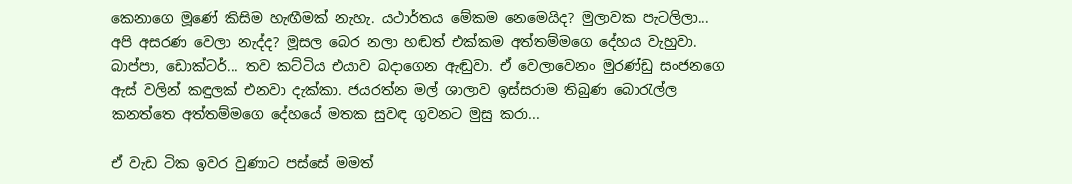කෙනාගෙ මූණේ කිසිම හැඟීමක් නැහැ. යථාර්තය මේකම නෙමෙයිද? මුලාවක පැටලිලා... අපි අසරණ වෙලා නැද්ද? මූසල බෙර නලා හඬත් එක්කම අත්තම්මගෙ දේහය වැහුවා. බාප්පා, ඩොක්ටර්... තව කට්ටිය එයාව බදාගෙන ඇඬුවා. ඒ වෙලාවෙනං මුරණ්ඩු සංජනගෙ ඇස් වලින් කඳුලක් එනවා දැක්කා. ජයරත්න මල් ශාලාව ඉස්සරාම තිබුණ බොරැල්ල කනත්තෙ අත්තම්මගෙ දේහයේ මතක සුවඳ ගුවනට මුසු කරා...

ඒ වැඩ ටික ඉවර වුණාට පස්සේ මමත්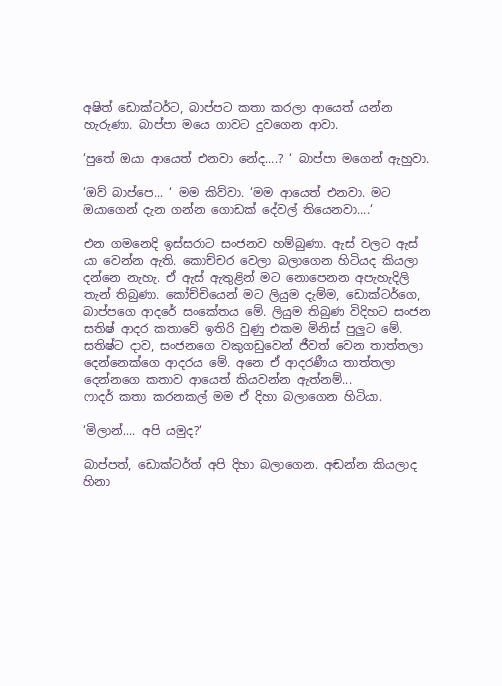අෂිත් ඩොක්ටර්ට, බාප්පට කතා කරලා ආයෙත් යන්න හැරුණා. බාප්පා මයෙ ගාවට දුවගෙන ආවා.

‘පුතේ ඔයා ආයෙත් එනවා නේද....? ‘ බාප්පා මගෙන් ඇහුවා.

‘ඔව් බාප්පෙ... ‘ මම කිව්වා. ‘මම ආයෙත් එනවා. මට ඔයාගෙන් දැන ගන්න ගොඩක් දේවල් තියෙනවා....‘

එන ගමනෙදි ඉස්සරාට සංජනව හම්බුණා. ඇස් වලට ඇස් යා වෙන්න ඇති. කොච්චර වෙලා බලාගෙන හිටියද කියලා දන්නෙ නැහැ. ඒ ඇස් ඇතුළින් මට නොපෙනන අපැහැදිලි තැන් තිබුණා. කෝච්චියෙන් මට ලියුම දැම්ම, ඩොක්ටර්ගෙ, බාප්පගෙ ආදරේ සංකේතය මේ. ලියුම තිබුණ විදිහට සංජන සතිෂ් ආදර කතාවේ ඉතිරි වුණු එකම මිනිස් පුලුට මේ. සතිෂ්ට දාව, සංජනගෙ වකුගඩුවෙන් ජීවත් වෙන තාත්තලා දෙන්නෙක්ගෙ ආදරය මේ. අනෙ ඒ ආදරණීය තාත්තලා දෙන්නගෙ කතාව ආයෙත් කියවන්න ඇත්නම්...
ෆාදර් කතා කරනකල් මම ඒ දිහා බලාගෙන හිටියා.

‘මිලාන්.... අපි යමුද?‘

බාප්පත්, ඩොක්ටර්ත් අපි දිහා බලාගෙන. අඬන්න කියලාද හිනා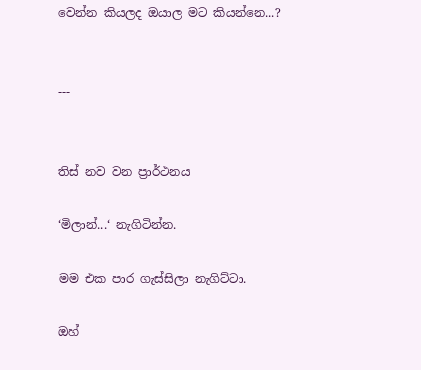වෙන්න කියලද ඔයාල මට කියන්නෙ...?


---


තිස් නව වන ප්‍රාර්ථනය

‘මිලාන්...‘ නැගිටින්න.

මම එක පාර ගැස්සිලා නැගිට්ටා.

ඔහ්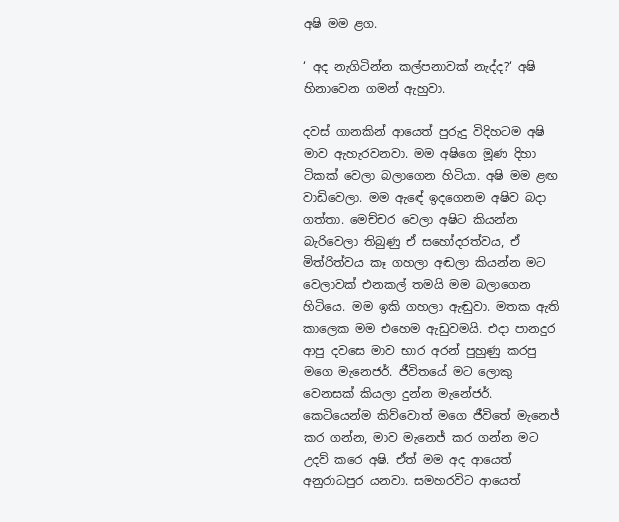අෂි මම ළග.

‘ අද නැගිටින්න කල්පනාවක් නැද්ද?‘ අෂි හිනාවෙන ගමන් ඇහුවා.

දවස් ගානකින් ආයෙත් පුරුදු විදිහටම අෂි මාව ඇහැරවනවා. මම අෂිගෙ මූණ දිහා ටිකක් වෙලා බලාගෙන හිටියා. අෂි මම ළඟ වාඩිවෙලා. මම ඇඳේ ඉදගෙනම අෂිව බදා ගත්තා. මෙච්චර වෙලා අෂිට කියන්න බැරිවෙලා තිබුණු ඒ සහෝදරත්වය, ඒ මිත්රිත්වය කෑ ගහලා අඬලා කියන්න මට වෙලාවක් එනකල් තමයි මම බලාගෙන හිටියෙ. මම ඉකි ගහලා ඇඬුවා. මතක ඇති කාලෙක මම එහෙම ඇඩුවමයි. එදා පානදුර ආපු දවසෙ මාව භාර අරන් පුහුණු කරපු මගෙ මැනෙජර්. ජීවිතයේ මට ලොකු වෙනසක් කියලා දුන්න මැනේජර්. කෙටියෙන්ම කිව්වොත් මගෙ ජීවිතේ මැනෙජ් කර ගන්න, මාව මැනෙජ් කර ගන්න මට උදව් කරෙ අෂි. ඒත් මම අද ආයෙත් අනුරාධපුර යනවා. සමහරවිට ආයෙත්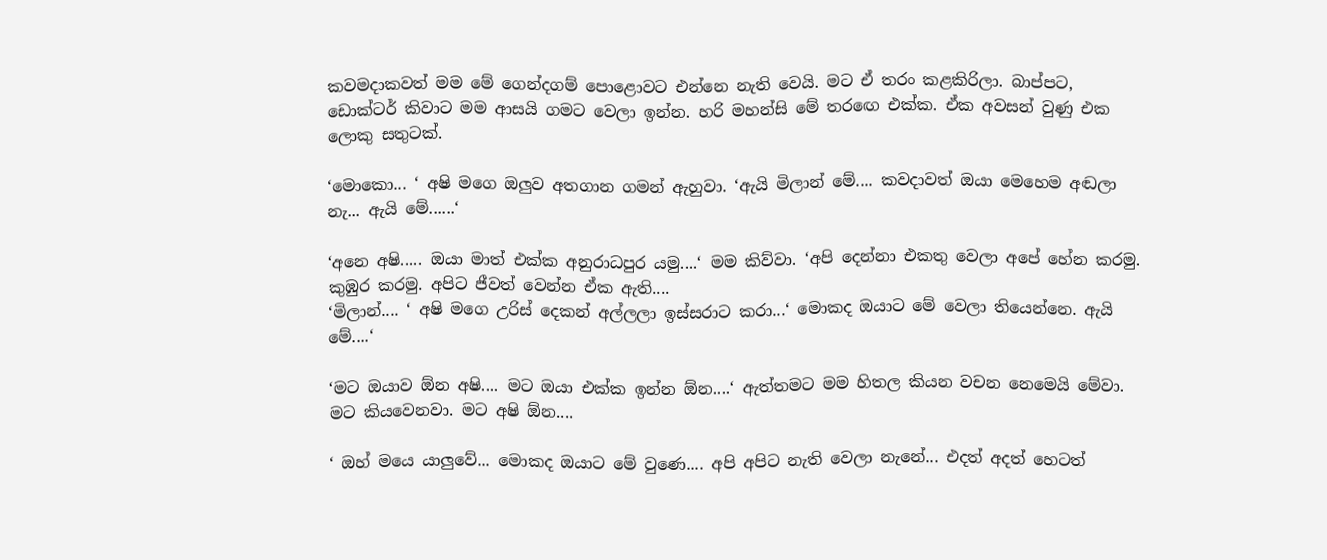කවමදාකවත් මම මේ ගෙන්දගම් පොළොවට එන්නෙ නැති වෙයි. මට ඒ තරං කළකිරිලා. බාප්පට, ඩොක්ටර් කිවාට මම ආසයි ගමට වෙලා ඉන්න. හරි මහන්සි මේ තරඟෙ එක්ක. ඒක අවසන් වුණු එක ලොකු සතුටක්.

‘මොකො... ‘ අෂි මගෙ ඔලුව අතගාන ගමන් ඇහුවා. ‘ඇයි මිලාන් මේ.... කවදාවත් ඔයා මෙහෙම අඬලා නැ... ඇයි මේ......‘

‘අනෙ අෂි..... ඔයා මාත් එක්ක අනුරාධපුර යමු....‘ මම කිව්වා. ‘අපි දෙන්නා එකතු වෙලා අපේ හේන කරමු. කුඹුර කරමු. අපිට ජීවත් වෙන්න ඒක ඇති....
‘මිලාන්.... ‘ අෂි මගෙ උරිස් දෙකන් අල්ලලා ඉස්සරාට කරා...‘ මොකද ඔයාට මේ වෙලා තියෙන්නෙ. ඇයි මේ....‘

‘මට ඔයාව ඕන අෂි.... මට ඔයා එක්ක ඉන්න ඕන....‘ ඇත්තමට මම හිතල කියන වචන නෙමෙයි මේවා. මට කියවෙනවා. මට අෂි ඕන....

‘ ඔහ් මයෙ යාලුවේ... මොකද ඔයාට මේ වුණෙ.... අපි අපිට නැති වෙලා නැනේ... එදත් අදත් හෙටත්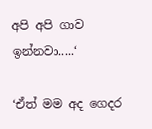අපි අපි ගාව ඉන්නවා.....‘

‘ඒත් මම අද ගෙදර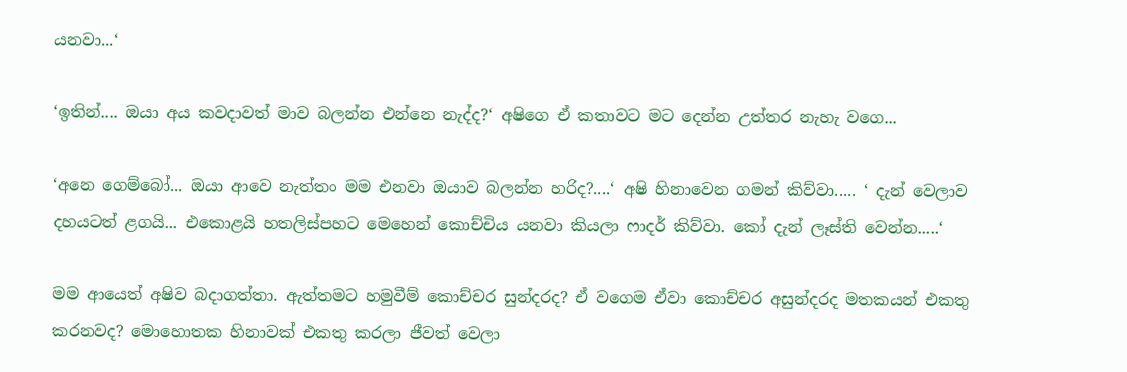යනවා...‘

‘ඉතින්.... ඔයා අය කවදාවත් මාව බලන්න එන්නෙ නැද්ද?‘ අෂිගෙ ඒ කතාවට මට දෙන්න උත්තර නැහැ වගෙ...

‘අනෙ ගෙම්බෝ... ඔයා ආවෙ නැත්තං මම එනවා ඔයාව බලන්න හරිද?....‘ අෂි හිනාවෙන ගමන් කිව්වා..... ‘ දැන් වෙලාව දහයටත් ළගයි... එකොළයි හතලිස්පහට මෙහෙන් කොච්චිය යනවා කියලා ෆාදර් කිව්වා. කෝ දැන් ලෑස්ති වෙන්න.....‘

මම ආයෙත් අෂිව බදාගත්තා. ඇත්තමට හමුවීම් කොච්චර සුන්දරද? ඒ වගෙම ඒවා කොච්චර අසුන්දරද මතකයන් එකතු කරනවද? මොහොතක හිනාවක් එකතු කරලා ජීවත් වෙලා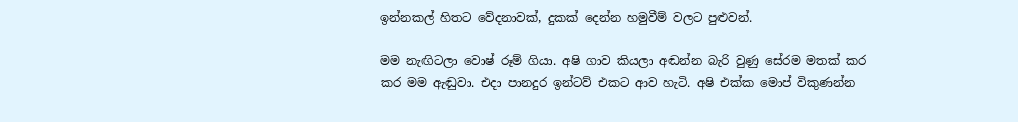ඉන්නකල් හිතට වේදනාවක්, දුකක් දෙන්න හමුවීම් වලට පුළුවන්.

මම නැඟිටලා වොෂ් රූම් ගියා. අෂි ගාව කියලා අඬන්න බැරි වුණු සේරම මතක් කර කර මම ඇඬුවා. එදා පානදුර ඉන්ටව් එකට ආව හැටි. අෂි එක්ක මොප් විකුණන්න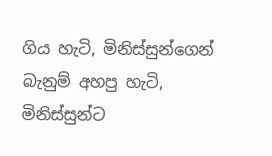ගිය හැටි, මිනිස්සුන්ගෙන් බැනුම් අහපු හැටි, මිනිස්සුන්ට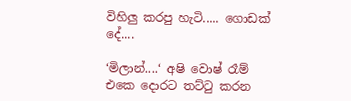විහිලු කරපු හැටි..... ගොඩක් දේ....

‘මිලාන්....‘ අෂි වොෂ් රෑම් එකෙ දොරට තට්ටු කරන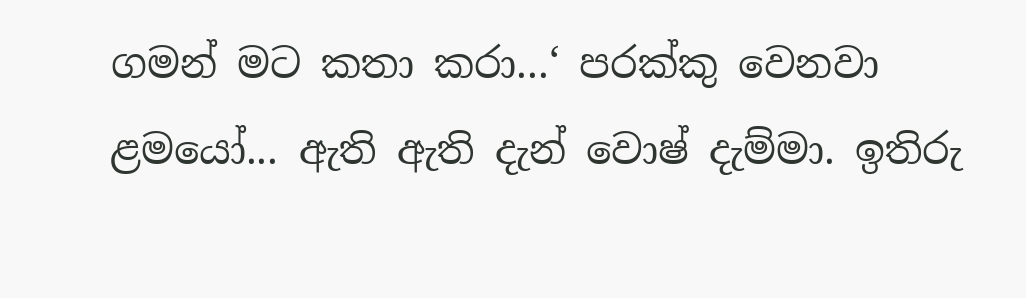ගමන් මට කතා කරා...‘ පරක්කු වෙනවා ළමයෝ... ඇති ඇති දැන් වොෂ් දැම්මා. ඉතිරු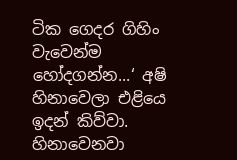ටික ගෙදර ගිහිං වැවෙන්ම හෝදගන්න...‘ අෂි හිනාවෙලා එළියෙ ඉදන් කිව්වා.
හිනාවෙනවා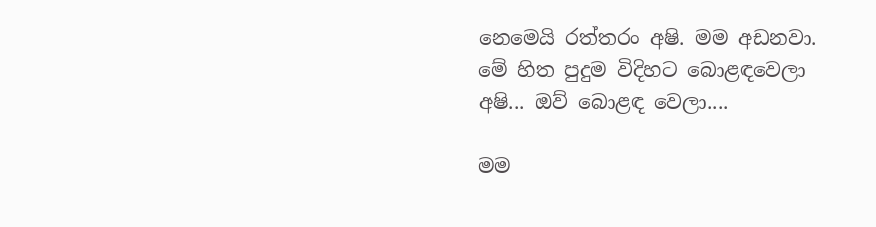නෙමෙයි රත්තරං අෂි. මම අඩනවා. මේ හිත පුදුම විදිහට බොළඳවෙලා අෂි... ඔව් බොළඳ වෙලා....

මම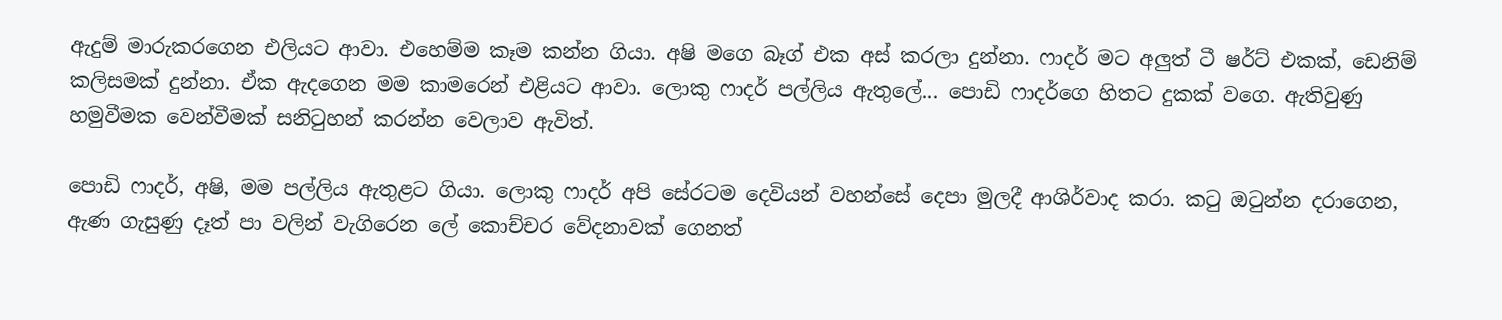ඇදුම් මාරුකරගෙන එලියට ආවා. එහෙම්ම කෑම කන්න ගියා. අෂි මගෙ බෑග් එක අස් කරලා දුන්නා. ෆාදර් මට අලුත් ටී ෂර්ට් එකක්, ඩෙනිම් කලිසමක් දුන්නා. ඒක ඇදගෙන මම කාමරෙන් එළියට ආවා. ලොකු ෆාදර් පල්ලිය ඇතුලේ... පොඩි ෆාදර්ගෙ හිතට දුකක් වගෙ. ඇතිවුණු හමුවීමක වෙන්වීමක් සනිටුහන් කරන්න වෙලාව ඇවිත්.

පොඩි ෆාදර්, අෂි, මම පල්ලිය ඇතුළට ගියා. ලොකු ෆාදර් අපි සේරටම දෙවියන් වහන්සේ දෙපා මුලදී ආශිර්වාද කරා. කටු ඔටුන්න දරාගෙන, ඇණ ගැසුණු දෑත් පා වලින් වැගිරෙන ලේ කොච්චර වේදනාවක් ගෙනත්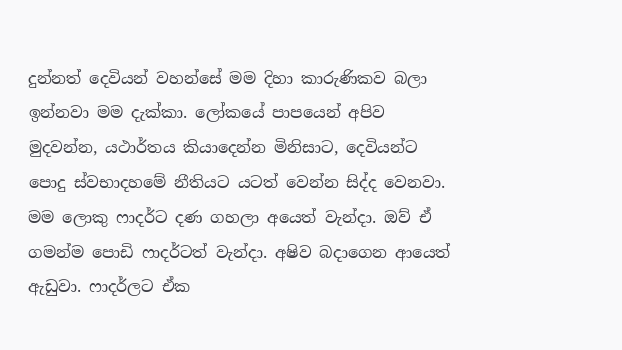දුන්නත් දෙවියන් වහන්සේ මම දිහා කාරුණිකව බලා ඉන්නවා මම දැක්කා. ලෝකයේ පාපයෙන් අපිව මුදවන්න, යථාර්තය කියාදෙන්න මිනිසාට, දෙවියන්ට පොදු ස්වභාදහමේ නීතියට යටත් වෙන්න සිද්ද වෙනවා. මම ලොකු ෆාදර්ට දණ ගහලා අයෙත් වැන්දා. ඔව් ඒ ගමන්ම පොඩි ෆාදර්ටත් වැන්දා. අෂිව බදාගෙන ආයෙත් ඇඩුවා. ෆාදර්ලට ඒක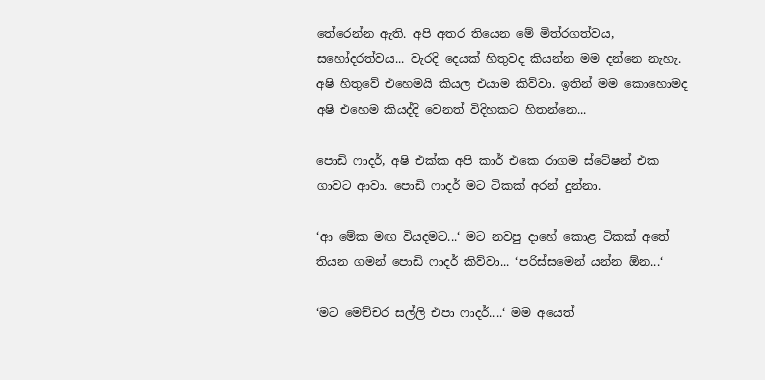තේරෙන්න ඇති. අපි අතර තියෙන මේ මිත්රගත්වය, සහෝදරත්වය... වැරදි දෙයක් හිතුවද කියන්න මම දන්නෙ නැහැ. අෂි හිතුවේ එහෙමයි කියල එයාම කිව්වා. ඉතින් මම කොහොමද අෂි එහෙම කියද්දි වෙනත් විදිහකට හිතන්නෙ...

පොඩි ෆාදර්, අෂි එක්ක අපි කාර් එකෙ රාගම ස්ටේෂන් එක ගාවට ආවා. පොඩි ෆාදර් මට ටිකක් අරන් දුන්නා.

‘ආ මේක මඟ වියදමට...‘ මට නවපු දාහේ කොළ ටිකක් අතේ තියන ගමන් පොඩි ෆාදර් කිව්වා... ‘පරිස්සමෙන් යන්න ඕන...‘

‘මට මෙච්චර සල්ලි එපා ෆාදර්....‘ මම අයෙත්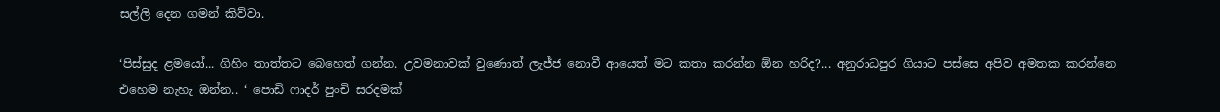සල්ලි දෙන ගමන් කිව්වා.

‘පිස්සුද ළමයෝ... ගිහිං තාත්තට බෙහෙත් ගන්න. උවමනාවක් වුණොත් ලැජ්ජ නොවී ආයෙත් මට කතා කරන්න ඕන හරිද?... අනුරාධපුර ගියාට පස්සෙ අපිව අමතක කරන්නෙ එහෙම නැහැ ඔන්න.. ‘ පොඩි ෆාදර් පුංචි සරදමක්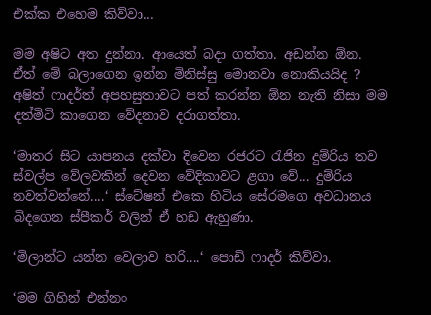එක්ක එහෙම කිව්වා...

මම අෂිට අත දුන්නා. ආයෙත් බදා ගත්තා. අඩන්න ඕන. ඒත් මේ බලාගෙන ඉන්න මිනිස්සු මොනවා නොකියයිද ? අෂිත් ෆාදර්ත් අපහසුතාවට පත් කරන්න ඕන නැති නිසා මම දත්මිටි කාගෙන වේදනාව දරාගත්තා.

‘මාතර සිට යාපනය දක්වා දිවෙන රජරට රැජින දුම්රිය තව ස්වල්ප වේලවකින් දෙවන වේදිකාවට ළගා වේ... දුම්රිය නවත්වන්නේ....‘ ස්ටේෂන් එකෙ හිටිය සේරමගෙ අවධානය බිදගෙන ස්පීකර් වලින් ඒ හඩ ඇහුණා.

‘මිලාන්ට යන්න වෙලාව හරි....‘ පොඩි ෆාදර් කිව්වා.

‘මම ගිහින් එන්නං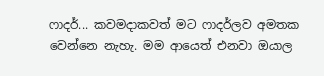ෆාදර්... කවමදාකවත් මට ෆාදර්ලව අමතක වෙන්නෙ නැහැ. මම ආයෙත් එනවා ඔයාල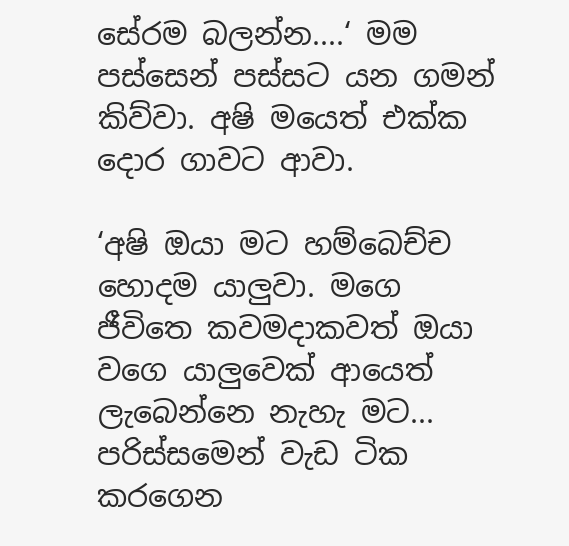සේරම බලන්න....‘ මම පස්සෙන් පස්සට යන ගමන් කිව්වා. අෂි මයෙත් එක්ක දොර ගාවට ආවා.

‘අෂි ඔයා මට හම්බෙච්ච හොදම යාලුවා. මගෙ ජීවිතෙ කවමදාකවත් ඔයා වගෙ යාලුවෙක් ආයෙත් ලැබෙන්නෙ නැහැ මට... පරිස්සමෙන් වැඩ ටික කරගෙන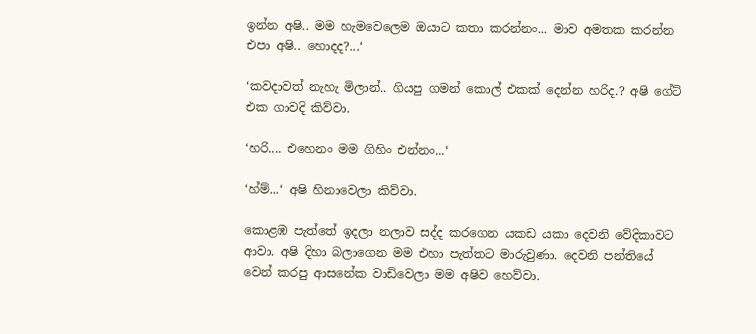ඉන්න අෂි.. මම හැමවෙලෙම ඔයාට කතා කරන්නං... මාව අමතක කරන්න එපා අෂි.. හොදද?...‘

‘කවදාවත් නැහැ මිලාන්.. ගියපු ගමන් කොල් එකක් දෙන්න හරිද.? අෂි ගේට් එක ගාවදි කිව්වා.

‘හරි.... එහෙනං මම ගිහිං එන්නං...‘

‘හ්ම්...‘ අෂි හිනාවෙලා කිව්වා.

කොළඹ පැත්තේ ඉදලා නලාව සද්ද කරගෙන යකඩ යකා දෙවනි වේදිකාවට ආවා. අෂි දිහා බලාගෙන මම එහා පැත්තට මාරුවුණා. දෙවනි පන්තියේ වෙන් කරපු ආසනේක වාඩිවෙලා මම අෂිව හෙව්වා.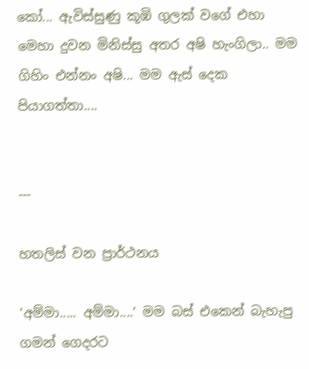කෝ... ඇවිස්සුණු කූඹි ගුලක් වගේ එහා මෙහා දුවන මිනිස්සු අතර අෂි හැංගිලා.. මම ගිහිං එන්නං අෂි... මම ඇස් දෙක පියාගත්තා....


---

හතලිස් වන ප්‍රාර්ථනය

‘අම්මා..... අම්මා....‘ මම බස් එකෙන් බැහැපු ගමන් ගෙදරට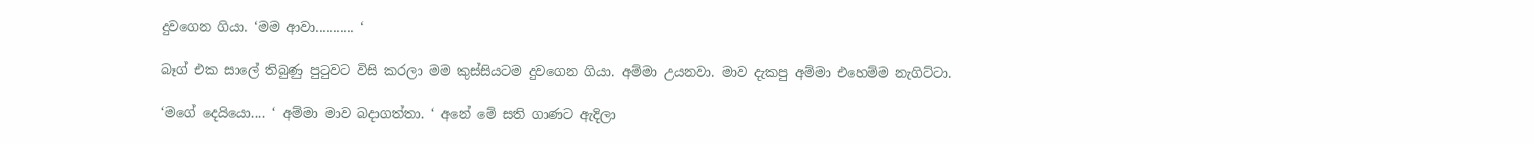දුවගෙන ගියා. ‘මම ආවා........... ‘

බෑග් එක සාලේ තිබුණු පුටුවට විසි කරලා මම කුස්සියටම දුවගෙන ගියා. අම්මා උයනවා. මාව දැකපු අම්මා එහෙම්ම නැගිට්ටා.

‘මගේ දෙයියො.... ‘ අම්මා මාව බදාගත්තා. ‘ අනේ මේ සති ගාණට ඇදිලා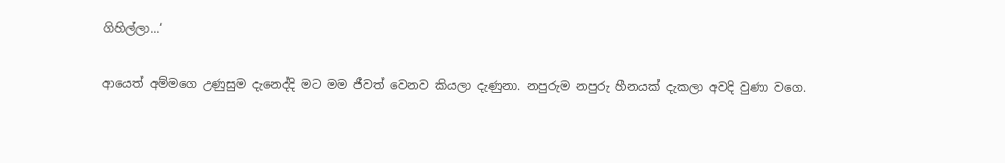ගිහිල්ලා...‘

ආයෙත් අම්මගෙ උණුසුම දැනෙද්දි මට මම ජීවත් වෙනව කියලා දැණුනා. නපුරුම නපුරු හීනයක් දැකලා අවදි වුණා වගෙ.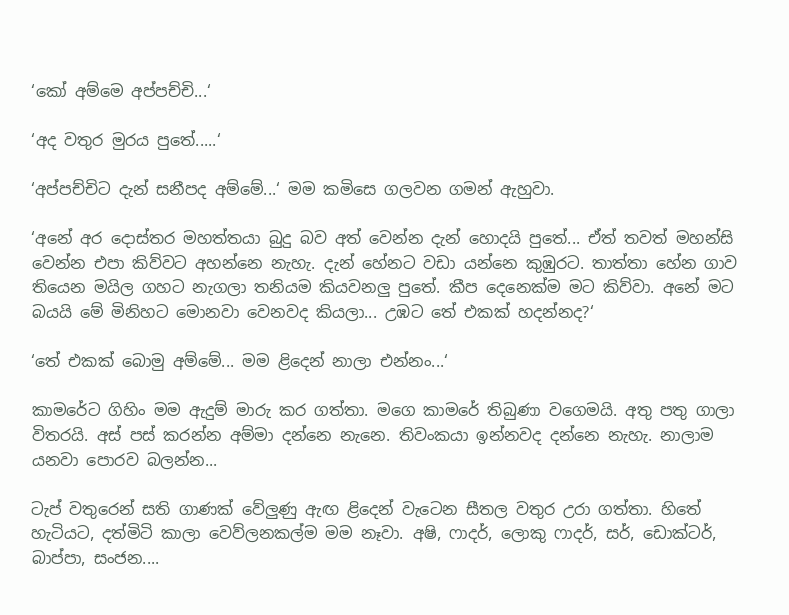‘කෝ අම්මෙ අප්පච්චි...‘

‘අද වතුර මුරය පුතේ.....‘

‘අප්පච්චිට දැන් සනීපද අම්මේ...‘ මම කමිසෙ ගලවන ගමන් ඇහුවා.

‘අනේ අර දොස්තර මහත්තයා බුදු බව අත් වෙන්න දැන් හොදයි පුතේ... ඒත් තවත් මහන්සි වෙන්න එපා කිව්වට අහන්නෙ නැහැ. දැන් හේනට වඩා යන්නෙ කුඹුරට. තාත්තා හේන ගාව තියෙන මයිල ගහට නැගලා තනියම කියවනලු පුතේ. කීප දෙනෙක්ම මට කිව්වා. අනේ මට බයයි මේ මිනිහට මොනවා වෙනවද කියලා... උඹට තේ එකක් හදන්නද?‘

‘තේ එකක් බොමු අම්මේ... මම ළිදෙන් නාලා එන්නං...‘

කාමරේට ගිහිං මම ඇදුම් මාරු කර ගත්තා. මගෙ කාමරේ තිබුණා වගෙමයි. අතු පතු ගාලා විතරයි. අස් පස් කරන්න අම්මා දන්නෙ නැනෙ. තිවංකයා ඉන්නවද දන්නෙ නැහැ. නාලාම යනවා පොරව බලන්න...

ටැප් වතුරෙන් සති ගාණක් වේලුණු ඇඟ ළිදෙන් වැටෙන සීතල වතුර උරා ගත්තා. හිතේ හැටියට, දත්මිටි කාලා වෙව්ලනකල්ම මම නෑවා. අෂි, ෆාදර්, ලොකු ෆාදර්, සර්, ඩොක්ටර්, බාප්පා, සංජන....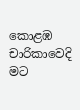කොළඹ චාරිකාවෙදි මට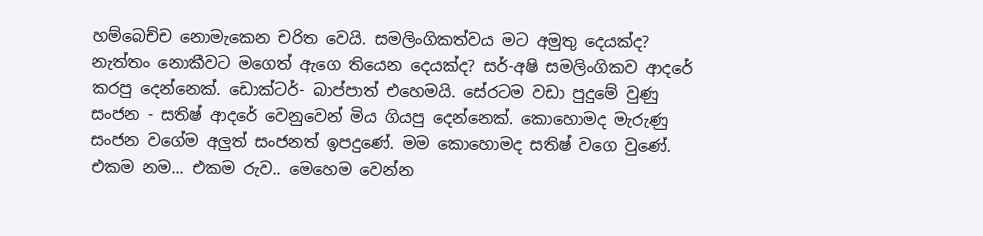හම්බෙච්ච නොමැකෙන චරිත වෙයි. සමලිංගිකත්වය මට අමුතු දෙයක්ද? නැත්තං නොකීවට මගෙත් ඇගෙ තියෙන දෙයක්ද? සර්-අෂි සමලිංගිකව ආදරේ කරපු දෙන්නෙක්. ඩොක්ටර්- බාප්පාත් එහෙමයි. සේරටම වඩා පුදුමේ වුණු සංජන - සතිෂ් ආදරේ වෙනුවෙන් මිය ගියපු දෙන්නෙක්. කොහොමද මැරුණු සංජන වගේම අලුත් සංජනත් ඉපදුණේ. මම කොහොමද සතිෂ් වගෙ වුණේ. එකම නම... එකම රුව.. මෙහෙම වෙන්න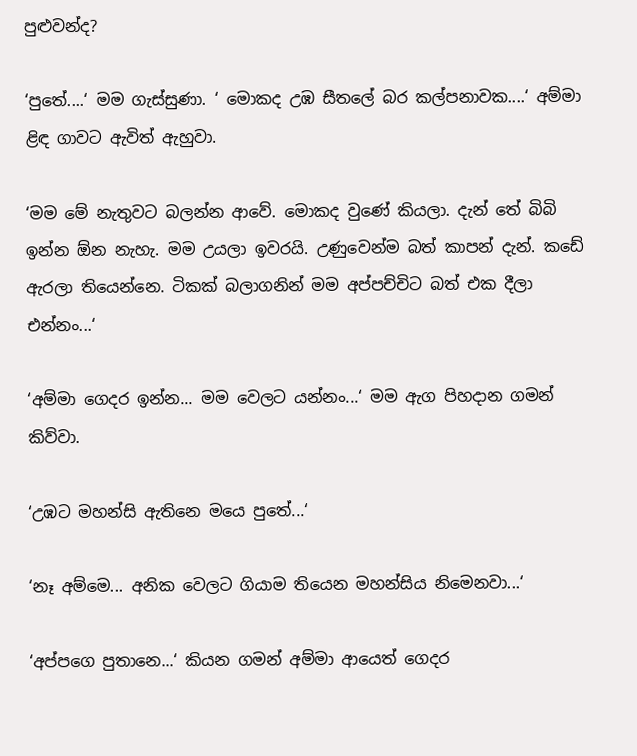පුළුවන්ද?

‘පුතේ....‘ මම ගැස්සුණා. ‘ මොකද උඹ සීතලේ බර කල්පනාවක....‘ අම්මා ළිඳ ගාවට ඇවිත් ඇහුවා.

‘මම මේ නැතුවට බලන්න ආවේ. මොකද වුණේ කියලා. දැන් තේ බිබි ඉන්න ඕන නැහැ. මම උයලා ඉවරයි. උණුවෙන්ම බත් කාපන් දැන්. කඩේ ඇරලා තියෙන්නෙ. ටිකක් බලාගනින් මම අප්පච්චිට බත් එක දීලා එන්නං...‘

‘අම්මා ගෙදර ඉන්න... මම වෙලට යන්නං...‘ මම ඇග පිහදාන ගමන් කිව්වා.

‘උඹට මහන්සි ඇතිනෙ මයෙ පුතේ...‘

‘නෑ අම්මෙ... අනික වෙලට ගියාම තියෙන මහන්සිය නිමෙනවා...‘

‘අප්පගෙ පුතානෙ...‘ කියන ගමන් අම්මා ආයෙත් ගෙදර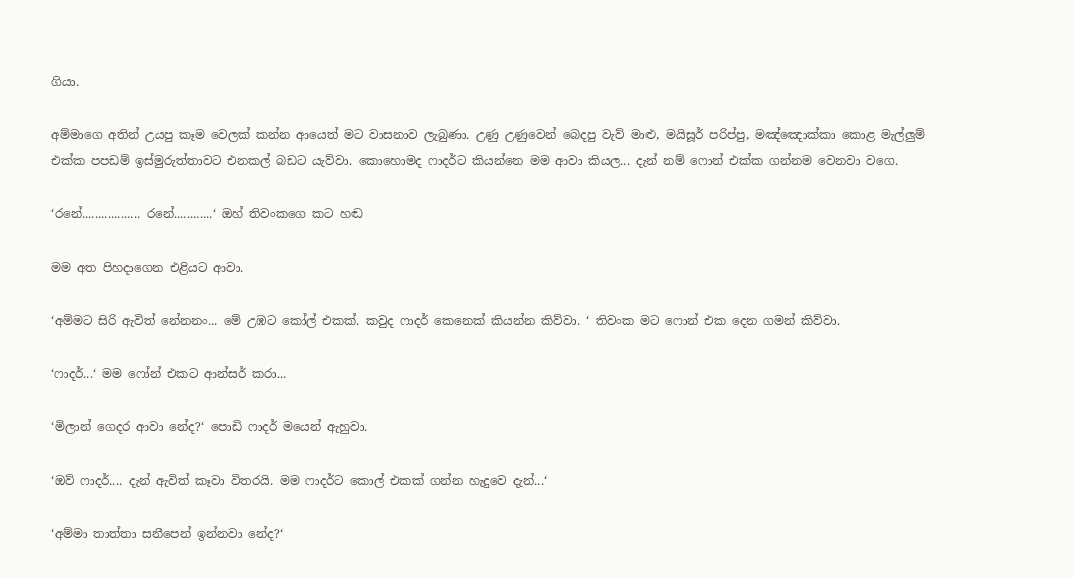ගියා.

අම්මාගෙ අතින් උයපු කෑම වෙලක් කන්න ආයෙත් මට වාසනාව ලැබුණා. උණු උණුවෙන් බෙදපු වැව් මාළු, මයිසූර් පරිප්පු, මඤ්ඤොක්කා කොළ මැල්ලුම් එක්ක පපඩම් ඉස්මුරුත්තාවට එනකල් බඩට යැව්වා. කොහොමද ෆාදර්ට කියන්නෙ මම ආවා කියල... දැන් නම් ෆොන් එක්ක ගන්නම වෙනවා වගෙ.

‘රනේ.................. රනේ............‘ ඔහ් තිවංකගෙ කට හඬ

මම අත පිහදාගෙන එළියට ආවා.

‘අම්මට සිරි ඇවිත් නේනනං... මේ උඹට කෝල් එකක්. කවුද ෆාදර් කෙනෙක් කියන්න කිව්වා. ‘ තිවංක මට ෆොන් එක දෙන ගමන් කිව්වා.

‘ෆාදර්...‘ මම ෆෝන් එකට ආන්සර් කරා...

‘මිලාන් ගෙදර ආවා නේද?‘ පොඩි ෆාදර් මයෙන් ඇහුවා.

‘ඔව් ෆාදර්.... දැන් ඇවිත් කෑවා විතරයි. මම ෆාදර්ට කොල් එකක් ගන්න හැදුවෙ දැන්...‘

‘අම්මා තාත්තා සනීපෙන් ඉන්නවා නේද?‘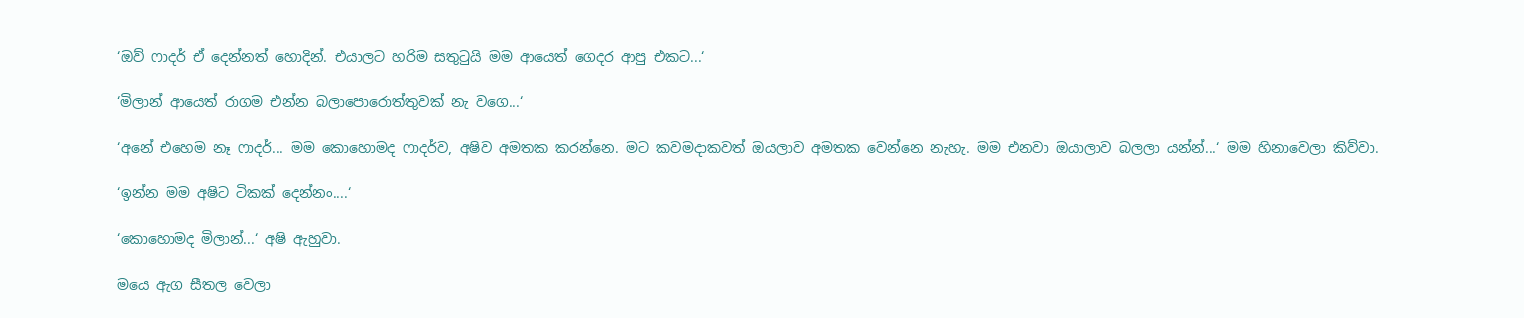‘ඔව් ෆාදර් ඒ දෙන්නත් හොදින්. එයාලට හරිම සතුටුයි මම ආයෙත් ගෙදර ආපු එකට...‘

‘මිලාන් ආයෙත් රාගම එන්න බලාපොරොත්තුවක් නැ වගෙ...‘

‘අනේ එහෙම නෑ ෆාදර්... මම කොහොමද ෆාදර්ව, අෂිව අමතක කරන්නෙ. මට කවමදාකවත් ඔයලාව අමතක වෙන්නෙ නැහැ. මම එනවා ඔයාලාව බලලා යන්න්...‘ මම හිනාවෙලා කිව්වා.

‘ඉන්න මම අෂිට ටිකක් දෙන්නං....‘

‘කොහොමද මිලාන්...‘ අෂි ඇහුවා.

මයෙ ඇග සීතල වෙලා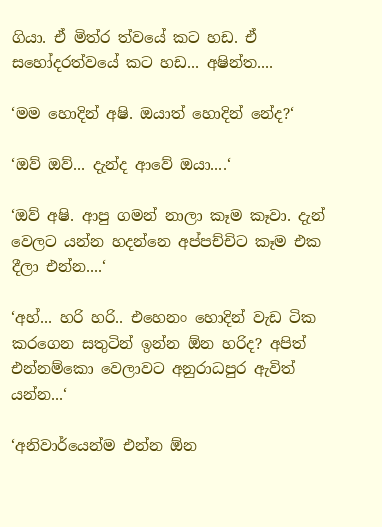ගියා. ඒ මිත්ර ත්වයේ කට හඩ. ඒ සහෝදරත්වයේ කට හඩ... අෂින්ත....

‘මම හොදින් අෂි. ඔයාත් හොදින් නේද?‘

‘ඔව් ඔව්... දැන්ද ආවේ ඔයා....‘

‘ඔව් අෂි. ආපු ගමන් නාලා කෑම කෑවා. දැන් වෙලට යන්න හදන්නෙ අප්පච්චිට කෑම එක දීලා එන්න....‘

‘අහ්... හරි හරි.. එහෙනං හොදින් වැඩ ටික කරගෙන සතුටින් ඉන්න ඕන හරිද? අපිත් එන්නම්කො වෙලාවට අනුරාධපුර ඇවිත් යන්න...‘

‘අනිවාර්යෙන්ම එන්න ඕන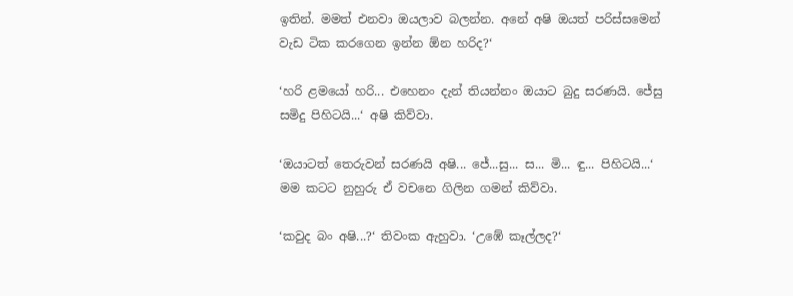ඉතින්. මමත් එනවා ඔයලාව බලන්න. අනේ අෂි ඔයත් පරිස්සමෙන් වැඩ ටික කරගෙන ඉන්න ඕන හරිද?‘

‘හරි ළමයෝ හරි... එහෙනං දැන් තියන්නං ඔයාට බුදු සරණයි. ජේසු සමිදු පිහිටයි...‘ අෂි කිව්වා.

‘ඔයාටත් තෙරුවන් සරණයි අෂි... ජේ...සු... ස... මි... ඳු... පිහිටයි...‘ මම කටට නුහුරු ඒ වචනෙ ගිලින ගමන් කිව්වා.

‘කවුද බං අෂි...?‘ තිවංක ඇහුවා. ‘උඹේ කෑල්ලද?‘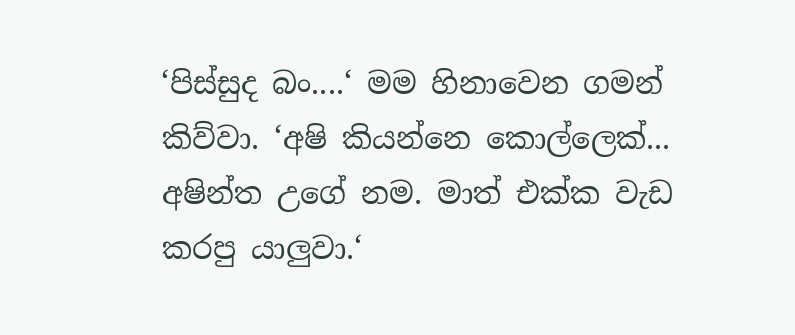‘පිස්සුද බං....‘ මම හිනාවෙන ගමන් කිව්වා. ‘අෂි කියන්නෙ කොල්ලෙක්... අෂින්ත උගේ නම. මාත් එක්ක වැඩ කරපු යාලුවා.‘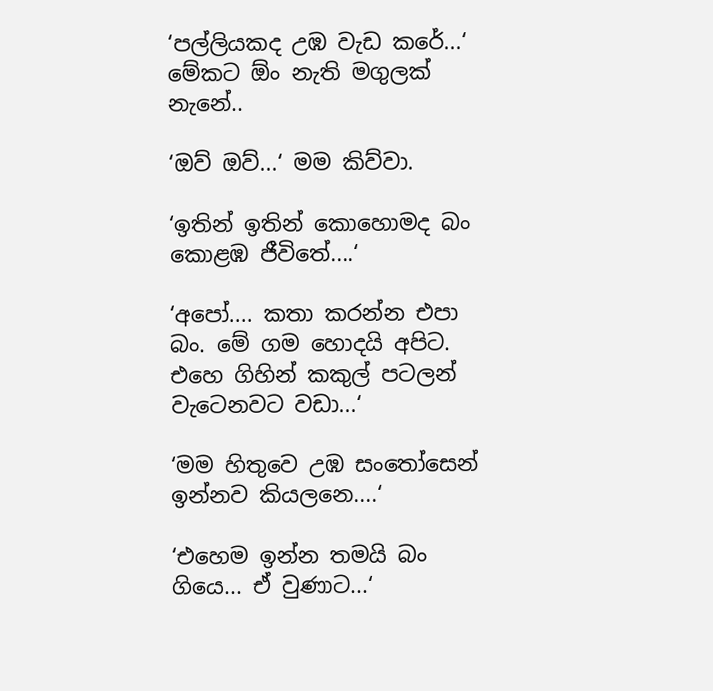‘පල්ලියකද උඹ වැඩ කරේ...‘ මේකට ඕං නැති මගුලක් නැනේ..

‘ඔව් ඔව්...‘ මම කිව්වා.

‘ඉතින් ඉතින් කොහොමද බං කොළඹ ජීවිතේ....‘

‘අපෝ.... කතා කරන්න එපා බං. මේ ගම හොදයි අපිට. එහෙ ගිහින් කකුල් පටලන් වැටෙනවට වඩා...‘

‘මම හිතුවෙ උඹ සංතෝසෙන් ඉන්නව කියලනෙ....‘

‘එහෙම ඉන්න තමයි බං ගියෙ... ඒ වුණාට...‘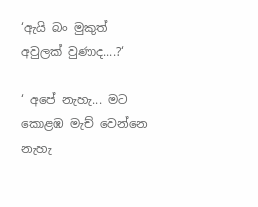‘ඇයි බං මුකුත් අවුලක් වුණාද....?‘

‘ අපේ නැහැ... මට කොළඹ මැච් වෙන්නෙ නැහැ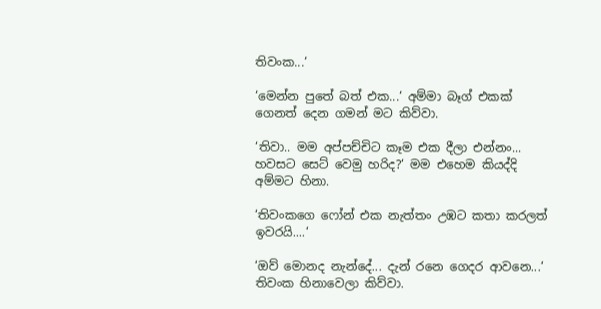තිවංක...‘

‘මෙන්න පුතේ බත් එක...‘ අම්මා බෑග් එකක් ගෙනත් දෙන ගමන් මට කිව්වා.

‘තිවා.. මම අප්පච්චිට කෑම එක දීලා එන්නං... හවසට සෙට් වෙමු හරිද?‘ මම එහෙම කියද්දි අම්මට හිනා.

‘තිවංකගෙ ෆෝන් එක නැත්තං උඹට කතා කරලත් ඉවරයි....‘

‘ඔව් මොනද නැන්දේ... දැන් රනෙ ගෙදර ආවනෙ...‘ තිවංක හිනාවෙලා කිව්වා.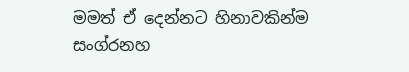මමත් ඒ දෙන්නට හිනාවකින්ම සංග්රනහ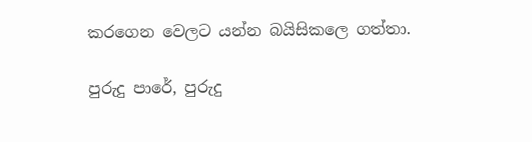කරගෙන වෙලට යන්න බයිසිකලෙ ගත්තා.

පුරුදු පාරේ, පුරුදු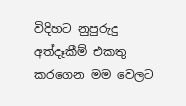විදිහට නුපුරුදු අත්දෑකීම් එකතු කරගෙන මම වෙලට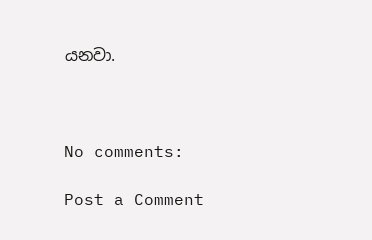යනවා.



No comments:

Post a Comment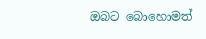ඔබට බොහොමත්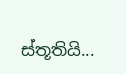ස්තූතියි...